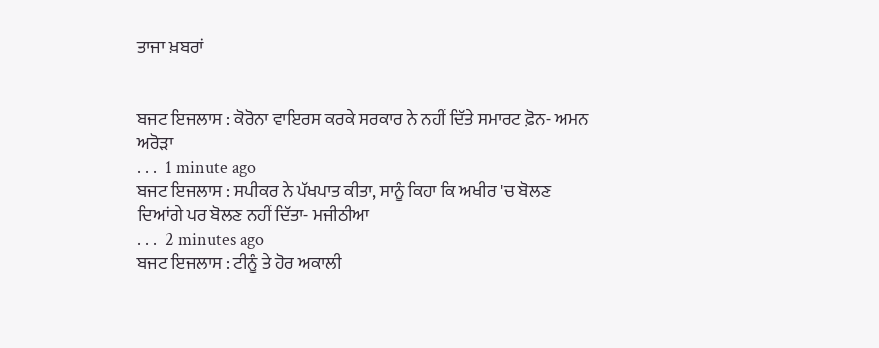ਤਾਜਾ ਖ਼ਬਰਾਂ


ਬਜਟ ਇਜਲਾਸ : ਕੋਰੋਨਾ ਵਾਇਰਸ ਕਰਕੇ ਸਰਕਾਰ ਨੇ ਨਹੀਂ ਦਿੱਤੇ ਸਮਾਰਟ ਫ਼ੋਨ- ਅਮਨ ਅਰੋੜਾ
. . .  1 minute ago
ਬਜਟ ਇਜਲਾਸ : ਸਪੀਕਰ ਨੇ ਪੱਖਪਾਤ ਕੀਤਾ, ਸਾਨੂੰ ਕਿਹਾ ਕਿ ਅਖੀਰ 'ਚ ਬੋਲਣ ਦਿਆਂਗੇ ਪਰ ਬੋਲਣ ਨਹੀਂ ਦਿੱਤਾ- ਮਜੀਠੀਆ
. . .  2 minutes ago
ਬਜਟ ਇਜਲਾਸ : ਟੀਨੂੰ ਤੇ ਹੋਰ ਅਕਾਲੀ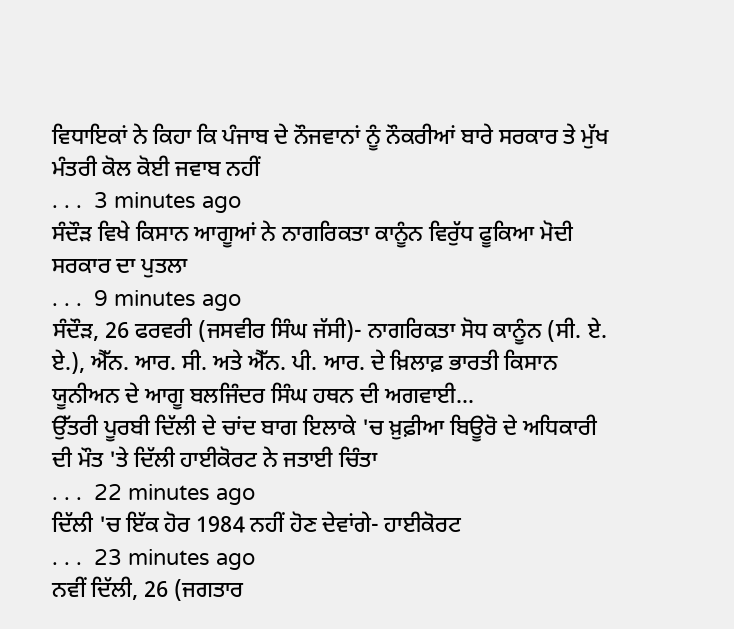ਵਿਧਾਇਕਾਂ ਨੇ ਕਿਹਾ ਕਿ ਪੰਜਾਬ ਦੇ ਨੌਜਵਾਨਾਂ ਨੂੰ ਨੌਕਰੀਆਂ ਬਾਰੇ ਸਰਕਾਰ ਤੇ ਮੁੱਖ ਮੰਤਰੀ ਕੋਲ ਕੋਈ ਜਵਾਬ ਨਹੀਂ
. . .  3 minutes ago
ਸੰਦੌੜ ਵਿਖੇ ਕਿਸਾਨ ਆਗੂਆਂ ਨੇ ਨਾਗਰਿਕਤਾ ਕਾਨੂੰਨ ਵਿਰੁੱਧ ਫੂਕਿਆ ਮੋਦੀ ਸਰਕਾਰ ਦਾ ਪੁਤਲਾ
. . .  9 minutes ago
ਸੰਦੌੜ, 26 ਫਰਵਰੀ (ਜਸਵੀਰ ਸਿੰਘ ਜੱਸੀ)- ਨਾਗਰਿਕਤਾ ਸੋਧ ਕਾਨੂੰਨ (ਸੀ. ਏ. ਏ.), ਐੱਨ. ਆਰ. ਸੀ. ਅਤੇ ਐੱਨ. ਪੀ. ਆਰ. ਦੇ ਖ਼ਿਲਾਫ਼ ਭਾਰਤੀ ਕਿਸਾਨ ਯੂਨੀਅਨ ਦੇ ਆਗੂ ਬਲਜਿੰਦਰ ਸਿੰਘ ਹਥਨ ਦੀ ਅਗਵਾਈ...
ਉੱਤਰੀ ਪੂਰਬੀ ਦਿੱਲੀ ਦੇ ਚਾਂਦ ਬਾਗ ਇਲਾਕੇ 'ਚ ਖ਼ੁਫ਼ੀਆ ਬਿਊਰੋ ਦੇ ਅਧਿਕਾਰੀ ਦੀ ਮੌਤ 'ਤੇ ਦਿੱਲੀ ਹਾਈਕੋਰਟ ਨੇ ਜਤਾਈ ਚਿੰਤਾ
. . .  22 minutes ago
ਦਿੱਲੀ 'ਚ ਇੱਕ ਹੋਰ 1984 ਨਹੀਂ ਹੋਣ ਦੇਵਾਂਗੇ- ਹਾਈਕੋਰਟ
. . .  23 minutes ago
ਨਵੀਂ ਦਿੱਲੀ, 26 (ਜਗਤਾਰ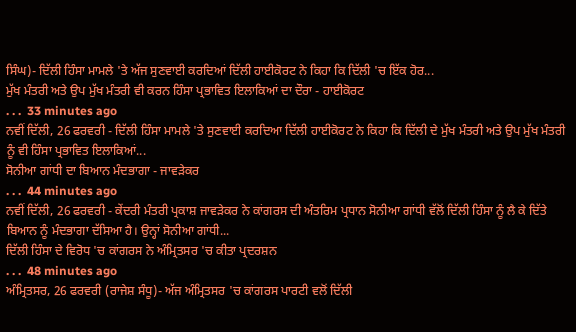ਸਿੰਘ)- ਦਿੱਲੀ ਹਿੰਸਾ ਮਾਮਲੇ 'ਤੇ ਅੱਜ ਸੁਣਵਾਈ ਕਰਦਿਆਂ ਦਿੱਲੀ ਹਾਈਕੋਰਟ ਨੇ ਕਿਹਾ ਕਿ ਦਿੱਲੀ 'ਚ ਇੱਕ ਹੋਰ...
ਮੁੱਖ ਮੰਤਰੀ ਅਤੇ ਉਪ ਮੁੱਖ ਮੰਤਰੀ ਵੀ ਕਰਨ ਹਿੰਸਾ ਪ੍ਰਭਾਵਿਤ ਇਲਾਕਿਆਂ ਦਾ ਦੌਰਾ - ਹਾਈਕੋਰਟ
. . .  33 minutes ago
ਨਵੀਂ ਦਿੱਲੀ, 26 ਫਰਵਰੀ - ਦਿੱਲੀ ਹਿੰਸਾ ਮਾਮਲੇ 'ਤੇ ਸੁਣਵਾਈ ਕਰਦਿਆ ਦਿੱਲੀ ਹਾਈਕੋਰਟ ਨੇ ਕਿਹਾ ਕਿ ਦਿੱਲੀ ਦੇ ਮੁੱਖ ਮੰਤਰੀ ਅਤੇ ਉਪ ਮੁੱਖ ਮੰਤਰੀ ਨੂੰ ਵੀ ਹਿੰਸਾ ਪ੍ਰਭਾਵਿਤ ਇਲਾਕਿਆਂ...
ਸੋਨੀਆ ਗਾਂਧੀ ਦਾ ਬਿਆਨ ਮੰਦਭਾਗਾ - ਜਾਵੜੇਕਰ
. . .  44 minutes ago
ਨਵੀਂ ਦਿੱਲੀ, 26 ਫਰਵਰੀ - ਕੇਂਦਰੀ ਮੰਤਰੀ ਪ੍ਰਕਾਸ਼ ਜਾਵੜੇਕਰ ਨੇ ਕਾਂਗਰਸ ਦੀ ਅੰਤਰਿਮ ਪ੍ਰਧਾਨ ਸੋਨੀਆ ਗਾਂਧੀ ਵੱਲੋਂ ਦਿੱਲੀ ਹਿੰਸਾ ਨੂੰ ਲੈ ਕੇ ਦਿੱਤੇ ਬਿਆਨ ਨੂੰ ਮੰਦਭਾਗਾ ਦੱਸਿਆ ਹੈ। ਉਨ੍ਹਾਂ ਸੋਨੀਆ ਗਾਂਧੀ...
ਦਿੱਲੀ ਹਿੰਸਾ ਦੇ ਵਿਰੋਧ 'ਚ ਕਾਂਗਰਸ ਨੇ ਅੰਮ੍ਰਿਤਸਰ 'ਚ ਕੀਤਾ ਪ੍ਰਦਰਸ਼ਨ
. . .  48 minutes ago
ਅੰਮ੍ਰਿਤਸਰ, 26 ਫਰਵਰੀ (ਰਾਜੇਸ਼ ਸੰਧੂ)- ਅੱਜ ਅੰਮ੍ਰਿਤਸਰ 'ਚ ਕਾਂਗਰਸ ਪਾਰਟੀ ਵਲੋਂ ਦਿੱਲੀ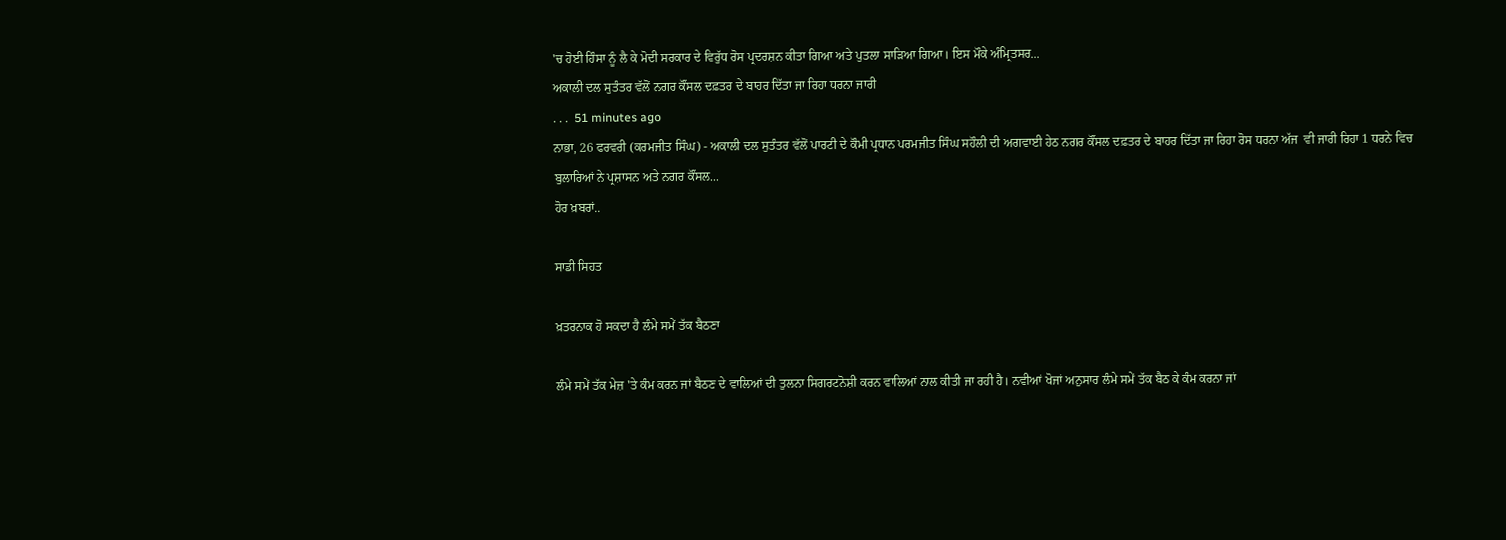'ਚ ਹੋਈ ਹਿੰਸਾ ਨੂੰ ਲੈ ਕੇ ਮੋਦੀ ਸਰਕਾਰ ਦੇ ਵਿਰੁੱਧ ਰੋਸ ਪ੍ਰਦਰਸ਼ਨ ਕੀਤਾ ਗਿਆ ਅਤੇ ਪੁਤਲਾ ਸਾੜਿਆ ਗਿਆ। ਇਸ ਮੌਕੇ ਅੰਮ੍ਰਿਤਸਰ...
ਅਕਾਲੀ ਦਲ ਸੁਤੰਤਰ ਵੱਲੋਂ ਨਗਰ ਕੌਂਸਲ ਦਫ਼ਤਰ ਦੇ ਬਾਹਰ ਦਿੱਤਾ ਜਾ ਰਿਹਾ ਧਰਨਾ ਜਾਰੀ
. . .  51 minutes ago
ਨਾਭਾ, 26 ਫਰਵਰੀ (ਕਰਮਜੀਤ ਸਿੰਘ) - ਅਕਾਲੀ ਦਲ ਸੁਤੰਤਰ ਵੱਲੋਂ ਪਾਰਟੀ ਦੇ ਕੌਮੀ ਪ੍ਰਧਾਨ ਪਰਮਜੀਤ ਸਿੰਘ ਸਹੌਲੀ ਦੀ ਅਗਵਾਈ ਹੇਠ ਨਗਰ ਕੌਂਸਲ ਦਫ਼ਤਰ ਦੇ ਬਾਹਰ ਦਿੱਤਾ ਜਾ ਰਿਹਾ ਰੋਸ ਧਰਨਾ ਅੱਜ  ਵੀ ਜਾਰੀ ਰਿਹਾ 1 ਧਰਨੇ ਵਿਚ ਬੁਲਾਰਿਆਂ ਨੇ ਪ੍ਰਸ਼ਾਸਨ ਅਤੇ ਨਗਰ ਕੌਂਸਲ...
ਹੋਰ ਖ਼ਬਰਾਂ..

ਸਾਡੀ ਸਿਹਤ

ਖ਼ਤਰਨਾਕ ਹੋ ਸਕਦਾ ਹੈ ਲੰਮੇ ਸਮੇਂ ਤੱਕ ਬੈਠਣਾ

ਲੰਮੇ ਸਮੇਂ ਤੱਕ ਮੇਜ਼ 'ਤੇ ਕੰਮ ਕਰਨ ਜਾਂ ਬੈਠਣ ਦੇ ਵਾਲਿਆਂ ਦੀ ਤੁਲਨਾ ਸਿਗਰਟਨੋਸ਼ੀ ਕਰਨ ਵਾਲਿਆਂ ਨਾਲ ਕੀਤੀ ਜਾ ਰਹੀ ਹੈ। ਨਵੀਆਂ ਖੋਜਾਂ ਅਨੁਸਾਰ ਲੰਮੇ ਸਮੇਂ ਤੱਕ ਬੈਠ ਕੇ ਕੰਮ ਕਰਨਾ ਜਾਂ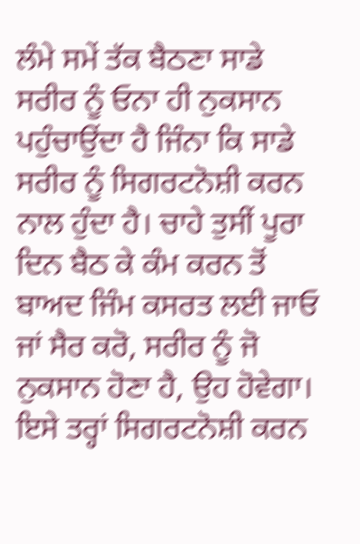ਲੰਮੇ ਸਮੇਂ ਤੱਕ ਬੈਠਣਾ ਸਾਡੇ ਸਰੀਰ ਨੂੰ ਓਨਾ ਹੀ ਨੁਕਸਾਨ ਪਹੁੰਚਾਉਂਦਾ ਹੈ ਜਿੰਨਾ ਕਿ ਸਾਡੇ ਸਰੀਰ ਨੂੰ ਸਿਗਰਟਨੋਸ਼ੀ ਕਰਨ ਨਾਲ ਹੁੰਦਾ ਹੈ। ਚਾਹੇ ਤੁਸੀਂ ਪੂਰਾ ਦਿਨ ਬੈਠ ਕੇ ਕੰਮ ਕਰਨ ਤੋਂ ਬਾਅਦ ਜਿੰਮ ਕਸਰਤ ਲਈ ਜਾਓ ਜਾਂ ਸੈਰ ਕਰੋ, ਸਰੀਰ ਨੂੰ ਜੋ ਨੁਕਸਾਨ ਹੋਣਾ ਹੈ, ਉਹ ਹੋਵੇਗਾ। ਇਸੇ ਤਰ੍ਹਾਂ ਸਿਗਰਟਨੋਸ਼ੀ ਕਰਨ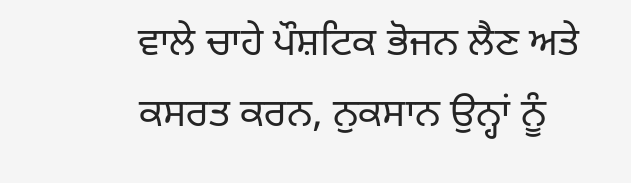ਵਾਲੇ ਚਾਹੇ ਪੌਸ਼ਟਿਕ ਭੋਜਨ ਲੈਣ ਅਤੇ ਕਸਰਤ ਕਰਨ, ਨੁਕਸਾਨ ਉਨ੍ਹਾਂ ਨੂੰ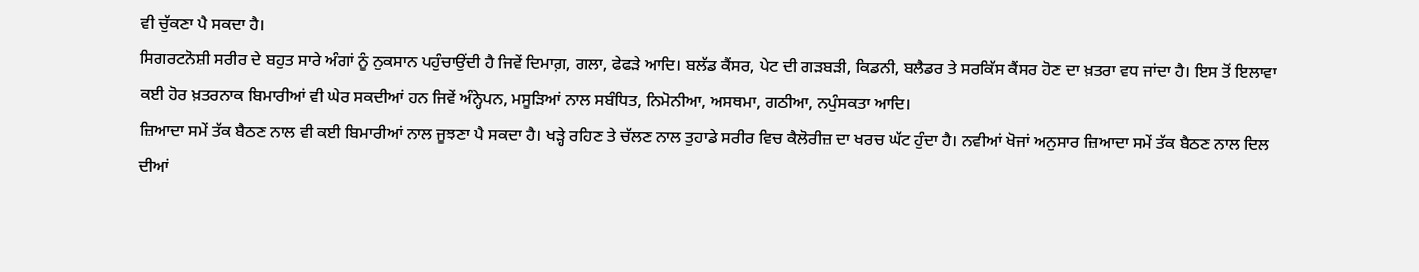ਵੀ ਚੁੱਕਣਾ ਪੈ ਸਕਦਾ ਹੈ।
ਸਿਗਰਟਨੋਸ਼ੀ ਸਰੀਰ ਦੇ ਬਹੁਤ ਸਾਰੇ ਅੰਗਾਂ ਨੂੰ ਨੁਕਸਾਨ ਪਹੁੰਚਾਉਂਦੀ ਹੈ ਜਿਵੇਂ ਦਿਮਾਗ਼, ਗਲਾ, ਫੇਫੜੇ ਆਦਿ। ਬਲੱਡ ਕੈਂਸਰ, ਪੇਟ ਦੀ ਗੜਬੜੀ, ਕਿਡਨੀ, ਬਲੈਡਰ ਤੇ ਸਰਕਿੱਸ ਕੈਂਸਰ ਹੋਣ ਦਾ ਖ਼ਤਰਾ ਵਧ ਜਾਂਦਾ ਹੈ। ਇਸ ਤੋਂ ਇਲਾਵਾ ਕਈ ਹੋਰ ਖ਼ਤਰਨਾਕ ਬਿਮਾਰੀਆਂ ਵੀ ਘੇਰ ਸਕਦੀਆਂ ਹਨ ਜਿਵੇਂ ਅੰਨ੍ਹੇਪਨ, ਮਸੂੜਿਆਂ ਨਾਲ ਸਬੰਧਿਤ, ਨਿਮੋਨੀਆ, ਅਸਥਮਾ, ਗਠੀਆ, ਨਪੁੰਸਕਤਾ ਆਦਿ।
ਜ਼ਿਆਦਾ ਸਮੇਂ ਤੱਕ ਬੈਠਣ ਨਾਲ ਵੀ ਕਈ ਬਿਮਾਰੀਆਂ ਨਾਲ ਜੂਝਣਾ ਪੈ ਸਕਦਾ ਹੈ। ਖੜ੍ਹੇ ਰਹਿਣ ਤੇ ਚੱਲਣ ਨਾਲ ਤੁਹਾਡੇ ਸਰੀਰ ਵਿਚ ਕੈਲੋਰੀਜ਼ ਦਾ ਖਰਚ ਘੱਟ ਹੁੰਦਾ ਹੈ। ਨਵੀਆਂ ਖੋਜਾਂ ਅਨੁਸਾਰ ਜ਼ਿਆਦਾ ਸਮੇਂ ਤੱਕ ਬੈਠਣ ਨਾਲ ਦਿਲ ਦੀਆਂ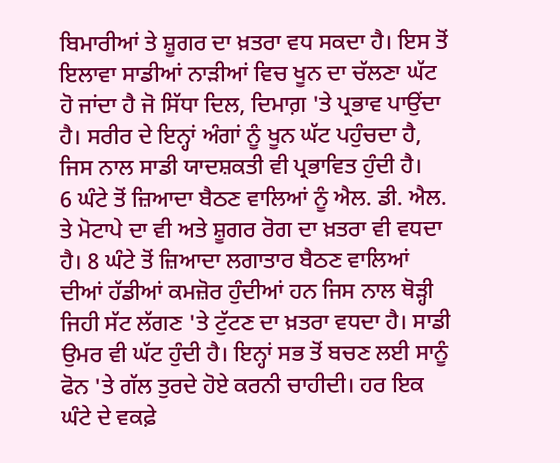ਬਿਮਾਰੀਆਂ ਤੇ ਸ਼ੂਗਰ ਦਾ ਖ਼ਤਰਾ ਵਧ ਸਕਦਾ ਹੈ। ਇਸ ਤੋਂ ਇਲਾਵਾ ਸਾਡੀਆਂ ਨਾੜੀਆਂ ਵਿਚ ਖੂਨ ਦਾ ਚੱਲਣਾ ਘੱਟ ਹੋ ਜਾਂਦਾ ਹੈ ਜੋ ਸਿੱਧਾ ਦਿਲ, ਦਿਮਾਗ਼ 'ਤੇ ਪ੍ਰਭਾਵ ਪਾਉਂਦਾ ਹੈ। ਸਰੀਰ ਦੇ ਇਨ੍ਹਾਂ ਅੰਗਾਂ ਨੂੰ ਖੂਨ ਘੱਟ ਪਹੁੰਚਦਾ ਹੈ, ਜਿਸ ਨਾਲ ਸਾਡੀ ਯਾਦਸ਼ਕਤੀ ਵੀ ਪ੍ਰਭਾਵਿਤ ਹੁੰਦੀ ਹੈ।
6 ਘੰਟੇ ਤੋਂ ਜ਼ਿਆਦਾ ਬੈਠਣ ਵਾਲਿਆਂ ਨੂੰ ਐਲ. ਡੀ. ਐਲ. ਤੇ ਮੋਟਾਪੇ ਦਾ ਵੀ ਅਤੇ ਸ਼ੂਗਰ ਰੋਗ ਦਾ ਖ਼ਤਰਾ ਵੀ ਵਧਦਾ ਹੈ। 8 ਘੰਟੇ ਤੋਂ ਜ਼ਿਆਦਾ ਲਗਾਤਾਰ ਬੈਠਣ ਵਾਲਿਆਂ ਦੀਆਂ ਹੱਡੀਆਂ ਕਮਜ਼ੋਰ ਹੁੰਦੀਆਂ ਹਨ ਜਿਸ ਨਾਲ ਥੋੜ੍ਹੀ ਜਿਹੀ ਸੱਟ ਲੱਗਣ 'ਤੇ ਟੁੱਟਣ ਦਾ ਖ਼ਤਰਾ ਵਧਦਾ ਹੈ। ਸਾਡੀ ਉਮਰ ਵੀ ਘੱਟ ਹੁੰਦੀ ਹੈ। ਇਨ੍ਹਾਂ ਸਭ ਤੋਂ ਬਚਣ ਲਈ ਸਾਨੂੰ ਫੋਨ 'ਤੇ ਗੱਲ ਤੁਰਦੇ ਹੋਏ ਕਰਨੀ ਚਾਹੀਦੀ। ਹਰ ਇਕ ਘੰਟੇ ਦੇ ਵਕਫ਼ੇ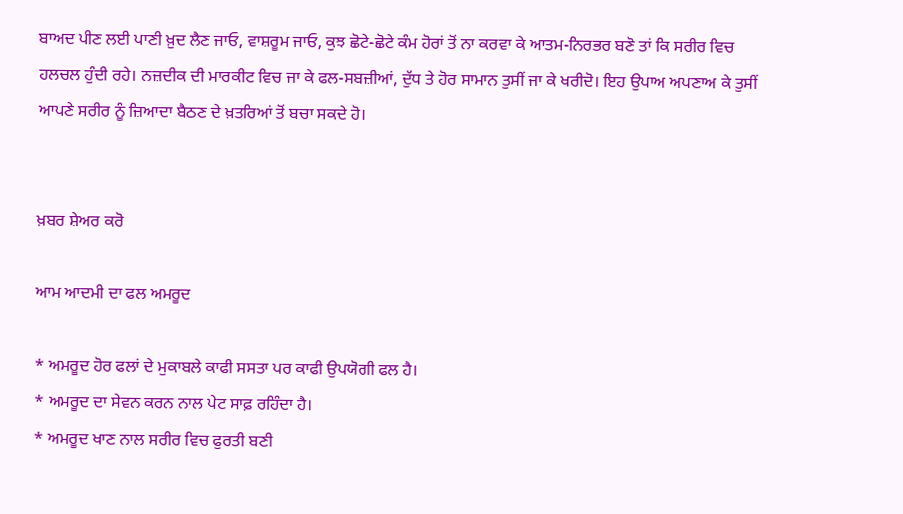ਬਾਅਦ ਪੀਣ ਲਈ ਪਾਣੀ ਖ਼ੁਦ ਲੈਣ ਜਾਓ, ਵਾਸ਼ਰੂਮ ਜਾਓ, ਕੁਝ ਛੋਟੇ-ਛੋਟੇ ਕੰਮ ਹੋਰਾਂ ਤੋਂ ਨਾ ਕਰਵਾ ਕੇ ਆਤਮ-ਨਿਰਭਰ ਬਣੋ ਤਾਂ ਕਿ ਸਰੀਰ ਵਿਚ ਹਲਚਲ ਹੁੰਦੀ ਰਹੇ। ਨਜ਼ਦੀਕ ਦੀ ਮਾਰਕੀਟ ਵਿਚ ਜਾ ਕੇ ਫਲ-ਸਬਜ਼ੀਆਂ, ਦੁੱਧ ਤੇ ਹੋਰ ਸਾਮਾਨ ਤੁਸੀਂ ਜਾ ਕੇ ਖਰੀਦੋ। ਇਹ ਉਪਾਅ ਅਪਣਾਅ ਕੇ ਤੁਸੀਂ ਆਪਣੇ ਸਰੀਰ ਨੂੰ ਜ਼ਿਆਦਾ ਬੈਠਣ ਦੇ ਖ਼ਤਰਿਆਂ ਤੋਂ ਬਚਾ ਸਕਦੇ ਹੋ।


ਖ਼ਬਰ ਸ਼ੇਅਰ ਕਰੋ

ਆਮ ਆਦਮੀ ਦਾ ਫਲ ਅਮਰੂਦ

* ਅਮਰੂਦ ਹੋਰ ਫਲਾਂ ਦੇ ਮੁਕਾਬਲੇ ਕਾਫੀ ਸਸਤਾ ਪਰ ਕਾਫੀ ਉਪਯੋਗੀ ਫਲ ਹੈ।
* ਅਮਰੂਦ ਦਾ ਸੇਵਨ ਕਰਨ ਨਾਲ ਪੇਟ ਸਾਫ਼ ਰਹਿੰਦਾ ਹੈ।
* ਅਮਰੂਦ ਖਾਣ ਨਾਲ ਸਰੀਰ ਵਿਚ ਫੁਰਤੀ ਬਣੀ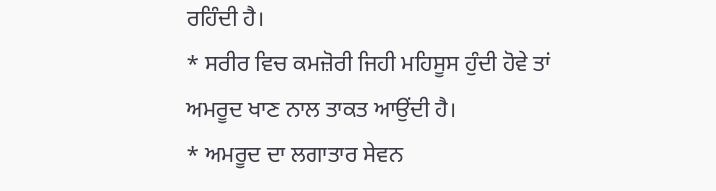ਰਹਿੰਦੀ ਹੈ।
* ਸਰੀਰ ਵਿਚ ਕਮਜ਼ੋਰੀ ਜਿਹੀ ਮਹਿਸੂਸ ਹੁੰਦੀ ਹੋਵੇ ਤਾਂ ਅਮਰੂਦ ਖਾਣ ਨਾਲ ਤਾਕਤ ਆਉਂਦੀ ਹੈ।
* ਅਮਰੂਦ ਦਾ ਲਗਾਤਾਰ ਸੇਵਨ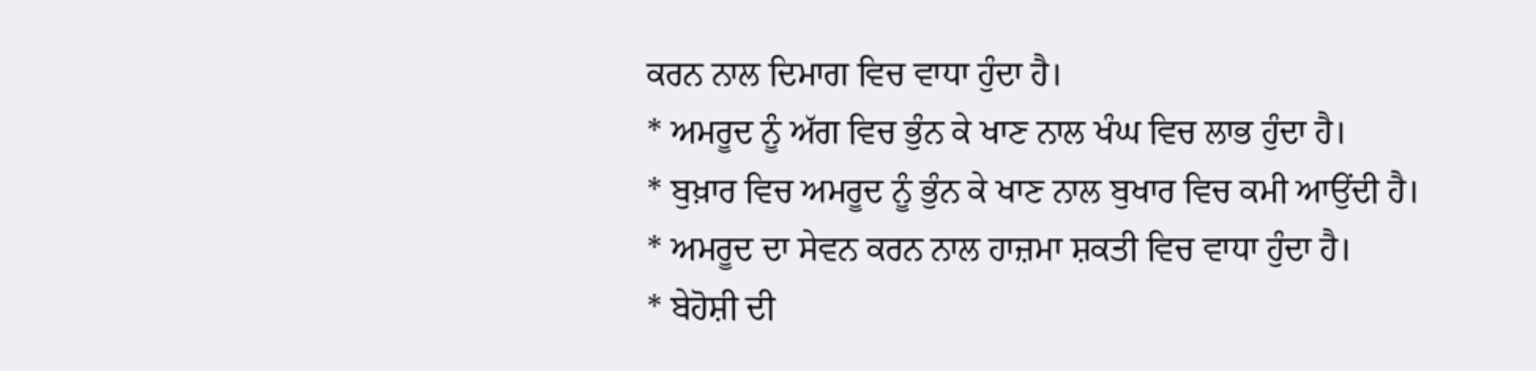ਕਰਨ ਨਾਲ ਦਿਮਾਗ ਵਿਚ ਵਾਧਾ ਹੁੰਦਾ ਹੈ।
* ਅਮਰੂਦ ਨੂੰ ਅੱਗ ਵਿਚ ਭੁੰਨ ਕੇ ਖਾਣ ਨਾਲ ਖੰਘ ਵਿਚ ਲਾਭ ਹੁੰਦਾ ਹੈ।
* ਬੁਖ਼ਾਰ ਵਿਚ ਅਮਰੂਦ ਨੂੰ ਭੁੰਨ ਕੇ ਖਾਣ ਨਾਲ ਬੁਖਾਰ ਵਿਚ ਕਮੀ ਆਉਂਦੀ ਹੈ।
* ਅਮਰੂਦ ਦਾ ਸੇਵਨ ਕਰਨ ਨਾਲ ਹਾਜ਼ਮਾ ਸ਼ਕਤੀ ਵਿਚ ਵਾਧਾ ਹੁੰਦਾ ਹੈ।
* ਬੇਹੋਸ਼ੀ ਦੀ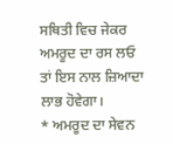ਸਥਿਤੀ ਵਿਚ ਜੇਕਰ ਅਮਰੂਦ ਦਾ ਰਸ ਲਓ ਤਾਂ ਇਸ ਨਾਲ ਜ਼ਿਆਦਾ ਲਾਭ ਹੋਵੇਗਾ।
* ਅਮਰੂਦ ਦਾ ਸੇਵਨ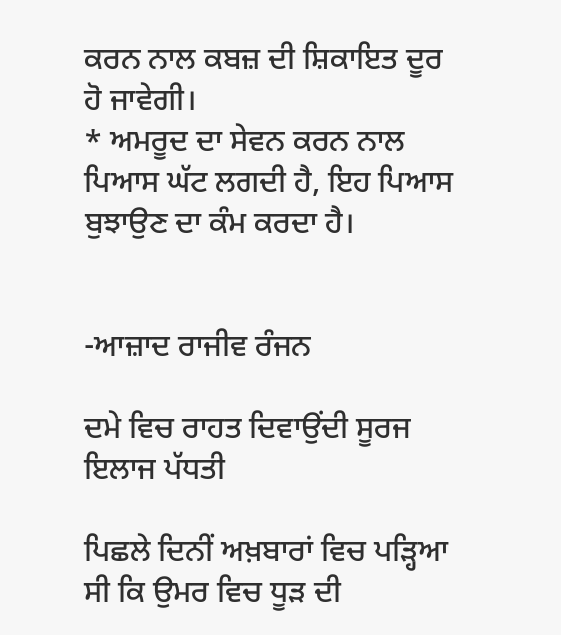ਕਰਨ ਨਾਲ ਕਬਜ਼ ਦੀ ਸ਼ਿਕਾਇਤ ਦੂਰ ਹੋ ਜਾਵੇਗੀ।
* ਅਮਰੂਦ ਦਾ ਸੇਵਨ ਕਰਨ ਨਾਲ ਪਿਆਸ ਘੱਟ ਲਗਦੀ ਹੈ, ਇਹ ਪਿਆਸ ਬੁਝਾਉਣ ਦਾ ਕੰਮ ਕਰਦਾ ਹੈ।


-ਆਜ਼ਾਦ ਰਾਜੀਵ ਰੰਜਨ

ਦਮੇ ਵਿਚ ਰਾਹਤ ਦਿਵਾਉਂਦੀ ਸੂਰਜ ਇਲਾਜ ਪੱਧਤੀ

ਪਿਛਲੇ ਦਿਨੀਂ ਅਖ਼ਬਾਰਾਂ ਵਿਚ ਪੜ੍ਹਿਆ ਸੀ ਕਿ ਉਮਰ ਵਿਚ ਧੂੜ ਦੀ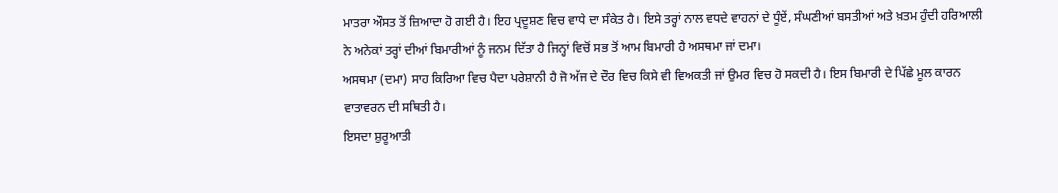ਮਾਤਰਾ ਔਸਤ ਤੋਂ ਜ਼ਿਆਦਾ ਹੋ ਗਈ ਹੈ। ਇਹ ਪ੍ਰਦੂਸ਼ਣ ਵਿਚ ਵਾਧੇ ਦਾ ਸੰਕੇਤ ਹੈ। ਇਸੇ ਤਰ੍ਹਾਂ ਨਾਲ ਵਧਦੇ ਵਾਹਨਾਂ ਦੇ ਧੂੰਏਂ, ਸੰਘਣੀਆਂ ਬਸਤੀਆਂ ਅਤੇ ਖ਼ਤਮ ਹੁੰਦੀ ਹਰਿਆਲੀ ਨੇ ਅਨੇਕਾਂ ਤਰ੍ਹਾਂ ਦੀਆਂ ਬਿਮਾਰੀਆਂ ਨੂੰ ਜਨਮ ਦਿੱਤਾ ਹੈ ਜਿਨ੍ਹਾਂ ਵਿਚੋਂ ਸਭ ਤੋਂ ਆਮ ਬਿਮਾਰੀ ਹੈ ਅਸਥਮਾ ਜਾਂ ਦਮਾ।
ਅਸਥਮਾ (ਦਮਾ) ਸਾਹ ਕਿਰਿਆ ਵਿਚ ਪੈਦਾ ਪਰੇਸ਼ਾਨੀ ਹੈ ਜੋ ਅੱਜ ਦੇ ਦੌਰ ਵਿਚ ਕਿਸੇ ਵੀ ਵਿਅਕਤੀ ਜਾਂ ਉਮਰ ਵਿਚ ਹੋ ਸਕਦੀ ਹੈ। ਇਸ ਬਿਮਾਰੀ ਦੇ ਪਿੱਛੇ ਮੂਲ ਕਾਰਨ ਵਾਤਾਵਰਨ ਦੀ ਸਥਿਤੀ ਹੈ।
ਇਸਦਾ ਸ਼ੁਰੂਆਤੀ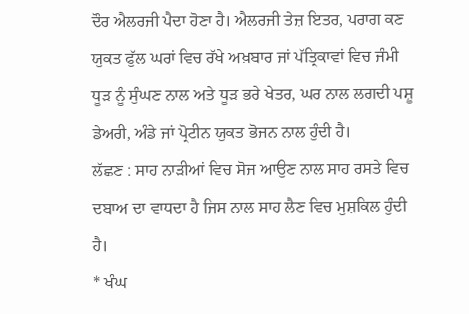ਦੌਰ ਐਲਰਜੀ ਪੈਦਾ ਹੋਣਾ ਹੈ। ਐਲਰਜੀ ਤੇਜ਼ ਇਤਰ, ਪਰਾਗ ਕਣ ਯੁਕਤ ਫੁੱਲ ਘਰਾਂ ਵਿਚ ਰੱਖੇ ਅਖ਼ਬਾਰ ਜਾਂ ਪੱਤ੍ਰਿਕਾਵਾਂ ਵਿਚ ਜੰਮੀ ਧੂੜ ਨੂੰ ਸੁੰਘਣ ਨਾਲ ਅਤੇ ਧੂੜ ਭਰੇ ਖੇਤਰ, ਘਰ ਨਾਲ ਲਗਦੀ ਪਸ਼ੂ ਡੇਅਰੀ, ਅੰਡੇ ਜਾਂ ਪ੍ਰੋਟੀਨ ਯੁਕਤ ਭੋਜਨ ਨਾਲ ਹੁੰਦੀ ਹੈ।
ਲੱਛਣ : ਸਾਹ ਨਾੜੀਆਂ ਵਿਚ ਸੋਜ ਆਉਣ ਨਾਲ ਸਾਹ ਰਸਤੇ ਵਿਚ ਦਬਾਅ ਦਾ ਵਾਧਦਾ ਹੈ ਜਿਸ ਨਾਲ ਸਾਹ ਲੈਣ ਵਿਚ ਮੁਸ਼ਕਿਲ ਹੁੰਦੀ ਹੈ।
* ਖੰਘ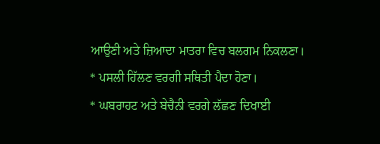ਆਉਣੀ ਅਤੇ ਜ਼ਿਆਦਾ ਮਾਤਰਾ ਵਿਚ ਬਲਗਮ ਨਿਕਲਣਾ।
* ਪਸਲੀ ਹਿੱਲਣ ਵਰਗੀ ਸਥਿਤੀ ਪੈਦਾ ਹੋਣਾ।
* ਘਬਰਾਹਟ ਅਤੇ ਬੇਚੈਨੀ ਵਰਗੇ ਲੱਛਣ ਦਿਖਾਈ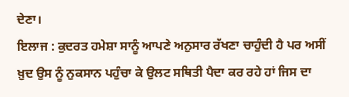ਦੇਣਾ।
ਇਲਾਜ : ਕੁਦਰਤ ਹਮੇਸ਼ਾ ਸਾਨੂੰ ਆਪਣੇ ਅਨੁਸਾਰ ਰੱਖਣਾ ਚਾਹੁੰਦੀ ਹੈ ਪਰ ਅਸੀਂ ਖ਼ੁਦ ਉਸ ਨੂੰ ਨੁਕਸਾਨ ਪਹੁੰਚਾ ਕੇ ਉਲਟ ਸਥਿਤੀ ਪੈਦਾ ਕਰ ਰਹੇ ਹਾਂ ਜਿਸ ਦਾ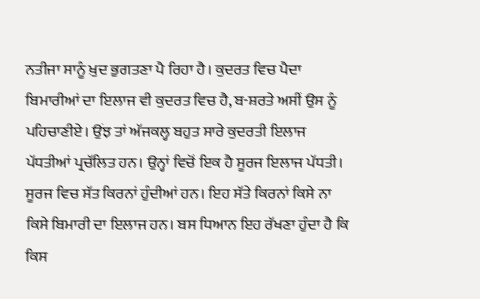ਨਤੀਜਾ ਸਾਨੂੰ ਖ਼ੁਦ ਭੁਗਤਣਾ ਪੈ ਰਿਹਾ ਹੈ। ਕੁਦਰਤ ਵਿਚ ਪੈਦਾ ਬਿਮਾਰੀਆਂ ਦਾ ਇਲਾਜ ਵੀ ਕੁਦਰਤ ਵਿਚ ਹੈ, ਬ-ਸ਼ਰਤੇ ਅਸੀਂ ਉਸ ਨੂੰ ਪਹਿਚਾਣੀਏ। ਉਂਝ ਤਾਂ ਅੱਜਕਲ੍ਹ ਬਹੁਤ ਸਾਰੇ ਕੁਦਰਤੀ ਇਲਾਜ ਪੱਧਤੀਆਂ ਪ੍ਰਚੱਲਿਤ ਹਨ। ਉਨ੍ਹਾਂ ਵਿਚੋਂ ਇਕ ਹੈ ਸੂਰਜ ਇਲਾਜ ਪੱਧਤੀ।
ਸੂਰਜ ਵਿਚ ਸੱਤ ਕਿਰਨਾਂ ਹੁੰਦੀਆਂ ਹਨ। ਇਹ ਸੱਤੇ ਕਿਰਨਾਂ ਕਿਸੇ ਨਾ ਕਿਸੇ ਬਿਮਾਰੀ ਦਾ ਇਲਾਜ ਹਨ। ਬਸ ਧਿਆਨ ਇਹ ਰੱਖਣਾ ਹੁੰਦਾ ਹੈ ਕਿ ਕਿਸ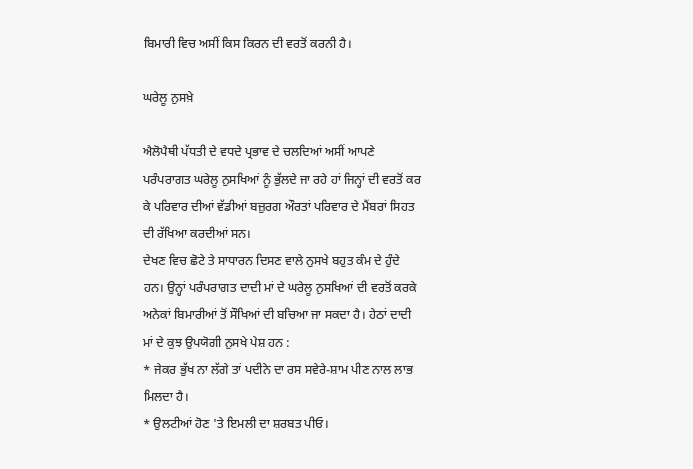ਬਿਮਾਰੀ ਵਿਚ ਅਸੀਂ ਕਿਸ ਕਿਰਨ ਦੀ ਵਰਤੋਂ ਕਰਨੀ ਹੈ।

ਘਰੇਲੂ ਨੁਸਖ਼ੇ

ਐਲੋਪੈਥੀ ਪੱਧਤੀ ਦੇ ਵਧਦੇ ਪ੍ਰਭਾਵ ਦੇ ਚਲਦਿਆਂ ਅਸੀਂ ਆਪਣੇ ਪਰੰਪਰਾਗਤ ਘਰੇਲੂ ਨੁਸਖਿਆਂ ਨੂੰ ਭੁੱਲਦੇ ਜਾ ਰਹੇ ਹਾਂ ਜਿਨ੍ਹਾਂ ਦੀ ਵਰਤੋਂ ਕਰ ਕੇ ਪਰਿਵਾਰ ਦੀਆਂ ਵੱਡੀਆਂ ਬਜ਼ੁਰਗ ਔਰਤਾਂ ਪਰਿਵਾਰ ਦੇ ਮੈਂਬਰਾਂ ਸਿਹਤ ਦੀ ਰੱਖਿਆ ਕਰਦੀਆਂ ਸਨ।
ਦੇਖਣ ਵਿਚ ਛੋਟੇ ਤੇ ਸਾਧਾਰਨ ਦਿਸਣ ਵਾਲੇ ਨੁਸਖੇ ਬਹੁਤ ਕੰਮ ਦੇ ਹੁੰਦੇ ਹਨ। ਉਨ੍ਹਾਂ ਪਰੰਪਰਾਗਤ ਦਾਦੀ ਮਾਂ ਦੇ ਘਰੇਲੂ ਨੁਸਖਿਆਂ ਦੀ ਵਰਤੋਂ ਕਰਕੇ ਅਨੇਕਾਂ ਬਿਮਾਰੀਆਂ ਤੋਂ ਸੌਖਿਆਂ ਦੀ ਬਚਿਆ ਜਾ ਸਕਦਾ ਹੈ। ਹੇਠਾਂ ਦਾਦੀ ਮਾਂ ਦੇ ਕੁਝ ਉਪਯੋਗੀ ਨੁਸਖੇ ਪੇਸ਼ ਹਨ :
* ਜੇਕਰ ਭੁੱਖ ਨਾ ਲੱਗੇ ਤਾਂ ਪਦੀਨੇ ਦਾ ਰਸ ਸਵੇਰੇ-ਸ਼ਾਮ ਪੀਣ ਨਾਲ ਲਾਭ ਮਿਲਦਾ ਹੈ।
* ਉਲਟੀਆਂ ਹੋਣ 'ਤੇ ਇਮਲੀ ਦਾ ਸ਼ਰਬਤ ਪੀਓ।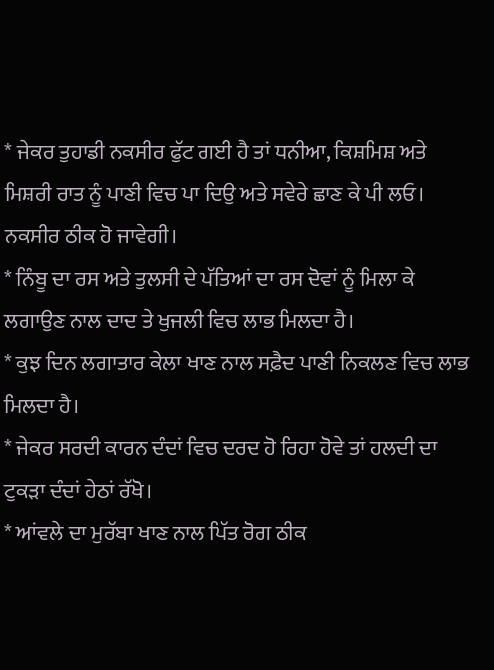* ਜੇਕਰ ਤੁਹਾਡੀ ਨਕਸੀਰ ਫੁੱਟ ਗਈ ਹੈ ਤਾਂ ਧਨੀਆ, ਕਿਸ਼ਮਿਸ਼ ਅਤੇ ਮਿਸ਼ਰੀ ਰਾਤ ਨੂੰ ਪਾਣੀ ਵਿਚ ਪਾ ਦਿਉ ਅਤੇ ਸਵੇਰੇ ਛਾਣ ਕੇ ਪੀ ਲਓ। ਨਕਸੀਰ ਠੀਕ ਹੋ ਜਾਵੇਗੀ।
* ਨਿੰਬੂ ਦਾ ਰਸ ਅਤੇ ਤੁਲਸੀ ਦੇ ਪੱਤਿਆਂ ਦਾ ਰਸ ਦੋਵਾਂ ਨੂੰ ਮਿਲਾ ਕੇ ਲਗਾਉਣ ਨਾਲ ਦਾਦ ਤੇ ਖੁਜਲੀ ਵਿਚ ਲਾਭ ਮਿਲਦਾ ਹੈ।
* ਕੁਝ ਦਿਨ ਲਗਾਤਾਰ ਕੇਲਾ ਖਾਣ ਨਾਲ ਸਫ਼ੈਦ ਪਾਣੀ ਨਿਕਲਣ ਵਿਚ ਲਾਭ ਮਿਲਦਾ ਹੈ।
* ਜੇਕਰ ਸਰਦੀ ਕਾਰਨ ਦੰਦਾਂ ਵਿਚ ਦਰਦ ਹੋ ਰਿਹਾ ਹੋਵੇ ਤਾਂ ਹਲਦੀ ਦਾ ਟੁਕੜਾ ਦੰਦਾਂ ਹੇਠਾਂ ਰੱਖੋ।
* ਆਂਵਲੇ ਦਾ ਮੁਰੱਬਾ ਖਾਣ ਨਾਲ ਪਿੱਤ ਰੋਗ ਠੀਕ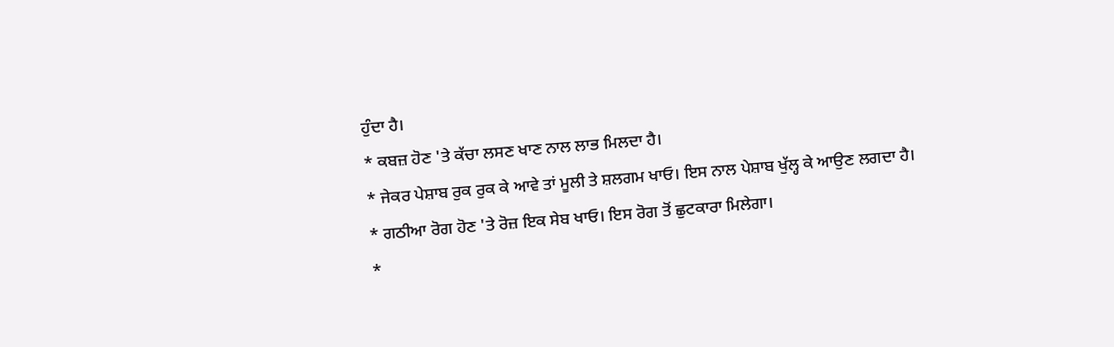ਹੁੰਦਾ ਹੈ।
* ਕਬਜ਼ ਹੋਣ 'ਤੇ ਕੱਚਾ ਲਸਣ ਖਾਣ ਨਾਲ ਲਾਭ ਮਿਲਦਾ ਹੈ।
* ਜੇਕਰ ਪੇਸ਼ਾਬ ਰੁਕ ਰੁਕ ਕੇ ਆਵੇ ਤਾਂ ਮੂਲੀ ਤੇ ਸ਼ਲਗਮ ਖਾਓ। ਇਸ ਨਾਲ ਪੇਸ਼ਾਬ ਖੁੱਲ੍ਹ ਕੇ ਆਉਣ ਲਗਦਾ ਹੈ।
* ਗਠੀਆ ਰੋਗ ਹੋਣ 'ਤੇ ਰੋਜ਼ ਇਕ ਸੇਬ ਖਾਓ। ਇਸ ਰੋਗ ਤੋਂ ਛੁਟਕਾਰਾ ਮਿਲੇਗਾ।
*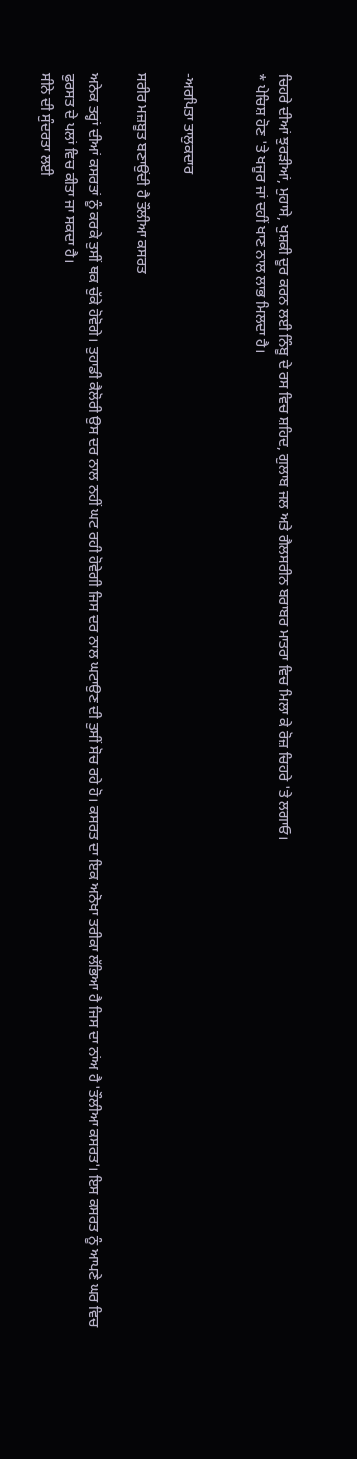ਚਿਹਰੇ ਦੀਆਂ ਝੁਰੜੀਆਂ, ਮੁਹਾਸੇ, ਖੁਸ਼ਕੀ ਦੂਰ ਕਰਨ ਲਈ ਨਿੰਬੂ ਦੇ ਰਸ ਵਿਚ ਸ਼ਹਿਦ, ਗੁਲਾਬ ਜਲ ਅਤੇ ਗੈਲਸਰੀਨ ਬਰਾਬਰ ਮਾਤਰਾ ਵਿਚ ਮਿਲਾ ਕੇ ਰੋਜ਼ ਚਿਹਰੇ 'ਤੇ ਲਗਾਓ।
* ਪੇਚਿਸ਼ ਹੋਣ 'ਤੇ ਖਜੂਰ ਜਾਂ ਦਹੀਂ ਖਾਣ ਨਾਲ ਲਾਭ ਮਿਲਦਾ ਹੈ।


-ਅਰਪਿਤਾ ਤਾਲੁਕਦਾਰ

ਸਰੀਰ ਮਜ਼ਬੂਤ ਬਣਾਉਂਦੀ ਹੈ ਤੌਲੀਆ ਕਸਰਤ

ਅਨੇਕ ਤਰ੍ਹਾਂ ਦੀਆਂ ਕਸਰਤਾਂ ਨੂੰ ਕਰਕੇ ਤੁਸੀਂ ਥਕ ਚੁੱਕੇ ਹੋਵੋਗੇ। ਤੁਹਾਡੀ ਕੈਲੋਰੀ ਉਸ ਦਰ ਨਾਲ ਨਹੀਂ ਘਟ ਰਹੀ ਹੋਵੇਗੀ ਜਿਸ ਦਰ ਨਾਲ ਘਟਾਉਣ ਦੀ ਤੁਸੀਂ ਸੋਚ ਰਹੇ ਹੋ। ਕਸਰਤ ਦਾ ਇਕ ਅਨੋਖਾ ਤਰੀਕਾ ਲੱਭਿਆ ਹੈ ਜਿਸ ਦਾ ਨਾਂਅ ਹੈ 'ਤੌਲੀਆ ਕਸਰਤ'। ਇਸ ਕਸਰਤ ਨੂੰ ਆਪਣੇ ਘਰ ਵਿਚ ਫੁਰਸਤ ਦੇ ਪਲਾਂ ਵਿਚ ਕੀਤਾ ਜਾ ਸਕਦਾ ਹੈ।
ਸੀਨੇ ਦੀ ਸੁੰਦਰਤਾ ਲਈ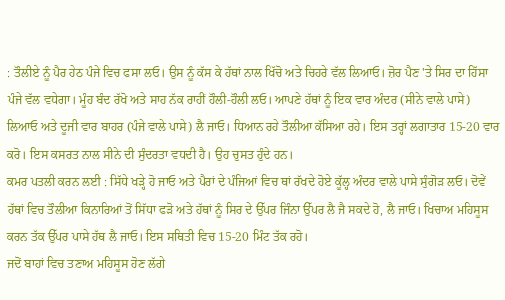: ਤੌਲੀਏ ਨੂੰ ਪੈਰ ਹੇਠ ਪੰਜੇ ਵਿਚ ਫਸਾ ਲਓ। ਉਸ ਨੂੰ ਕੱਸ ਕੇ ਹੱਥਾਂ ਨਾਲ ਖਿੱਚੋ ਅਤੇ ਚਿਹਰੇ ਵੱਲ ਲਿਆਓ। ਜ਼ੋਰ ਪੈਣ 'ਤੇ ਸਿਰ ਦਾ ਹਿੱਸਾ ਪੰਜੇ ਵੱਲ ਵਧੇਗਾ। ਮੂੰਹ ਬੰਦ ਰੱਖੋ ਅਤੇ ਸਾਹ ਨੱਕ ਰਾਹੀਂ ਹੌਲੀ-ਹੌਲੀ ਲਓ। ਆਪਣੇ ਹੱਥਾਂ ਨੂੰ ਇਕ ਵਾਰ ਅੰਦਰ (ਸੀਨੇ ਵਾਲੇ ਪਾਸੇ) ਲਿਆਓ ਅਤੇ ਦੂਜੀ ਵਾਰ ਬਾਹਰ (ਪੰਜੇ ਵਾਲੇ ਪਾਸੇ) ਲੈ ਜਾਓ। ਧਿਆਨ ਰਹੇ ਤੌਲੀਆ ਕੱਸਿਆ ਰਹੇ। ਇਸ ਤਰ੍ਹਾਂ ਲਗਾਤਾਰ 15-20 ਵਾਰ ਕਰੋ। ਇਸ ਕਸਰਤ ਨਾਲ ਸੀਨੇ ਦੀ ਸੁੰਦਰਤਾ ਵਧਦੀ ਹੈ। ਉਹ ਚੁਸਤ ਹੁੰਦੇ ਹਨ।
ਕਮਰ ਪਤਲੀ ਕਰਨ ਲਈ : ਸਿੱਧੇ ਖੜ੍ਹੇ ਹੋ ਜਾਓ ਅਤੇ ਪੈਰਾਂ ਦੇ ਪੰਜਿਆਂ ਵਿਚ ਥਾਂ ਰੱਖਦੇ ਹੋਏ ਕੂੱਲ੍ਹ ਅੰਦਰ ਵਾਲੇ ਪਾਸੇ ਸੁੰਗੋੜ ਲਓ। ਦੋਵੇਂ ਹੱਥਾਂ ਵਿਚ ਤੌਲੀਆ ਕਿਨਾਰਿਆਂ ਤੋਂ ਸਿੱਧਾ ਫੜੋ ਅਤੇ ਹੱਥਾਂ ਨੂੰ ਸਿਰ ਦੇ ਉੱਪਰ ਜਿੰਨਾ ਉੱਪਰ ਲੈ ਜੈ ਸਕਦੇ ਹੋ, ਲੈ ਜਾਓ। ਖਿਚਾਅ ਮਹਿਸੂਸ ਕਰਨ ਤੱਕ ਉੱਪਰ ਪਾਸੇ ਹੱਥ ਲੈ ਜਾਓ। ਇਸ ਸਥਿਤੀ ਵਿਚ 15-20 ਮਿੰਟ ਤੱਕ ਰਹੋ।
ਜਦੋਂ ਬਾਹਾਂ ਵਿਚ ਤਣਾਅ ਮਹਿਸੂਸ ਹੋਣ ਲੱਗੇ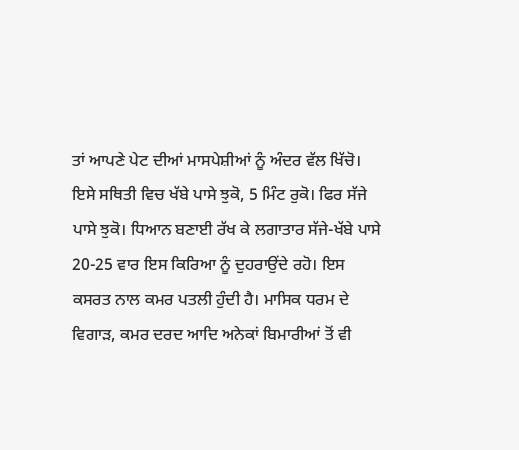ਤਾਂ ਆਪਣੇ ਪੇਟ ਦੀਆਂ ਮਾਸਪੇਸ਼ੀਆਂ ਨੂੰ ਅੰਦਰ ਵੱਲ ਖਿੱਚੋ। ਇਸੇ ਸਥਿਤੀ ਵਿਚ ਖੱਬੇ ਪਾਸੇ ਝੁਕੋ, 5 ਮਿੰਟ ਰੁਕੋ। ਫਿਰ ਸੱਜੇ ਪਾਸੇ ਝੁਕੋ। ਧਿਆਨ ਬਣਾਈ ਰੱਖ ਕੇ ਲਗਾਤਾਰ ਸੱਜੇ-ਖੱਬੇ ਪਾਸੇ 20-25 ਵਾਰ ਇਸ ਕਿਰਿਆ ਨੂੰ ਦੁਹਰਾਉਂਦੇ ਰਹੋ। ਇਸ ਕਸਰਤ ਨਾਲ ਕਮਰ ਪਤਲੀ ਹੁੰਦੀ ਹੈ। ਮਾਸਿਕ ਧਰਮ ਦੇ ਵਿਗਾੜ, ਕਮਰ ਦਰਦ ਆਦਿ ਅਨੇਕਾਂ ਬਿਮਾਰੀਆਂ ਤੋਂ ਵੀ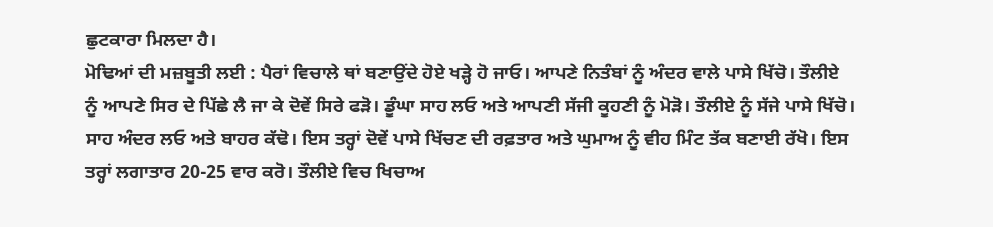ਛੁਟਕਾਰਾ ਮਿਲਦਾ ਹੈ।
ਮੋਢਿਆਂ ਦੀ ਮਜ਼ਬੂਤੀ ਲਈ : ਪੈਰਾਂ ਵਿਚਾਲੇ ਥਾਂ ਬਣਾਉਂਦੇ ਹੋਏ ਖੜ੍ਹੇ ਹੋ ਜਾਓ। ਆਪਣੇ ਨਿਤੰਬਾਂ ਨੂੰ ਅੰਦਰ ਵਾਲੇ ਪਾਸੇ ਖਿੱਚੋ। ਤੌਲੀਏ ਨੂੰ ਆਪਣੇ ਸਿਰ ਦੇ ਪਿੱਛੇ ਲੈ ਜਾ ਕੇ ਦੋਵੇਂ ਸਿਰੇ ਫੜੋ। ਡੂੰਘਾ ਸਾਹ ਲਓ ਅਤੇ ਆਪਣੀ ਸੱਜੀ ਕੂਹਣੀ ਨੂੰ ਮੋੜੋ। ਤੌਲੀਏ ਨੂੰ ਸੱਜੇ ਪਾਸੇ ਖਿੱਚੋ। ਸਾਹ ਅੰਦਰ ਲਓ ਅਤੇ ਬਾਹਰ ਕੱਢੋ। ਇਸ ਤਰ੍ਹਾਂ ਦੋਵੇਂ ਪਾਸੇ ਖਿੱਚਣ ਦੀ ਰਫ਼ਤਾਰ ਅਤੇ ਘੁਮਾਅ ਨੂੰ ਵੀਹ ਮਿੰਟ ਤੱਕ ਬਣਾਈ ਰੱਖੋ। ਇਸ ਤਰ੍ਹਾਂ ਲਗਾਤਾਰ 20-25 ਵਾਰ ਕਰੋ। ਤੌਲੀਏ ਵਿਚ ਖਿਚਾਅ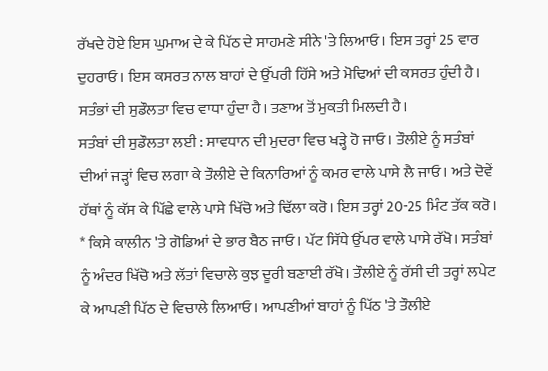ਰੱਖਦੇ ਹੋਏ ਇਸ ਘੁਮਾਅ ਦੇ ਕੇ ਪਿੱਠ ਦੇ ਸਾਹਮਣੇ ਸੀਨੇ 'ਤੇ ਲਿਆਓ। ਇਸ ਤਰ੍ਹਾਂ 25 ਵਾਰ ਦੁਹਰਾਓ। ਇਸ ਕਸਰਤ ਨਾਲ ਬਾਹਾਂ ਦੇ ਉੱਪਰੀ ਹਿੱਸੇ ਅਤੇ ਮੋਢਿਆਂ ਦੀ ਕਸਰਤ ਹੁੰਦੀ ਹੈ। ਸਤੰਭਾਂ ਦੀ ਸੁਡੌਲਤਾ ਵਿਚ ਵਾਧਾ ਹੁੰਦਾ ਹੈ। ਤਣਾਅ ਤੋਂ ਮੁਕਤੀ ਮਿਲਦੀ ਹੈ।
ਸਤੰਬਾਂ ਦੀ ਸੁਡੌਲਤਾ ਲਈ : ਸਾਵਧਾਨ ਦੀ ਮੁਦਰਾ ਵਿਚ ਖੜ੍ਹੇ ਹੋ ਜਾਓ। ਤੌਲੀਏ ਨੂੰ ਸਤੰਬਾਂ ਦੀਆਂ ਜੜ੍ਹਾਂ ਵਿਚ ਲਗਾ ਕੇ ਤੌਲੀਏ ਦੇ ਕਿਨਾਰਿਆਂ ਨੂੰ ਕਮਰ ਵਾਲੇ ਪਾਸੇ ਲੈ ਜਾਓ। ਅਤੇ ਦੋਵੇਂ ਹੱਥਾਂ ਨੂੰ ਕੱਸ ਕੇ ਪਿੱਛੇ ਵਾਲੇ ਪਾਸੇ ਖਿੱਚੋ ਅਤੇ ਢਿੱਲਾ ਕਰੋ। ਇਸ ਤਰ੍ਹਾਂ 20-25 ਮਿੰਟ ਤੱਕ ਕਰੋ।
* ਕਿਸੇ ਕਾਲੀਨ 'ਤੇ ਗੋਡਿਆਂ ਦੇ ਭਾਰ ਬੈਠ ਜਾਓ। ਪੱਟ ਸਿੱਧੇ ਉੱਪਰ ਵਾਲੇ ਪਾਸੇ ਰੱਖੋ। ਸਤੰਬਾਂ ਨੂੰ ਅੰਦਰ ਖਿੱਚੋ ਅਤੇ ਲੱਤਾਂ ਵਿਚਾਲੇ ਕੁਝ ਦੂਰੀ ਬਣਾਈ ਰੱਖੋ। ਤੌਲੀਏ ਨੂੰ ਰੱਸੀ ਦੀ ਤਰ੍ਹਾਂ ਲਪੇਟ ਕੇ ਆਪਣੀ ਪਿੱਠ ਦੇ ਵਿਚਾਲੇ ਲਿਆਓ। ਆਪਣੀਆਂ ਬਾਹਾਂ ਨੂੰ ਪਿੱਠ 'ਤੇ ਤੌਲੀਏ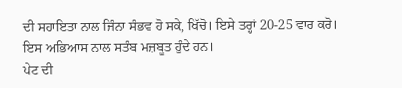ਦੀ ਸਹਾਇਤਾ ਨਾਲ ਜਿੰਨਾ ਸੰਭਵ ਹੋ ਸਕੇ, ਖਿੱਚੋ। ਇਸੇ ਤਰ੍ਹਾਂ 20-25 ਵਾਰ ਕਰੋ। ਇਸ ਅਭਿਆਸ ਨਾਲ ਸਤੰਬ ਮਜ਼ਬੂਤ ਹੁੰਦੇ ਹਨ।
ਪੇਟ ਦੀ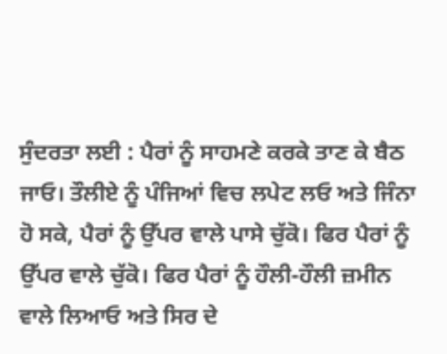ਸੁੰਦਰਤਾ ਲਈ : ਪੈਰਾਂ ਨੂੰ ਸਾਹਮਣੇ ਕਰਕੇ ਤਾਣ ਕੇ ਬੈਠ ਜਾਓ। ਤੌਲੀਏ ਨੂੰ ਪੰਜਿਆਂ ਵਿਚ ਲਪੇਟ ਲਓ ਅਤੇ ਜਿੰਨਾ ਹੋ ਸਕੇ, ਪੈਰਾਂ ਨੂੰ ਉੱਪਰ ਵਾਲੇ ਪਾਸੇ ਚੁੱਕੋ। ਫਿਰ ਪੈਰਾਂ ਨੂੰ ਉੱਪਰ ਵਾਲੇ ਚੁੱਕੋ। ਫਿਰ ਪੈਰਾਂ ਨੂੰ ਹੌਲੀ-ਹੌਲੀ ਜ਼ਮੀਨ ਵਾਲੇ ਲਿਆਓ ਅਤੇ ਸਿਰ ਦੇ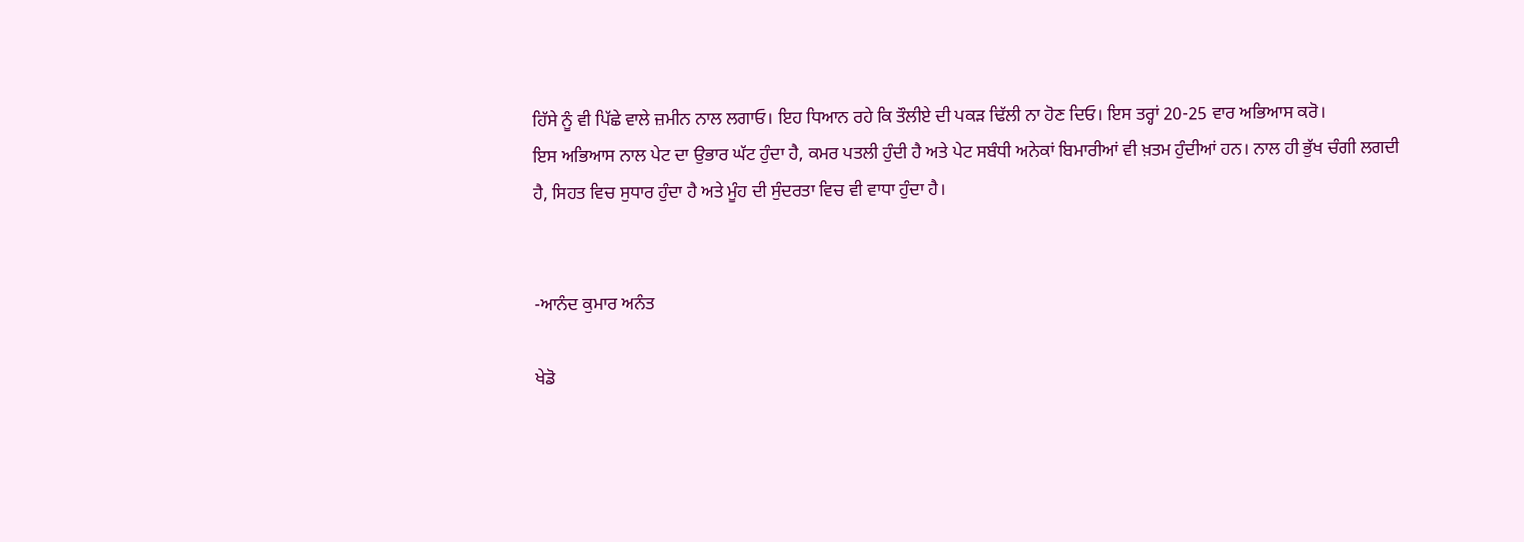ਹਿੱਸੇ ਨੂੰ ਵੀ ਪਿੱਛੇ ਵਾਲੇ ਜ਼ਮੀਨ ਨਾਲ ਲਗਾਓ। ਇਹ ਧਿਆਨ ਰਹੇ ਕਿ ਤੌਲੀਏ ਦੀ ਪਕੜ ਢਿੱਲੀ ਨਾ ਹੋਣ ਦਿਓ। ਇਸ ਤਰ੍ਹਾਂ 20-25 ਵਾਰ ਅਭਿਆਸ ਕਰੋ।
ਇਸ ਅਭਿਆਸ ਨਾਲ ਪੇਟ ਦਾ ਉਭਾਰ ਘੱਟ ਹੁੰਦਾ ਹੈ, ਕਮਰ ਪਤਲੀ ਹੁੰਦੀ ਹੈ ਅਤੇ ਪੇਟ ਸਬੰਧੀ ਅਨੇਕਾਂ ਬਿਮਾਰੀਆਂ ਵੀ ਖ਼ਤਮ ਹੁੰਦੀਆਂ ਹਨ। ਨਾਲ ਹੀ ਭੁੱਖ ਚੰਗੀ ਲਗਦੀ ਹੈ, ਸਿਹਤ ਵਿਚ ਸੁਧਾਰ ਹੁੰਦਾ ਹੈ ਅਤੇ ਮੂੰਹ ਦੀ ਸੁੰਦਰਤਾ ਵਿਚ ਵੀ ਵਾਧਾ ਹੁੰਦਾ ਹੈ।


-ਆਨੰਦ ਕੁਮਾਰ ਅਨੰਤ

ਖੇਡੋ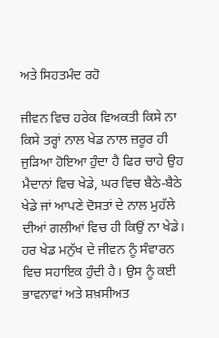ਅਤੇ ਸਿਹਤਮੰਦ ਰਹੋ

ਜੀਵਨ ਵਿਚ ਹਰੇਕ ਵਿਅਕਤੀ ਕਿਸੇ ਨਾ ਕਿਸੇ ਤਰ੍ਹਾਂ ਨਾਲ ਖੇਡ ਨਾਲ ਜ਼ਰੂਰ ਹੀ ਜੁੜਿਆ ਹੋਇਆ ਹੁੰਦਾ ਹੈ ਫਿਰ ਚਾਹੇ ਉਹ ਮੈਦਾਨਾਂ ਵਿਚ ਖੇਡੇ, ਘਰ ਵਿਚ ਬੈਠੇ-ਬੈਠੇ ਖੇਡੇ ਜਾਂ ਆਪਣੇ ਦੋਸਤਾਂ ਦੇ ਨਾਲ ਮੁਹੱਲੇ ਦੀਆਂ ਗਲੀਆਂ ਵਿਚ ਹੀ ਕਿਉਂ ਨਾ ਖੇਡੇ। ਹਰ ਖੇਡ ਮਨੁੱਖ ਦੇ ਜੀਵਨ ਨੂੰ ਸੰਵਾਰਨ ਵਿਚ ਸਹਾਇਕ ਹੁੰਦੀ ਹੈ। ਉਸ ਨੂੰ ਕਈ ਭਾਵਨਾਵਾਂ ਅਤੇ ਸ਼ਖ਼ਸੀਅਤ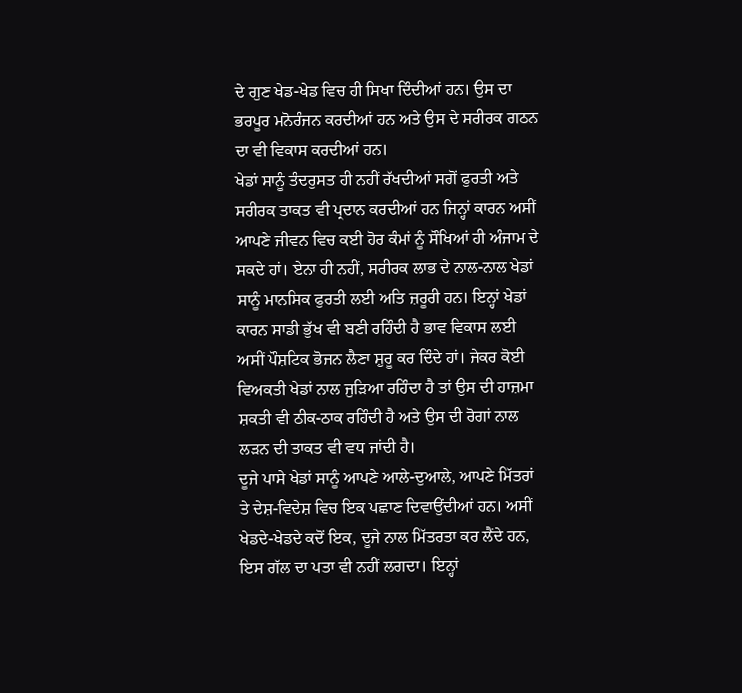ਦੇ ਗੁਣ ਖੇਡ-ਖੇਡ ਵਿਚ ਹੀ ਸਿਖਾ ਦਿੰਦੀਆਂ ਹਨ। ਉਸ ਦਾ ਭਰਪੂਰ ਮਨੋਰੰਜਨ ਕਰਦੀਆਂ ਹਨ ਅਤੇ ਉਸ ਦੇ ਸਰੀਰਕ ਗਠਨ ਦਾ ਵੀ ਵਿਕਾਸ ਕਰਦੀਆਂ ਹਨ।
ਖੇਡਾਂ ਸਾਨੂੰ ਤੰਦਰੁਸਤ ਹੀ ਨਹੀਂ ਰੱਖਦੀਆਂ ਸਗੋਂ ਫੁਰਤੀ ਅਤੇ ਸਰੀਰਕ ਤਾਕਤ ਵੀ ਪ੍ਰਦਾਨ ਕਰਦੀਆਂ ਹਨ ਜਿਨ੍ਹਾਂ ਕਾਰਨ ਅਸੀਂ ਆਪਣੇ ਜੀਵਨ ਵਿਚ ਕਈ ਹੋਰ ਕੰਮਾਂ ਨੂੰ ਸੌਖਿਆਂ ਹੀ ਅੰਜਾਮ ਦੇ ਸਕਦੇ ਹਾਂ। ਏਨਾ ਹੀ ਨਹੀਂ, ਸਰੀਰਕ ਲਾਭ ਦੇ ਨਾਲ-ਨਾਲ ਖੇਡਾਂ ਸਾਨੂੰ ਮਾਨਸਿਕ ਫੁਰਤੀ ਲਈ ਅਤਿ ਜ਼ਰੂਰੀ ਹਨ। ਇਨ੍ਹਾਂ ਖੇਡਾਂ ਕਾਰਨ ਸਾਡੀ ਭੁੱਖ ਵੀ ਬਣੀ ਰਹਿੰਦੀ ਹੈ ਭਾਵ ਵਿਕਾਸ ਲਈ ਅਸੀਂ ਪੌਸ਼ਟਿਕ ਭੋਜਨ ਲੈਣਾ ਸ਼ੁਰੂ ਕਰ ਦਿੰਦੇ ਹਾਂ। ਜੇਕਰ ਕੋਈ ਵਿਅਕਤੀ ਖੇਡਾਂ ਨਾਲ ਜੁੜਿਆ ਰਹਿੰਦਾ ਹੈ ਤਾਂ ਉਸ ਦੀ ਹਾਜ਼ਮਾ ਸ਼ਕਤੀ ਵੀ ਠੀਕ-ਠਾਕ ਰਹਿੰਦੀ ਹੈ ਅਤੇ ਉਸ ਦੀ ਰੋਗਾਂ ਨਾਲ ਲੜਨ ਦੀ ਤਾਕਤ ਵੀ ਵਧ ਜਾਂਦੀ ਹੈ।
ਦੂਜੇ ਪਾਸੇ ਖੇਡਾਂ ਸਾਨੂੰ ਆਪਣੇ ਆਲੇ-ਦੁਆਲੇ, ਆਪਣੇ ਮਿੱਤਰਾਂ ਤੇ ਦੇਸ਼-ਵਿਦੇਸ਼ ਵਿਚ ਇਕ ਪਛਾਣ ਦਿਵਾਉਂਦੀਆਂ ਹਨ। ਅਸੀਂ ਖੇਡਦੇ-ਖੇਡਦੇ ਕਦੋਂ ਇਕ, ਦੂਜੇ ਨਾਲ ਮਿੱਤਰਤਾ ਕਰ ਲੈਂਦੇ ਹਨ, ਇਸ ਗੱਲ ਦਾ ਪਤਾ ਵੀ ਨਹੀਂ ਲਗਦਾ। ਇਨ੍ਹਾਂ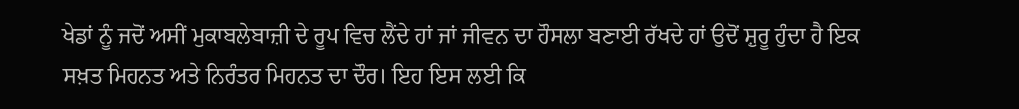ਖੇਡਾਂ ਨੂੰ ਜਦੋਂ ਅਸੀਂ ਮੁਕਾਬਲੇਬਾਜ਼ੀ ਦੇ ਰੂਪ ਵਿਚ ਲੈਂਦੇ ਹਾਂ ਜਾਂ ਜੀਵਨ ਦਾ ਹੌਸਲਾ ਬਣਾਈ ਰੱਖਦੇ ਹਾਂ ਉਦੋਂ ਸ਼ੁਰੂ ਹੁੰਦਾ ਹੈ ਇਕ ਸਖ਼ਤ ਮਿਹਨਤ ਅਤੇ ਨਿਰੰਤਰ ਮਿਹਨਤ ਦਾ ਦੌਰ। ਇਹ ਇਸ ਲਈ ਕਿ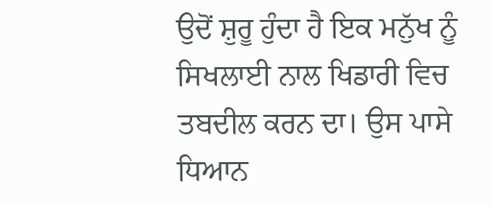ਉਦੋਂ ਸ਼ੁਰੂ ਹੁੰਦਾ ਹੈ ਇਕ ਮਨੁੱਖ ਨੂੰ ਸਿਖਲਾਈ ਨਾਲ ਖਿਡਾਰੀ ਵਿਚ ਤਬਦੀਲ ਕਰਨ ਦਾ। ਉਸ ਪਾਸੇ ਧਿਆਨ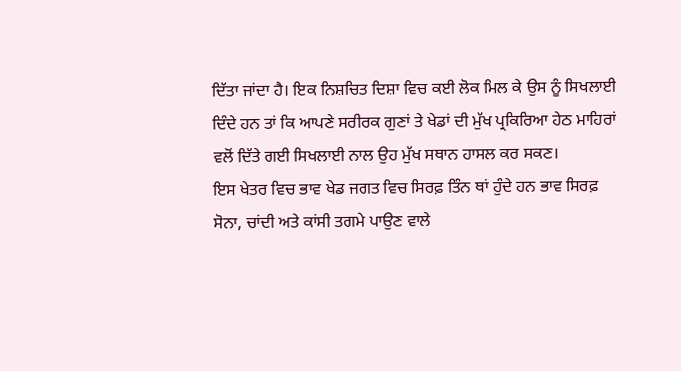ਦਿੱਤਾ ਜਾਂਦਾ ਹੈ। ਇਕ ਨਿਸ਼ਚਿਤ ਦਿਸ਼ਾ ਵਿਚ ਕਈ ਲੋਕ ਮਿਲ ਕੇ ਉਸ ਨੂੰ ਸਿਖਲਾਈ ਦਿੰਦੇ ਹਨ ਤਾਂ ਕਿ ਆਪਣੇ ਸਰੀਰਕ ਗੁਣਾਂ ਤੇ ਖੇਡਾਂ ਦੀ ਮੁੱਖ ਪ੍ਰਕਿਰਿਆ ਹੇਠ ਮਾਹਿਰਾਂ ਵਲੋਂ ਦਿੱਤੇ ਗਈ ਸਿਖਲਾਈ ਨਾਲ ਉਹ ਮੁੱਖ ਸਥਾਨ ਹਾਸਲ ਕਰ ਸਕਣ।
ਇਸ ਖੇਤਰ ਵਿਚ ਭਾਵ ਖੇਡ ਜਗਤ ਵਿਚ ਸਿਰਫ਼ ਤਿੰਨ ਥਾਂ ਹੁੰਦੇ ਹਨ ਭਾਵ ਸਿਰਫ਼ ਸੋਨਾ, ਚਾਂਦੀ ਅਤੇ ਕਾਂਸੀ ਤਗਮੇ ਪਾਉਣ ਵਾਲੇ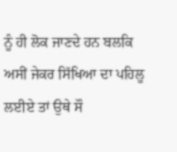ਨੂੰ ਹੀ ਲੋਕ ਜਾਣਦੇ ਹਨ ਬਲਕਿ ਅਸੀਂ ਜੇਕਰ ਸਿੱਖਿਆ ਦਾ ਪਹਿਲੂ ਲਈਏ ਤਾਂ ਉਥੇ ਸੌ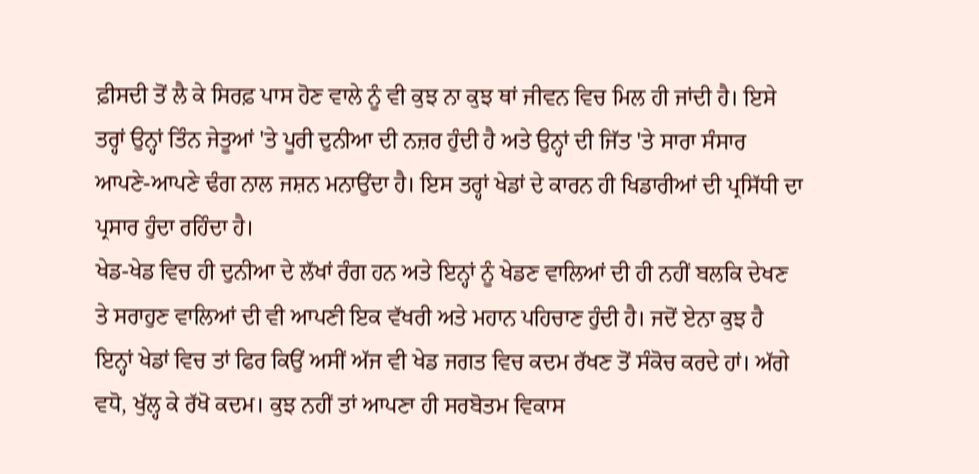ਫ਼ੀਸਦੀ ਤੋਂ ਲੈ ਕੇ ਸਿਰਫ਼ ਪਾਸ ਹੋਣ ਵਾਲੇ ਨੂੰ ਵੀ ਕੁਝ ਨਾ ਕੁਝ ਥਾਂ ਜੀਵਨ ਵਿਚ ਮਿਲ ਹੀ ਜਾਂਦੀ ਹੈ। ਇਸੇ ਤਰ੍ਹਾਂ ਉਨ੍ਹਾਂ ਤਿੰਨ ਜੇਤੂਆਂ 'ਤੇ ਪੂਰੀ ਦੁਨੀਆ ਦੀ ਨਜ਼ਰ ਹੁੰਦੀ ਹੈ ਅਤੇ ਉਨ੍ਹਾਂ ਦੀ ਜਿੱਤ 'ਤੇ ਸਾਰਾ ਸੰਸਾਰ ਆਪਣੇ-ਆਪਣੇ ਢੰਗ ਨਾਲ ਜਸ਼ਨ ਮਨਾਉਂਦਾ ਹੈ। ਇਸ ਤਰ੍ਹਾਂ ਖੇਡਾਂ ਦੇ ਕਾਰਨ ਹੀ ਖਿਡਾਰੀਆਂ ਦੀ ਪ੍ਰਸਿੱਧੀ ਦਾ ਪ੍ਰਸਾਰ ਹੁੰਦਾ ਰਹਿੰਦਾ ਹੈ।
ਖੇਡ-ਖੇਡ ਵਿਚ ਹੀ ਦੁਨੀਆ ਦੇ ਲੱਖਾਂ ਰੰਗ ਹਨ ਅਤੇ ਇਨ੍ਹਾਂ ਨੂੰ ਖੇਡਣ ਵਾਲਿਆਂ ਦੀ ਹੀ ਨਹੀਂ ਬਲਕਿ ਦੇਖਣ ਤੇ ਸਰਾਹੁਣ ਵਾਲਿਆਂ ਦੀ ਵੀ ਆਪਣੀ ਇਕ ਵੱਖਰੀ ਅਤੇ ਮਹਾਨ ਪਹਿਚਾਣ ਹੁੰਦੀ ਹੈ। ਜਦੋਂ ਏਨਾ ਕੁਝ ਹੈ ਇਨ੍ਹਾਂ ਖੇਡਾਂ ਵਿਚ ਤਾਂ ਫਿਰ ਕਿਉਂ ਅਸੀਂ ਅੱਜ ਵੀ ਖੇਡ ਜਗਤ ਵਿਚ ਕਦਮ ਰੱਖਣ ਤੋਂ ਸੰਕੋਚ ਕਰਦੇ ਹਾਂ। ਅੱਗੇ ਵਧੋ, ਖੁੱਲ੍ਹ ਕੇ ਰੱਖੋ ਕਦਮ। ਕੁਝ ਨਹੀਂ ਤਾਂ ਆਪਣਾ ਹੀ ਸਰਬੋਤਮ ਵਿਕਾਸ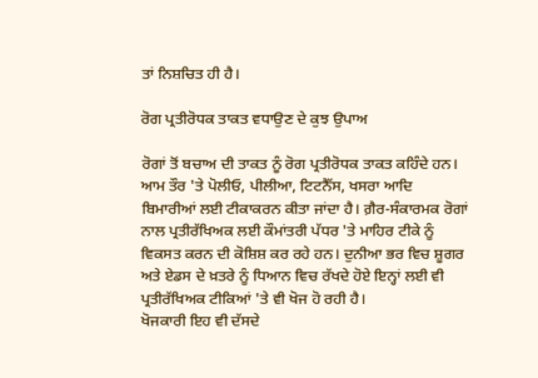ਤਾਂ ਨਿਸ਼ਚਿਤ ਹੀ ਹੈ।

ਰੋਗ ਪ੍ਰਤੀਰੋਧਕ ਤਾਕਤ ਵਧਾਉਣ ਦੇ ਕੁਝ ਉਪਾਅ

ਰੋਗਾਂ ਤੋਂ ਬਚਾਅ ਦੀ ਤਾਕਤ ਨੂੰ ਰੋਗ ਪ੍ਰਤੀਰੋਧਕ ਤਾਕਤ ਕਹਿੰਦੇ ਹਨ। ਆਮ ਤੌਰ 'ਤੇ ਪੋਲੀਓ, ਪੀਲੀਆ, ਟਿਟਨੈੱਸ, ਖਸਰਾ ਆਦਿ ਬਿਮਾਰੀਆਂ ਲਈ ਟੀਕਾਕਰਨ ਕੀਤਾ ਜਾਂਦਾ ਹੈ। ਗ਼ੈਰ-ਸੰਕਾਰਮਕ ਰੋਗਾਂ ਨਾਲ ਪ੍ਰਤੀਰੱਖਿਅਕ ਲਈ ਕੌਮਾਂਤਰੀ ਪੱਧਰ 'ਤੇ ਮਾਹਿਰ ਟੀਕੇ ਨੂੰ ਵਿਕਸਤ ਕਰਨ ਦੀ ਕੋਸ਼ਿਸ਼ ਕਰ ਰਹੇ ਹਨ। ਦੁਨੀਆ ਭਰ ਵਿਚ ਸ਼ੂਗਰ ਅਤੇ ਏਡਸ ਦੇ ਖ਼ਤਰੇ ਨੂੰ ਧਿਆਨ ਵਿਚ ਰੱਖਦੇ ਹੋਏ ਇਨ੍ਹਾਂ ਲਈ ਵੀ ਪ੍ਰਤੀਰੱਖਿਅਕ ਟੀਕਿਆਂ 'ਤੇ ਵੀ ਖੋਜ ਹੋ ਰਹੀ ਹੈ।
ਖੋਜਕਾਰੀ ਇਹ ਵੀ ਦੱਸਦੇ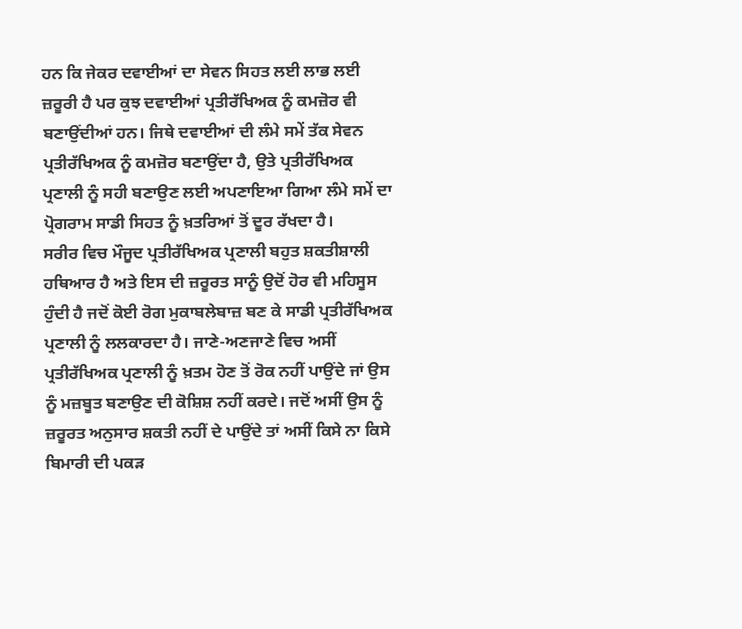ਹਨ ਕਿ ਜੇਕਰ ਦਵਾਈਆਂ ਦਾ ਸੇਵਨ ਸਿਹਤ ਲਈ ਲਾਭ ਲਈ ਜ਼ਰੂਰੀ ਹੈ ਪਰ ਕੁਝ ਦਵਾਈਆਂ ਪ੍ਰਤੀਰੱਖਿਅਕ ਨੂੰ ਕਮਜ਼ੋਰ ਵੀ ਬਣਾਉਂਦੀਆਂ ਹਨ। ਜਿਥੇ ਦਵਾਈਆਂ ਦੀ ਲੰਮੇ ਸਮੇਂ ਤੱਕ ਸੇਵਨ ਪ੍ਰਤੀਰੱਖਿਅਕ ਨੂੰ ਕਮਜ਼ੋਰ ਬਣਾਉਂਦਾ ਹੈ, ਉਤੇ ਪ੍ਰਤੀਰੱਖਿਅਕ ਪ੍ਰਣਾਲੀ ਨੂੰ ਸਹੀ ਬਣਾਉਣ ਲਈ ਅਪਣਾਇਆ ਗਿਆ ਲੰਮੇ ਸਮੇਂ ਦਾ ਪ੍ਰੋਗਰਾਮ ਸਾਡੀ ਸਿਹਤ ਨੂੰ ਖ਼ਤਰਿਆਂ ਤੋਂ ਦੂਰ ਰੱਖਦਾ ਹੈ।
ਸਰੀਰ ਵਿਚ ਮੌਜੂਦ ਪ੍ਰਤੀਰੱਖਿਅਕ ਪ੍ਰਣਾਲੀ ਬਹੁਤ ਸ਼ਕਤੀਸ਼ਾਲੀ ਹਥਿਆਰ ਹੈ ਅਤੇ ਇਸ ਦੀ ਜ਼ਰੂਰਤ ਸਾਨੂੰ ਉਦੋਂ ਹੋਰ ਵੀ ਮਹਿਸੂਸ ਹੁੰਦੀ ਹੈ ਜਦੋਂ ਕੋਈ ਰੋਗ ਮੁਕਾਬਲੇਬਾਜ਼ ਬਣ ਕੇ ਸਾਡੀ ਪ੍ਰਤੀਰੱਖਿਅਕ ਪ੍ਰਣਾਲੀ ਨੂੰ ਲਲਕਾਰਦਾ ਹੈ। ਜਾਣੇ-ਅਣਜਾਣੇ ਵਿਚ ਅਸੀਂ ਪ੍ਰਤੀਰੱਖਿਅਕ ਪ੍ਰਣਾਲੀ ਨੂੰ ਖ਼ਤਮ ਹੋਣ ਤੋਂ ਰੋਕ ਨਹੀਂ ਪਾਉਂਦੇ ਜਾਂ ਉਸ ਨੂੰ ਮਜ਼ਬੂਤ ਬਣਾਉਣ ਦੀ ਕੋਸ਼ਿਸ਼ ਨਹੀਂ ਕਰਦੇ। ਜਦੋਂ ਅਸੀਂ ਉਸ ਨੂੰ ਜ਼ਰੂਰਤ ਅਨੁਸਾਰ ਸ਼ਕਤੀ ਨਹੀਂ ਦੇ ਪਾਉਂਦੇ ਤਾਂ ਅਸੀਂ ਕਿਸੇ ਨਾ ਕਿਸੇ ਬਿਮਾਰੀ ਦੀ ਪਕੜ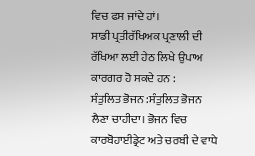ਵਿਚ ਫਸ ਜਾਂਦੇ ਹਾਂ।
ਸਾਡੀ ਪ੍ਰਤੀਰੱਖਿਅਕ ਪ੍ਰਣਾਲੀ ਦੀ ਰੱਖਿਆ ਲਈ ਹੇਠ ਲਿਖੇ ਉਪਾਅ ਕਾਰਗਰ ਹੋ ਸਕਦੇ ਹਨ :
ਸੰਤੁਲਿਤ ਭੋਜਨ :ਸੰਤੁਲਿਤ ਭੋਜਨ ਲੈਣਾ ਚਾਹੀਦਾ। ਭੋਜਨ ਵਿਚ ਕਾਰਬੋਹਾਈਡ੍ਰੇਟ ਅਤੇ ਚਰਬੀ ਦੇ ਵਾਧੇ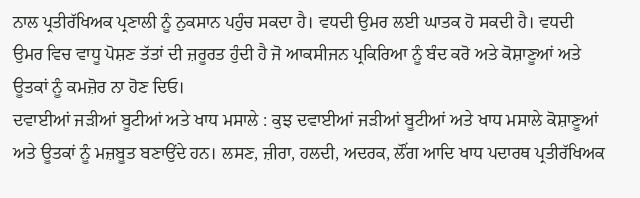ਨਾਲ ਪ੍ਰਤੀਰੱਖਿਅਕ ਪ੍ਰਣਾਲੀ ਨੂੰ ਨੁਕਸਾਨ ਪਹੁੰਚ ਸਕਦਾ ਹੈ। ਵਧਦੀ ਉਮਰ ਲਈ ਘਾਤਕ ਹੋ ਸਕਦੀ ਹੈ। ਵਧਦੀ ਉਮਰ ਵਿਚ ਵਾਧੂ ਪੋਸ਼ਣ ਤੱਤਾਂ ਦੀ ਜ਼ਰੂਰਤ ਹੁੰਦੀ ਹੈ ਜੋ ਆਕਸੀਜਨ ਪ੍ਰਕਿਰਿਆ ਨੂੰ ਬੰਦ ਕਰੋ ਅਤੇ ਕੋਸ਼ਾਣੂਆਂ ਅਤੇ ਊਤਕਾਂ ਨੂੰ ਕਮਜ਼ੋਰ ਨਾ ਹੋਣ ਦਿਓ।
ਦਵਾਈਆਂ ਜੜੀਆਂ ਬੂਟੀਆਂ ਅਤੇ ਖਾਧ ਮਸਾਲੇ : ਕੁਝ ਦਵਾਈਆਂ ਜੜੀਆਂ ਬੂਟੀਆਂ ਅਤੇ ਖਾਧ ਮਸਾਲੇ ਕੋਸ਼ਾਣੂਆਂ ਅਤੇ ਊਤਕਾਂ ਨੂੰ ਮਜ਼ਬੂਤ ਬਣਾਉਂਦੇ ਹਨ। ਲਸਣ, ਜ਼ੀਰਾ, ਹਲਦੀ, ਅਦਰਕ, ਲੌਂਗ ਆਦਿ ਖਾਧ ਪਦਾਰਥ ਪ੍ਰਤੀਰੱਖਿਅਕ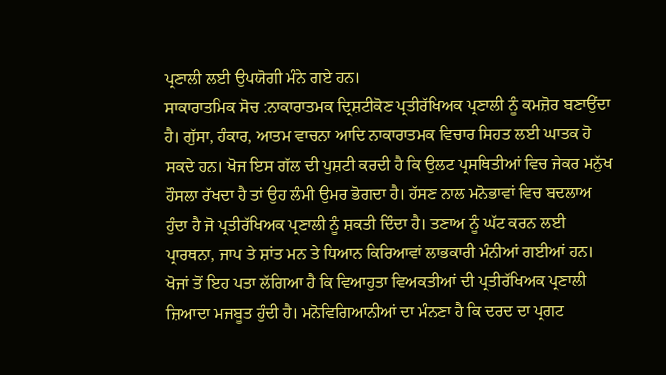ਪ੍ਰਣਾਲੀ ਲਈ ਉਪਯੋਗੀ ਮੰਨੇ ਗਏ ਹਨ।
ਸਾਕਾਰਾਤਮਿਕ ਸੋਚ :ਨਾਕਾਰਾਤਮਕ ਦ੍ਰਿਸ਼ਟੀਕੋਣ ਪ੍ਰਤੀਰੱਖਿਅਕ ਪ੍ਰਣਾਲੀ ਨੂੰ ਕਮਜ਼ੋਰ ਬਣਾਉਂਦਾ ਹੈ। ਗੁੱਸਾ, ਹੰਕਾਰ, ਆਤਮ ਵਾਚਨਾ ਆਦਿ ਨਾਕਾਰਾਤਮਕ ਵਿਚਾਰ ਸਿਹਤ ਲਈ ਘਾਤਕ ਹੋ ਸਕਦੇ ਹਨ। ਖੋਜ ਇਸ ਗੱਲ ਦੀ ਪੁਸ਼ਟੀ ਕਰਦੀ ਹੈ ਕਿ ਉਲਟ ਪ੍ਰਸਥਿਤੀਆਂ ਵਿਚ ਜੇਕਰ ਮਨੁੱਖ ਹੌਸਲਾ ਰੱਖਦਾ ਹੈ ਤਾਂ ਉਹ ਲੰਮੀ ਉਮਰ ਭੋਗਦਾ ਹੈ। ਹੱਸਣ ਨਾਲ ਮਨੋਭਾਵਾਂ ਵਿਚ ਬਦਲਾਅ ਹੁੰਦਾ ਹੈ ਜੋ ਪ੍ਰਤੀਰੱਖਿਅਕ ਪ੍ਰਣਾਲੀ ਨੂੰ ਸ਼ਕਤੀ ਦਿੰਦਾ ਹੈ। ਤਣਾਅ ਨੂੰ ਘੱਟ ਕਰਨ ਲਈ ਪ੍ਰਾਰਥਨਾ, ਜਾਪ ਤੇ ਸ਼ਾਂਤ ਮਨ ਤੇ ਧਿਆਨ ਕਿਰਿਆਵਾਂ ਲਾਭਕਾਰੀ ਮੰਨੀਆਂ ਗਈਆਂ ਹਨ।
ਖੋਜਾਂ ਤੋਂ ਇਹ ਪਤਾ ਲੱਗਿਆ ਹੈ ਕਿ ਵਿਆਹੁਤਾ ਵਿਅਕਤੀਆਂ ਦੀ ਪ੍ਰਤੀਰੱਖਿਅਕ ਪ੍ਰਣਾਲੀ ਜ਼ਿਆਦਾ ਮਜਬੂਤ ਹੁੰਦੀ ਹੈ। ਮਨੋਵਿਗਿਆਨੀਆਂ ਦਾ ਮੰਨਣਾ ਹੈ ਕਿ ਦਰਦ ਦਾ ਪ੍ਰਗਟ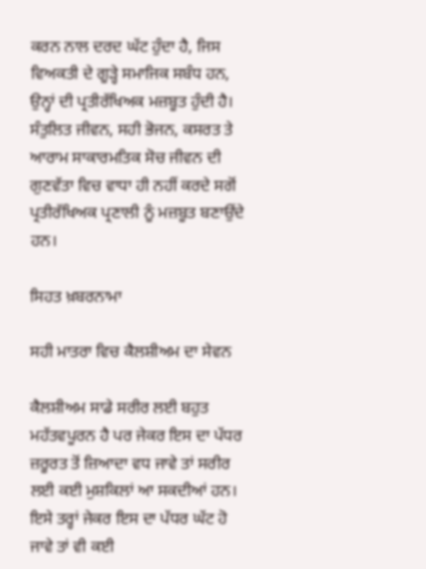ਕਰਨ ਨਾਲ ਦਰਦ ਘੱਟ ਹੁੰਦਾ ਹੈ, ਜਿਸ ਵਿਅਕਤੀ ਦੇ ਗੂੜ੍ਹੇ ਸਮਾਜਿਕ ਸਬੰਧ ਹਨ, ਉਨ੍ਹਾਂ ਦੀ ਪ੍ਰਤੀਰੱਖਿਅਕ ਮਜ਼ਬੂਤ ਹੁੰਦੀ ਹੈ।
ਸੰਤੁਲਿਤ ਜੀਵਨ, ਸਹੀ ਭੋਜਨ, ਕਸਰਤ ਤੇ ਆਰਾਮ ਸਾਕਾਰਮਤਿਕ ਸੋਚ ਜੀਵਨ ਦੀ ਗੁਣਵੱਤਾ ਵਿਚ ਵਾਧਾ ਹੀ ਨਹੀਂ ਕਰਦੇ ਸਗੋਂ ਪ੍ਰਤੀਰੱਖਿਅਕ ਪ੍ਰਣਾਲੀ ਨੂੰ ਮਜ਼ਬੂਤ ਬਣਾਉਂਦੇ ਹਨ।

ਸਿਹਤ ਖ਼ਬਰਨਾਮਾ

ਸਹੀ ਮਾਤਰਾ ਵਿਚ ਕੈਲਸ਼ੀਅਮ ਦਾ ਸੇਵਨ

ਕੈਲਸ਼ੀਅਮ ਸਾਡੇ ਸਰੀਰ ਲਈ ਬਹੁਤ ਮਹੱਤਵਪੂਰਨ ਹੈ ਪਰ ਜੇਕਰ ਇਸ ਦਾ ਪੱਧਰ ਜ਼ਰੂਰਤ ਤੋਂ ਜ਼ਿਆਦਾ ਵਧ ਜਾਵੇ ਤਾਂ ਸਰੀਰ ਲਈ ਕਈ ਮੁਸ਼ਕਿਲਾਂ ਆ ਸਕਦੀਆਂ ਹਨ। ਇਸੇ ਤਰ੍ਹਾਂ ਜੇਕਰ ਇਸ ਦਾ ਪੱਧਰ ਘੱਟ ਹੋ ਜਾਵੇ ਤਾਂ ਵੀ ਕਈ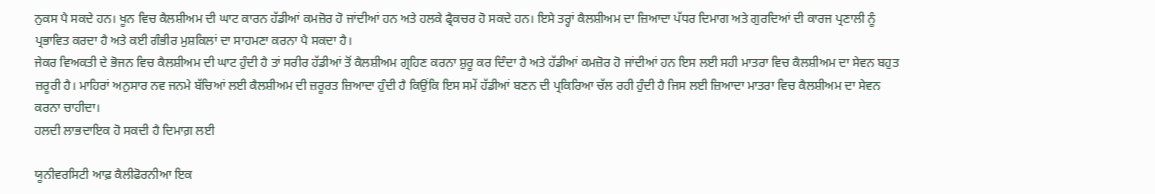ਨੁਕਸ ਪੈ ਸਕਦੇ ਹਨ। ਖੂਨ ਵਿਚ ਕੈਲਸ਼ੀਅਮ ਦੀ ਘਾਟ ਕਾਰਨ ਹੱਡੀਆਂ ਕਮਜ਼ੋਰ ਹੋ ਜਾਂਦੀਆਂ ਹਨ ਅਤੇ ਹਲਕੇ ਫ੍ਰੈਕਚਰ ਹੋ ਸਕਦੇ ਹਨ। ਇਸੇ ਤਰ੍ਹਾਂ ਕੈਲਸ਼ੀਅਮ ਦਾ ਜ਼ਿਆਦਾ ਪੱਧਰ ਦਿਮਾਗ ਅਤੇ ਗੁਰਦਿਆਂ ਦੀ ਕਾਰਜ ਪ੍ਰਣਾਲੀ ਨੂੰ ਪ੍ਰਭਾਵਿਤ ਕਰਦਾ ਹੈ ਅਤੇ ਕਈ ਗੰਭੀਰ ਮੁਸ਼ਕਿਲਾਂ ਦਾ ਸਾਹਮਣਾ ਕਰਨਾ ਪੈ ਸਕਦਾ ਹੈ।
ਜੇਕਰ ਵਿਅਕਤੀ ਦੇ ਭੋਜਨ ਵਿਚ ਕੈਲਸ਼ੀਅਮ ਦੀ ਘਾਟ ਹੁੰਦੀ ਹੈ ਤਾਂ ਸਰੀਰ ਹੱਡੀਆਂ ਤੋਂ ਕੈਲਸ਼ੀਅਮ ਗ੍ਰਹਿਣ ਕਰਨਾ ਸ਼ੁਰੂ ਕਰ ਦਿੰਦਾ ਹੈ ਅਤੇ ਹੱਡੀਆਂ ਕਮਜ਼ੋਰ ਹੋ ਜਾਂਦੀਆਂ ਹਨ ਇਸ ਲਈ ਸਹੀ ਮਾਤਰਾ ਵਿਚ ਕੈਲਸ਼ੀਅਮ ਦਾ ਸੇਵਨ ਬਹੁਤ ਜ਼ਰੂਰੀ ਹੈ। ਮਾਹਿਰਾਂ ਅਨੁਸਾਰ ਨਵ ਜਨਮੇ ਬੱਚਿਆਂ ਲਈ ਕੈਲਸ਼ੀਅਮ ਦੀ ਜ਼ਰੂਰਤ ਜ਼ਿਆਦਾ ਹੁੰਦੀ ਹੈ ਕਿਉਂਕਿ ਇਸ ਸਮੇਂ ਹੱਡੀਆਂ ਬਣਨ ਦੀ ਪ੍ਰਕਿਰਿਆ ਚੱਲ ਰਹੀ ਹੁੰਦੀ ਹੈ ਜਿਸ ਲਈ ਜ਼ਿਆਦਾ ਮਾਤਰਾ ਵਿਚ ਕੈਲਸ਼ੀਅਮ ਦਾ ਸੇਵਨ ਕਰਨਾ ਚਾਹੀਦਾ।
ਹਲਦੀ ਲਾਭਦਾਇਕ ਹੋ ਸਕਦੀ ਹੈ ਦਿਮਾਗ਼ ਲਈ

ਯੂਨੀਵਰਸਿਟੀ ਆਫ਼ ਕੈਲੀਫੋਰਨੀਆ ਇਕ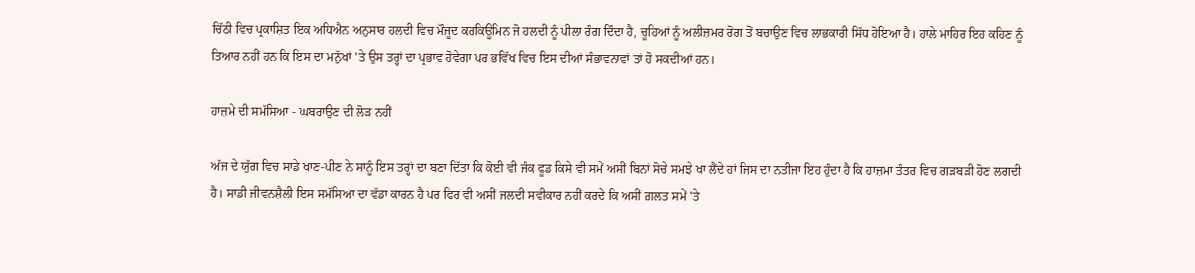ਚਿੱਠੀ ਵਿਚ ਪ੍ਰਕਾਸ਼ਿਤ ਇਕ ਅਧਿਐਨ ਅਨੁਸਾਰ ਹਲਦੀ ਵਿਚ ਮੌਜੂਦ ਕਰਕਿਊਮਿਨ ਜੋ ਹਲਦੀ ਨੂੰ ਪੀਲਾ ਰੰਗ ਦਿੰਦਾ ਹੈ, ਚੂਹਿਆਂ ਨੂੰ ਅਲੀਜ਼ਮਰ ਰੋਗ ਤੋਂ ਬਚਾਉਣ ਵਿਚ ਲਾਭਕਾਰੀ ਸਿੱਧ ਹੋਇਆ ਹੈ। ਹਾਲੇ ਮਾਹਿਰ ਇਹ ਕਹਿਣ ਨੂੰ ਤਿਆਰ ਨਹੀਂ ਹਨ ਕਿ ਇਸ ਦਾ ਮਨੁੱਖਾਂ 'ਤੇ ਉਸ ਤਰ੍ਹਾਂ ਦਾ ਪ੍ਰਭਾਵ ਹੋਵੇਗਾ ਪਰ ਭਵਿੱਖ ਵਿਚ ਇਸ ਦੀਆਂ ਸੰਭਾਵਨਾਵਾਂ ਤਾਂ ਹੋ ਸਕਦੀਆਂ ਹਨ।

ਹਾਜ਼ਮੇ ਦੀ ਸਮੱਸਿਆ - ਘਬਰਾਉਣ ਦੀ ਲੋੜ ਨਹੀਂ

ਅੱਜ ਦੇ ਯੁੱਗ ਵਿਚ ਸਾਡੇ ਖਾਣ-ਪੀਣ ਨੇ ਸਾਨੂੰ ਇਸ ਤਰ੍ਹਾਂ ਦਾ ਬਣਾ ਦਿੱਤਾ ਕਿ ਕੋਈ ਵੀ ਜੰਕ ਫੂਡ ਕਿਸੇ ਵੀ ਸਮੇਂ ਅਸੀਂ ਬਿਨਾਂ ਸੋਚੇ ਸਮਝੇ ਖਾ ਲੈਂਦੇ ਹਾਂ ਜਿਸ ਦਾ ਨਤੀਜਾ ਇਹ ਹੁੰਦਾ ਹੈ ਕਿ ਹਾਜ਼ਮਾ ਤੰਤਰ ਵਿਚ ਗੜਬੜੀ ਹੋਣ ਲਗਦੀ ਹੈ। ਸਾਡੀ ਜੀਵਨਸ਼ੈਲੀ ਇਸ ਸਮੱਸਿਆ ਦਾ ਵੱਡਾ ਕਾਰਨ ਹੈ ਪਰ ਫਿਰ ਵੀ ਅਸੀਂ ਜਲਦੀ ਸਵੀਕਾਰ ਨਹੀਂ ਕਰਦੇ ਕਿ ਅਸੀਂ ਗ਼ਲਤ ਸਮੇਂ 'ਤੇ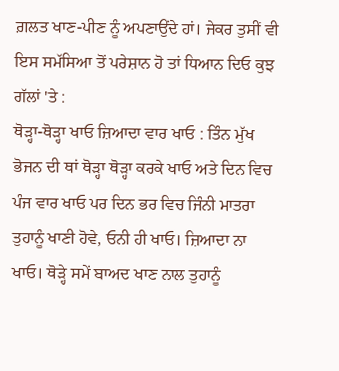ਗ਼ਲਤ ਖਾਣ-ਪੀਣ ਨੂੰ ਅਪਣਾਉਂਦੇ ਹਾਂ। ਜੇਕਰ ਤੁਸੀਂ ਵੀ ਇਸ ਸਮੱਸਿਆ ਤੋਂ ਪਰੇਸ਼ਾਨ ਹੋ ਤਾਂ ਧਿਆਨ ਦਿਓ ਕੁਝ ਗੱਲਾਂ 'ਤੇ :
ਥੋੜ੍ਹਾ-ਥੋੜ੍ਹਾ ਖਾਓ ਜ਼ਿਆਦਾ ਵਾਰ ਖਾਓ : ਤਿੰਨ ਮੁੱਖ ਭੋਜਨ ਦੀ ਥਾਂ ਥੋੜ੍ਹਾ ਥੋੜ੍ਹਾ ਕਰਕੇ ਖਾਓ ਅਤੇ ਦਿਨ ਵਿਚ ਪੰਜ ਵਾਰ ਖਾਓ ਪਰ ਦਿਨ ਭਰ ਵਿਚ ਜਿੰਨੀ ਮਾਤਰਾ ਤੁਹਾਨੂੰ ਖਾਣੀ ਹੋਵੇ, ਓਨੀ ਹੀ ਖਾਓ। ਜ਼ਿਆਦਾ ਨਾ ਖਾਓ। ਥੋੜ੍ਹੇ ਸਮੇਂ ਬਾਅਦ ਖਾਣ ਨਾਲ ਤੁਹਾਨੂੰ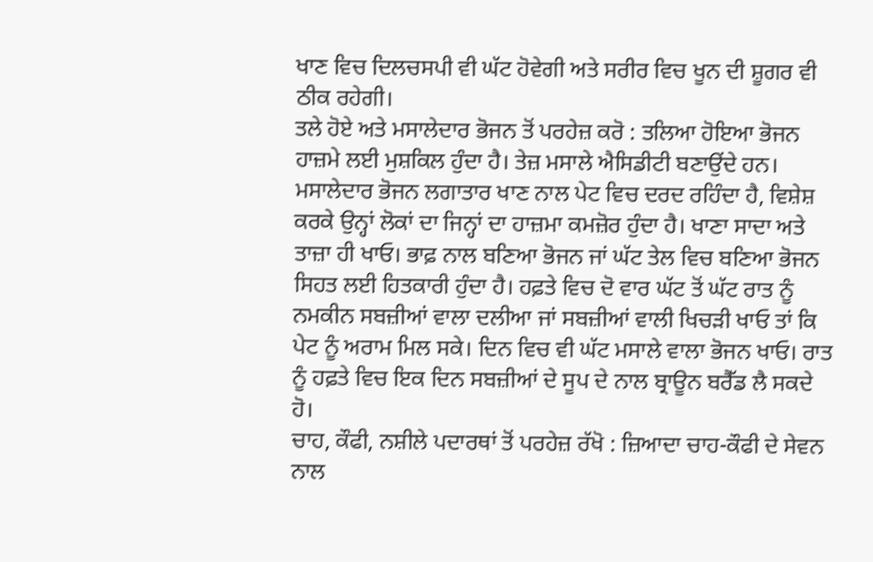ਖਾਣ ਵਿਚ ਦਿਲਚਸਪੀ ਵੀ ਘੱਟ ਹੋਵੇਗੀ ਅਤੇ ਸਰੀਰ ਵਿਚ ਖੂਨ ਦੀ ਸ਼ੂਗਰ ਵੀ ਠੀਕ ਰਹੇਗੀ।
ਤਲੇ ਹੋਏ ਅਤੇ ਮਸਾਲੇਦਾਰ ਭੋਜਨ ਤੋਂ ਪਰਹੇਜ਼ ਕਰੋ : ਤਲਿਆ ਹੋਇਆ ਭੋਜਨ ਹਾਜ਼ਮੇ ਲਈ ਮੁਸ਼ਕਿਲ ਹੁੰਦਾ ਹੈ। ਤੇਜ਼ ਮਸਾਲੇ ਐਸਿਡੀਟੀ ਬਣਾਉਂਦੇ ਹਨ। ਮਸਾਲੇਦਾਰ ਭੋਜਨ ਲਗਾਤਾਰ ਖਾਣ ਨਾਲ ਪੇਟ ਵਿਚ ਦਰਦ ਰਹਿੰਦਾ ਹੈ, ਵਿਸ਼ੇਸ਼ ਕਰਕੇ ਉਨ੍ਹਾਂ ਲੋਕਾਂ ਦਾ ਜਿਨ੍ਹਾਂ ਦਾ ਹਾਜ਼ਮਾ ਕਮਜ਼ੋਰ ਹੁੰਦਾ ਹੈ। ਖਾਣਾ ਸਾਦਾ ਅਤੇ ਤਾਜ਼ਾ ਹੀ ਖਾਓ। ਭਾਫ਼ ਨਾਲ ਬਣਿਆ ਭੋਜਨ ਜਾਂ ਘੱਟ ਤੇਲ ਵਿਚ ਬਣਿਆ ਭੋਜਨ ਸਿਹਤ ਲਈ ਹਿਤਕਾਰੀ ਹੁੰਦਾ ਹੈ। ਹਫ਼ਤੇ ਵਿਚ ਦੋ ਵਾਰ ਘੱਟ ਤੋਂ ਘੱਟ ਰਾਤ ਨੂੰ ਨਮਕੀਨ ਸਬਜ਼ੀਆਂ ਵਾਲਾ ਦਲੀਆ ਜਾਂ ਸਬਜ਼ੀਆਂ ਵਾਲੀ ਖਿਚੜੀ ਖਾਓ ਤਾਂ ਕਿ ਪੇਟ ਨੂੰ ਅਰਾਮ ਮਿਲ ਸਕੇ। ਦਿਨ ਵਿਚ ਵੀ ਘੱਟ ਮਸਾਲੇ ਵਾਲਾ ਭੋਜਨ ਖਾਓ। ਰਾਤ ਨੂੰ ਹਫ਼ਤੇ ਵਿਚ ਇਕ ਦਿਨ ਸਬਜ਼ੀਆਂ ਦੇ ਸੂਪ ਦੇ ਨਾਲ ਬ੍ਰਾਊਨ ਬਰੈੱਡ ਲੈ ਸਕਦੇ ਹੋ।
ਚਾਹ, ਕੌਫੀ, ਨਸ਼ੀਲੇ ਪਦਾਰਥਾਂ ਤੋਂ ਪਰਹੇਜ਼ ਰੱਖੋ : ਜ਼ਿਆਦਾ ਚਾਹ-ਕੌਫੀ ਦੇ ਸੇਵਨ ਨਾਲ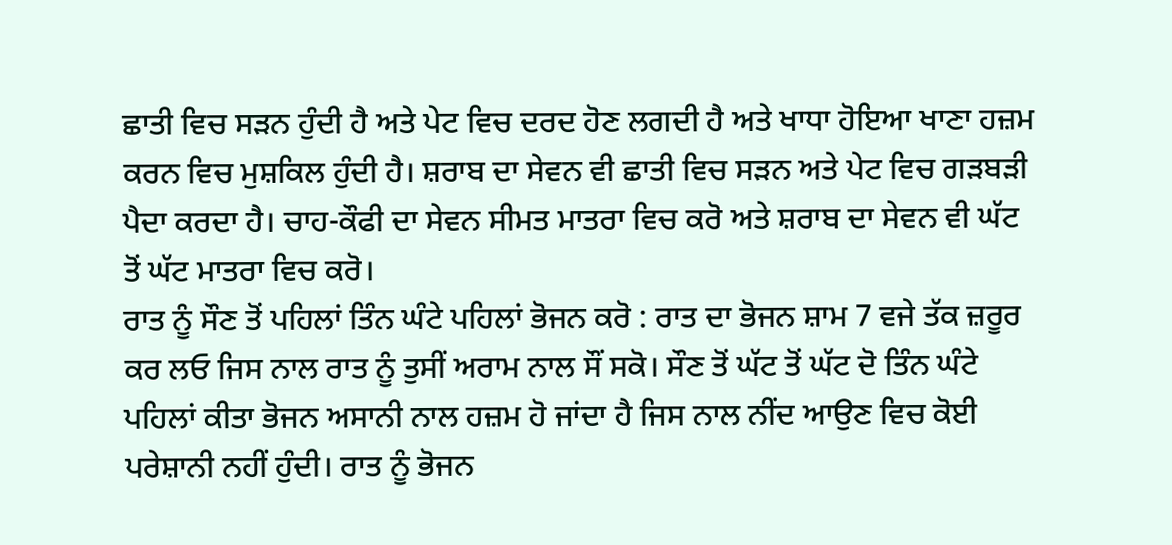ਛਾਤੀ ਵਿਚ ਸੜਨ ਹੁੰਦੀ ਹੈ ਅਤੇ ਪੇਟ ਵਿਚ ਦਰਦ ਹੋਣ ਲਗਦੀ ਹੈ ਅਤੇ ਖਾਧਾ ਹੋਇਆ ਖਾਣਾ ਹਜ਼ਮ ਕਰਨ ਵਿਚ ਮੁਸ਼ਕਿਲ ਹੁੰਦੀ ਹੈ। ਸ਼ਰਾਬ ਦਾ ਸੇਵਨ ਵੀ ਛਾਤੀ ਵਿਚ ਸੜਨ ਅਤੇ ਪੇਟ ਵਿਚ ਗੜਬੜੀ ਪੈਦਾ ਕਰਦਾ ਹੈ। ਚਾਹ-ਕੌਫੀ ਦਾ ਸੇਵਨ ਸੀਮਤ ਮਾਤਰਾ ਵਿਚ ਕਰੋ ਅਤੇ ਸ਼ਰਾਬ ਦਾ ਸੇਵਨ ਵੀ ਘੱਟ ਤੋਂ ਘੱਟ ਮਾਤਰਾ ਵਿਚ ਕਰੋ।
ਰਾਤ ਨੂੰ ਸੌਣ ਤੋਂ ਪਹਿਲਾਂ ਤਿੰਨ ਘੰਟੇ ਪਹਿਲਾਂ ਭੋਜਨ ਕਰੋ : ਰਾਤ ਦਾ ਭੋਜਨ ਸ਼ਾਮ 7 ਵਜੇ ਤੱਕ ਜ਼ਰੂਰ ਕਰ ਲਓ ਜਿਸ ਨਾਲ ਰਾਤ ਨੂੰ ਤੁਸੀਂ ਅਰਾਮ ਨਾਲ ਸੌਂ ਸਕੋ। ਸੌਣ ਤੋਂ ਘੱਟ ਤੋਂ ਘੱਟ ਦੋ ਤਿੰਨ ਘੰਟੇ ਪਹਿਲਾਂ ਕੀਤਾ ਭੋਜਨ ਅਸਾਨੀ ਨਾਲ ਹਜ਼ਮ ਹੋ ਜਾਂਦਾ ਹੈ ਜਿਸ ਨਾਲ ਨੀਂਦ ਆਉਣ ਵਿਚ ਕੋਈ ਪਰੇਸ਼ਾਨੀ ਨਹੀਂ ਹੁੰਦੀ। ਰਾਤ ਨੂੰ ਭੋਜਨ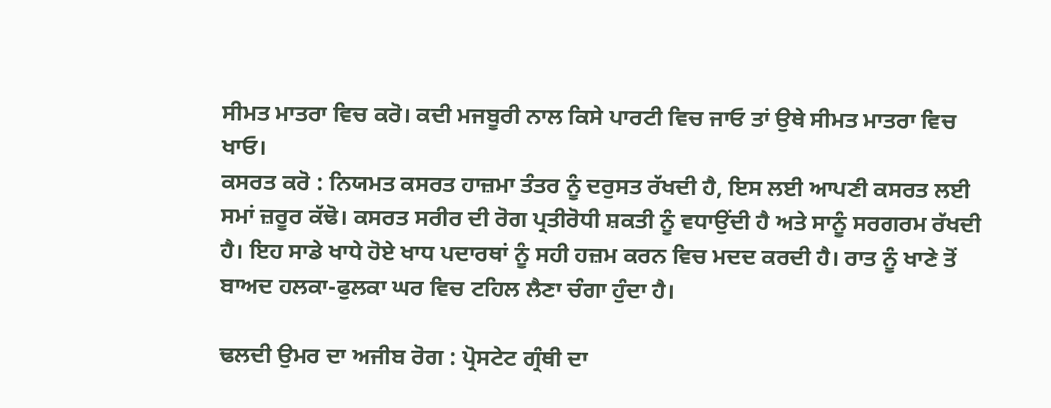ਸੀਮਤ ਮਾਤਰਾ ਵਿਚ ਕਰੋ। ਕਦੀ ਮਜਬੂਰੀ ਨਾਲ ਕਿਸੇ ਪਾਰਟੀ ਵਿਚ ਜਾਓ ਤਾਂ ਉਥੇ ਸੀਮਤ ਮਾਤਰਾ ਵਿਚ ਖਾਓ।
ਕਸਰਤ ਕਰੋ : ਨਿਯਮਤ ਕਸਰਤ ਹਾਜ਼ਮਾ ਤੰਤਰ ਨੂੰ ਦਰੁਸਤ ਰੱਖਦੀ ਹੈ, ਇਸ ਲਈ ਆਪਣੀ ਕਸਰਤ ਲਈ ਸਮਾਂ ਜ਼ਰੂਰ ਕੱਢੋ। ਕਸਰਤ ਸਰੀਰ ਦੀ ਰੋਗ ਪ੍ਰਤੀਰੋਧੀ ਸ਼ਕਤੀ ਨੂੰ ਵਧਾਉਂਦੀ ਹੈ ਅਤੇ ਸਾਨੂੰ ਸਰਗਰਮ ਰੱਖਦੀ ਹੈ। ਇਹ ਸਾਡੇ ਖਾਧੇ ਹੋਏ ਖਾਧ ਪਦਾਰਥਾਂ ਨੂੰ ਸਹੀ ਹਜ਼ਮ ਕਰਨ ਵਿਚ ਮਦਦ ਕਰਦੀ ਹੈ। ਰਾਤ ਨੂੰ ਖਾਣੇ ਤੋਂ ਬਾਅਦ ਹਲਕਾ-ਫੁਲਕਾ ਘਰ ਵਿਚ ਟਹਿਲ ਲੈਣਾ ਚੰਗਾ ਹੁੰਦਾ ਹੈ।

ਢਲਦੀ ਉਮਰ ਦਾ ਅਜੀਬ ਰੋਗ : ਪ੍ਰੋਸਟੇਟ ਗ੍ਰੰਥੀ ਦਾ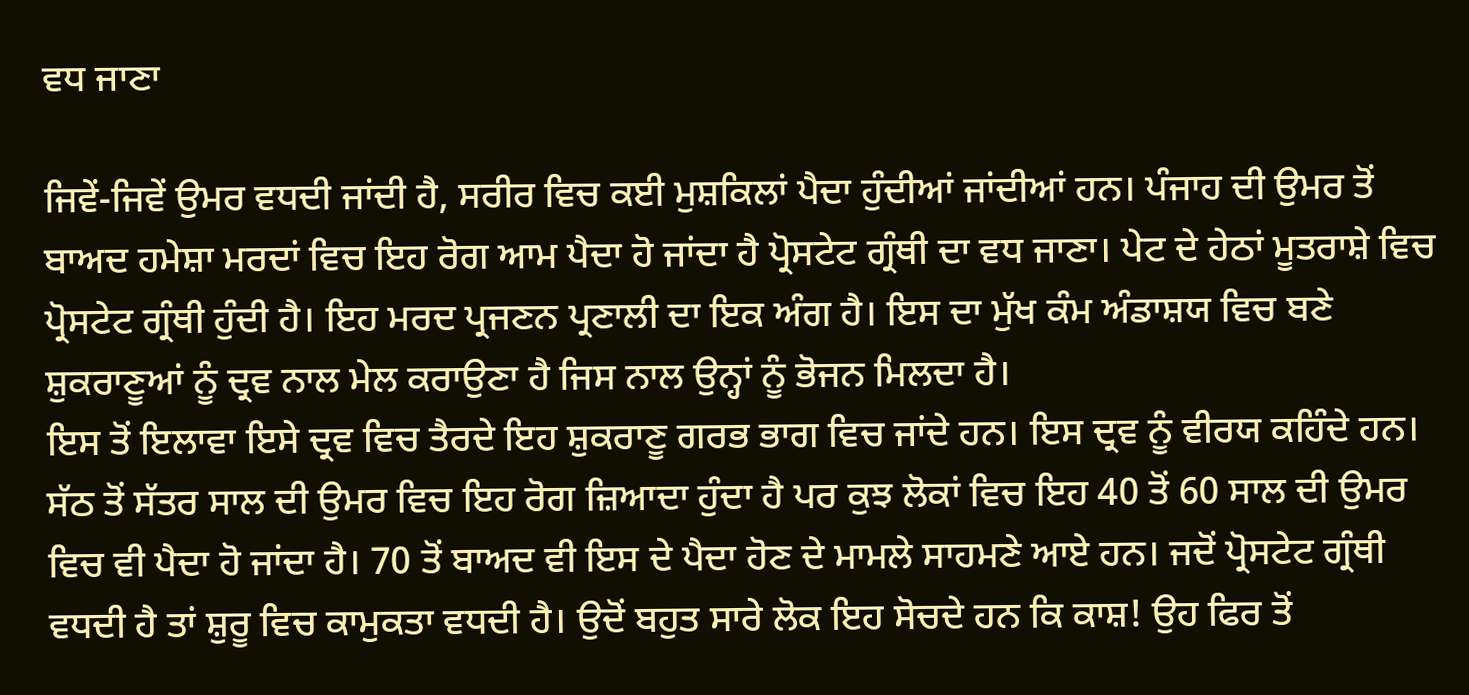ਵਧ ਜਾਣਾ

ਜਿਵੇਂ-ਜਿਵੇਂ ਉਮਰ ਵਧਦੀ ਜਾਂਦੀ ਹੈ, ਸਰੀਰ ਵਿਚ ਕਈ ਮੁਸ਼ਕਿਲਾਂ ਪੈਦਾ ਹੁੰਦੀਆਂ ਜਾਂਦੀਆਂ ਹਨ। ਪੰਜਾਹ ਦੀ ਉਮਰ ਤੋਂ ਬਾਅਦ ਹਮੇਸ਼ਾ ਮਰਦਾਂ ਵਿਚ ਇਹ ਰੋਗ ਆਮ ਪੈਦਾ ਹੋ ਜਾਂਦਾ ਹੈ ਪ੍ਰੋਸਟੇਟ ਗ੍ਰੰਥੀ ਦਾ ਵਧ ਜਾਣਾ। ਪੇਟ ਦੇ ਹੇਠਾਂ ਮੂਤਰਾਸ਼ੇ ਵਿਚ ਪ੍ਰੋਸਟੇਟ ਗ੍ਰੰਥੀ ਹੁੰਦੀ ਹੈ। ਇਹ ਮਰਦ ਪ੍ਰਜਣਨ ਪ੍ਰਣਾਲੀ ਦਾ ਇਕ ਅੰਗ ਹੈ। ਇਸ ਦਾ ਮੁੱਖ ਕੰਮ ਅੰਡਾਸ਼ਯ ਵਿਚ ਬਣੇ ਸ਼ੁਕਰਾਣੂਆਂ ਨੂੰ ਦ੍ਰਵ ਨਾਲ ਮੇਲ ਕਰਾਉਣਾ ਹੈ ਜਿਸ ਨਾਲ ਉਨ੍ਹਾਂ ਨੂੰ ਭੋਜਨ ਮਿਲਦਾ ਹੈ।
ਇਸ ਤੋਂ ਇਲਾਵਾ ਇਸੇ ਦ੍ਰਵ ਵਿਚ ਤੈਰਦੇ ਇਹ ਸ਼ੁਕਰਾਣੂ ਗਰਭ ਭਾਗ ਵਿਚ ਜਾਂਦੇ ਹਨ। ਇਸ ਦ੍ਰਵ ਨੂੰ ਵੀਰਯ ਕਹਿੰਦੇ ਹਨ। ਸੱਠ ਤੋਂ ਸੱਤਰ ਸਾਲ ਦੀ ਉਮਰ ਵਿਚ ਇਹ ਰੋਗ ਜ਼ਿਆਦਾ ਹੁੰਦਾ ਹੈ ਪਰ ਕੁਝ ਲੋਕਾਂ ਵਿਚ ਇਹ 40 ਤੋਂ 60 ਸਾਲ ਦੀ ਉਮਰ ਵਿਚ ਵੀ ਪੈਦਾ ਹੋ ਜਾਂਦਾ ਹੈ। 70 ਤੋਂ ਬਾਅਦ ਵੀ ਇਸ ਦੇ ਪੈਦਾ ਹੋਣ ਦੇ ਮਾਮਲੇ ਸਾਹਮਣੇ ਆਏ ਹਨ। ਜਦੋਂ ਪ੍ਰੋਸਟੇਟ ਗ੍ਰੰਥੀ ਵਧਦੀ ਹੈ ਤਾਂ ਸ਼ੁਰੂ ਵਿਚ ਕਾਮੁਕਤਾ ਵਧਦੀ ਹੈ। ਉਦੋਂ ਬਹੁਤ ਸਾਰੇ ਲੋਕ ਇਹ ਸੋਚਦੇ ਹਨ ਕਿ ਕਾਸ਼! ਉਹ ਫਿਰ ਤੋਂ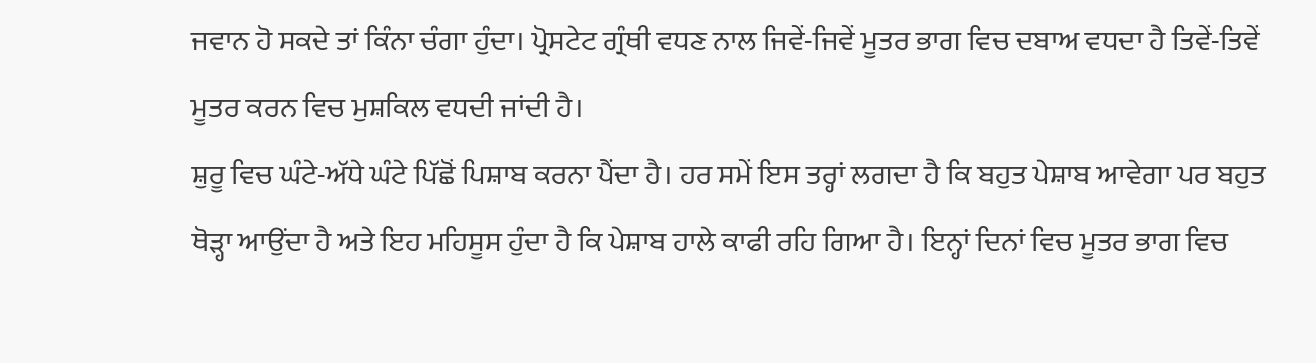ਜਵਾਨ ਹੋ ਸਕਦੇ ਤਾਂ ਕਿੰਨਾ ਚੰਗਾ ਹੁੰਦਾ। ਪ੍ਰੋਸਟੇਟ ਗ੍ਰੰਥੀ ਵਧਣ ਨਾਲ ਜਿਵੇਂ-ਜਿਵੇਂ ਮੂਤਰ ਭਾਗ ਵਿਚ ਦਬਾਅ ਵਧਦਾ ਹੈ ਤਿਵੇਂ-ਤਿਵੇਂ ਮੂਤਰ ਕਰਨ ਵਿਚ ਮੁਸ਼ਕਿਲ ਵਧਦੀ ਜਾਂਦੀ ਹੈ।
ਸ਼ੁਰੂ ਵਿਚ ਘੰਟੇ-ਅੱਧੇ ਘੰਟੇ ਪਿੱਛੋਂ ਪਿਸ਼ਾਬ ਕਰਨਾ ਪੈਂਦਾ ਹੈ। ਹਰ ਸਮੇਂ ਇਸ ਤਰ੍ਹਾਂ ਲਗਦਾ ਹੈ ਕਿ ਬਹੁਤ ਪੇਸ਼ਾਬ ਆਵੇਗਾ ਪਰ ਬਹੁਤ ਥੋੜ੍ਹਾ ਆਉਂਦਾ ਹੈ ਅਤੇ ਇਹ ਮਹਿਸੂਸ ਹੁੰਦਾ ਹੈ ਕਿ ਪੇਸ਼ਾਬ ਹਾਲੇ ਕਾਫੀ ਰਹਿ ਗਿਆ ਹੈ। ਇਨ੍ਹਾਂ ਦਿਨਾਂ ਵਿਚ ਮੂਤਰ ਭਾਗ ਵਿਚ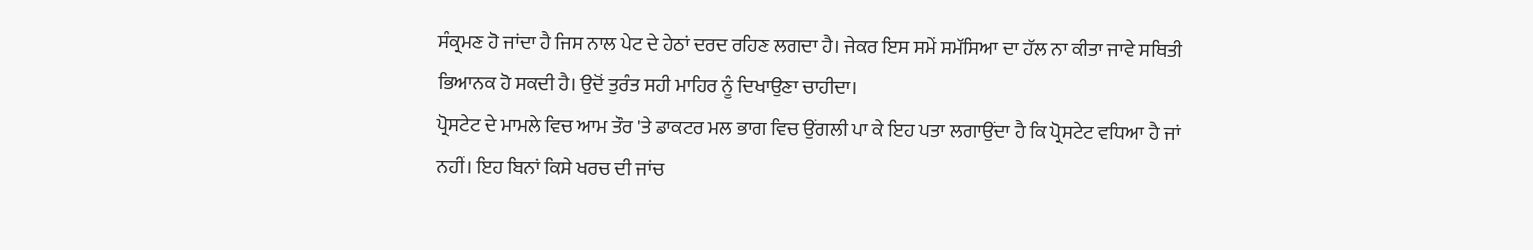ਸੰਕ੍ਰਮਣ ਹੋ ਜਾਂਦਾ ਹੈ ਜਿਸ ਨਾਲ ਪੇਟ ਦੇ ਹੇਠਾਂ ਦਰਦ ਰਹਿਣ ਲਗਦਾ ਹੈ। ਜੇਕਰ ਇਸ ਸਮੇਂ ਸਮੱਸਿਆ ਦਾ ਹੱਲ ਨਾ ਕੀਤਾ ਜਾਵੇ ਸਥਿਤੀ ਭਿਆਨਕ ਹੋ ਸਕਦੀ ਹੈ। ਉਦੋਂ ਤੁਰੰਤ ਸਹੀ ਮਾਹਿਰ ਨੂੰ ਦਿਖਾਉਣਾ ਚਾਹੀਦਾ।
ਪ੍ਰੋਸਟੇਟ ਦੇ ਮਾਮਲੇ ਵਿਚ ਆਮ ਤੌਰ 'ਤੇ ਡਾਕਟਰ ਮਲ ਭਾਗ ਵਿਚ ਉਂਗਲੀ ਪਾ ਕੇ ਇਹ ਪਤਾ ਲਗਾਉਂਦਾ ਹੈ ਕਿ ਪ੍ਰੋਸਟੇਟ ਵਧਿਆ ਹੈ ਜਾਂ ਨਹੀਂ। ਇਹ ਬਿਨਾਂ ਕਿਸੇ ਖਰਚ ਦੀ ਜਾਂਚ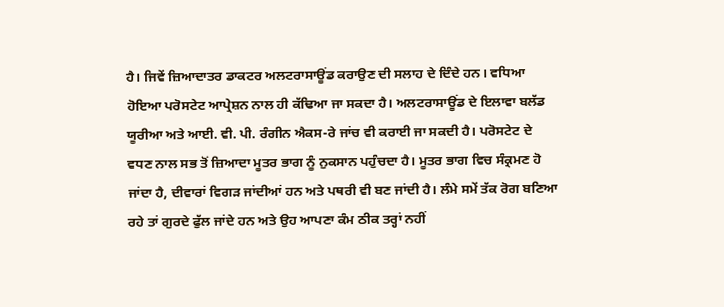ਹੈ। ਜਿਵੇਂ ਜ਼ਿਆਦਾਤਰ ਡਾਕਟਰ ਅਲਟਰਾਸਾਊਂਡ ਕਰਾਉਣ ਦੀ ਸਲਾਹ ਦੇ ਦਿੰਦੇ ਹਨ। ਵਧਿਆ ਹੋਇਆ ਪਰੋਸਟੇਟ ਆਪ੍ਰੇਸ਼ਨ ਨਾਲ ਹੀ ਕੱਢਿਆ ਜਾ ਸਕਦਾ ਹੈ। ਅਲਟਰਾਸਾਊਂਡ ਦੇ ਇਲਾਵਾ ਬਲੱਡ ਯੂਰੀਆ ਅਤੇ ਆਈ. ਵੀ. ਪੀ. ਰੰਗੀਨ ਐਕਸ-ਰੇ ਜਾਂਚ ਵੀ ਕਰਾਈ ਜਾ ਸਕਦੀ ਹੈ। ਪਰੋਸਟੇਟ ਦੇ ਵਧਣ ਨਾਲ ਸਭ ਤੋਂ ਜ਼ਿਆਦਾ ਮੂਤਰ ਭਾਗ ਨੂੰ ਨੁਕਸਾਨ ਪਹੁੰਚਦਾ ਹੈ। ਮੂਤਰ ਭਾਗ ਵਿਚ ਸੰਕ੍ਰਮਣ ਹੋ ਜਾਂਦਾ ਹੈ, ਦੀਵਾਰਾਂ ਵਿਗੜ ਜਾਂਦੀਆਂ ਹਨ ਅਤੇ ਪਥਰੀ ਵੀ ਬਣ ਜਾਂਦੀ ਹੈ। ਲੰਮੇ ਸਮੇਂ ਤੱਕ ਰੋਗ ਬਣਿਆ ਰਹੇ ਤਾਂ ਗੁਰਦੇ ਫੁੱਲ ਜਾਂਦੇ ਹਨ ਅਤੇ ਉਹ ਆਪਣਾ ਕੰਮ ਠੀਕ ਤਰ੍ਹਾਂ ਨਹੀਂ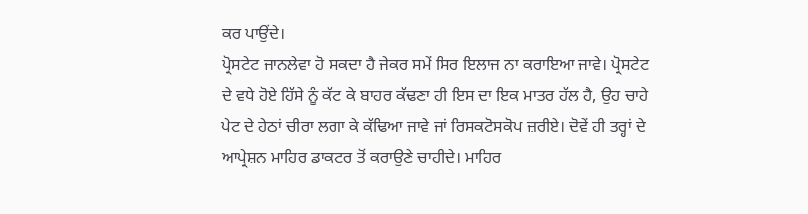ਕਰ ਪਾਉਂਦੇ।
ਪ੍ਰੋਸਟੇਟ ਜਾਨਲੇਵਾ ਹੋ ਸਕਦਾ ਹੈ ਜੇਕਰ ਸਮੇਂ ਸਿਰ ਇਲਾਜ ਨਾ ਕਰਾਇਆ ਜਾਵੇ। ਪ੍ਰੋਸਟੇਟ ਦੇ ਵਧੇ ਹੋਏ ਹਿੱਸੇ ਨੂੰ ਕੱਟ ਕੇ ਬਾਹਰ ਕੱਢਣਾ ਹੀ ਇਸ ਦਾ ਇਕ ਮਾਤਰ ਹੱਲ ਹੈ, ਉਹ ਚਾਹੇ ਪੇਟ ਦੇ ਹੇਠਾਂ ਚੀਰਾ ਲਗਾ ਕੇ ਕੱਢਿਆ ਜਾਵੇ ਜਾਂ ਰਿਸਕਟੋਸਕੋਪ ਜ਼ਰੀਏ। ਦੋਵੇਂ ਹੀ ਤਰ੍ਹਾਂ ਦੇ ਆਪ੍ਰੇਸ਼ਨ ਮਾਹਿਰ ਡਾਕਟਰ ਤੋਂ ਕਰਾਉਣੇ ਚਾਹੀਦੇ। ਮਾਹਿਰ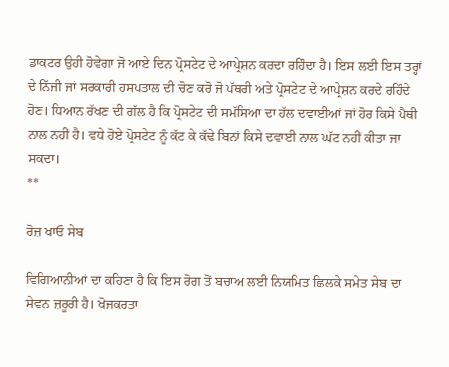ਡਾਕਟਰ ਉਹੀ ਹੋਵੇਗਾ ਜੋ ਆਏ ਦਿਨ ਪ੍ਰੋਸਟੇਟ ਦੇ ਆਪ੍ਰੇਸ਼ਨ ਕਰਦਾ ਰਹਿੰਦਾ ਹੈ। ਇਸ ਲਈ ਇਸ ਤਰ੍ਹਾਂ ਦੇ ਨਿੱਜੀ ਜਾਂ ਸਰਕਾਰੀ ਹਸਪਤਾਲ ਦੀ ਚੋਣ ਕਰੋ ਜੋ ਪੱਥਰੀ ਅਤੇ ਪ੍ਰੋਸਟੇਟ ਦੇ ਆਪ੍ਰੇਸ਼ਨ ਕਰਦੇ ਰਹਿੰਦੇ ਹੋਣ। ਧਿਆਨ ਰੱਖਣ ਦੀ ਗੱਲ ਹੈ ਕਿ ਪ੍ਰੋਸਟੇਟ ਦੀ ਸਮੱਸਿਆ ਦਾ ਹੱਲ ਦਵਾਈਆਂ ਜਾਂ ਹੋਰ ਕਿਸੇ ਪੈਥੀ ਨਾਲ ਨਹੀਂ ਹੈ। ਵਧੇ ਹੋਏ ਪ੍ਰੋਸਟੇਟ ਨੂੰ ਕੱਟ ਕੇ ਕੱਢੇ ਬਿਨਾਂ ਕਿਸੇ ਦਵਾਈ ਨਾਲ ਘੱਟ ਨਹੀਂ ਕੀਤਾ ਜਾ ਸਕਦਾ।
**

ਰੋਜ਼ ਖਾਓ ਸੇਬ

ਵਿਗਿਆਨੀਆਂ ਦਾ ਕਹਿਣਾ ਹੈ ਕਿ ਇਸ ਰੋਗ ਤੋਂ ਬਚਾਅ ਲਈ ਨਿਯਮਿਤ ਛਿਲਕੇ ਸਮੇਤ ਸੇਬ ਦਾ ਸੇਵਨ ਜ਼ਰੂਰੀ ਹੈ। ਖੋਜਕਰਤਾ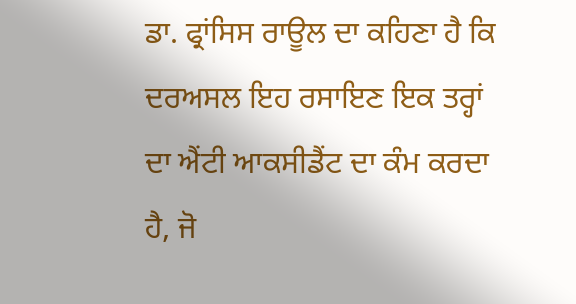ਡਾ. ਫ੍ਰਾਂਸਿਸ ਰਾਊਲ ਦਾ ਕਹਿਣਾ ਹੈ ਕਿ ਦਰਅਸਲ ਇਹ ਰਸਾਇਣ ਇਕ ਤਰ੍ਹਾਂ ਦਾ ਐਂਟੀ ਆਕਸੀਡੈਂਟ ਦਾ ਕੰਮ ਕਰਦਾ ਹੈ, ਜੋ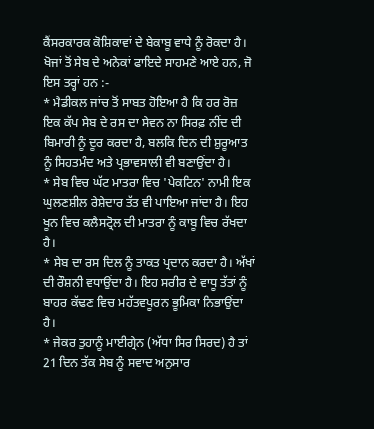ਕੈਂਸਰਕਾਰਕ ਕੋਸ਼ਿਕਾਵਾਂ ਦੇ ਬੇਕਾਬੂ ਵਾਧੇ ਨੂੰ ਰੋਕਦਾ ਹੈ।
ਖੋਜਾਂ ਤੋਂ ਸੇਬ ਦੇ ਅਨੇਕਾਂ ਫਾਇਦੇ ਸਾਹਮਣੇ ਆਏ ਹਨ, ਜੋ ਇਸ ਤਰ੍ਹਾਂ ਹਨ :-
* ਮੈਡੀਕਲ ਜਾਂਚ ਤੋਂ ਸਾਬਤ ਹੋਇਆ ਹੈ ਕਿ ਹਰ ਰੋਜ਼ ਇਕ ਕੱਪ ਸੇਬ ਦੇ ਰਸ ਦਾ ਸੇਵਨ ਨਾ ਸਿਰਫ਼ ਨੀਂਦ ਦੀ ਬਿਮਾਰੀ ਨੂੰ ਦੂਰ ਕਰਦਾ ਹੈ, ਬਲਕਿ ਦਿਨ ਦੀ ਸ਼ੁਰੂਆਤ ਨੂੰ ਸਿਹਤਮੰਦ ਅਤੇ ਪ੍ਰਭਾਵਸਾਲੀ ਵੀ ਬਣਾਉਂਦਾ ਹੈ।
* ਸੇਬ ਵਿਚ ਘੱਟ ਮਾਤਰਾ ਵਿਚ 'ਪੇਕਟਿਨ' ਨਾਮੀ ਇਕ ਘੁਲਣਸ਼ੀਲ ਰੇਸ਼ੇਦਾਰ ਤੱਤ ਵੀ ਪਾਇਆ ਜਾਂਦਾ ਹੈ। ਇਹ ਖੂਨ ਵਿਚ ਕਲੈਸਟ੍ਰੋਲ ਦੀ ਮਾਤਰਾ ਨੂੰ ਕਾਬੂ ਵਿਚ ਰੱਖਦਾ ਹੈ।
* ਸੇਬ ਦਾ ਰਸ ਦਿਲ ਨੂੰ ਤਾਕਤ ਪ੍ਰਦਾਨ ਕਰਦਾ ਹੈ। ਅੱਖਾਂ ਦੀ ਰੌਸ਼ਨੀ ਵਧਾਉਂਦਾ ਹੈ। ਇਹ ਸਰੀਰ ਦੇ ਵਾਧੂ ਤੱਤਾਂ ਨੂੰ ਬਾਹਰ ਕੱਢਣ ਵਿਚ ਮਹੱਤਵਪੂਰਨ ਭੂਮਿਕਾ ਨਿਭਾਉਂਦਾ ਹੈ।
* ਜੇਕਰ ਤੁਹਾਨੂੰ ਮਾਈਗ੍ਰੇਨ (ਅੱਧਾ ਸਿਰ ਸਿਰਦ) ਹੈ ਤਾਂ 21 ਦਿਨ ਤੱਕ ਸੇਬ ਨੂੰ ਸਵਾਦ ਅਨੁਸਾਰ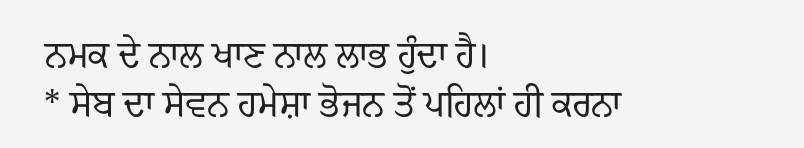ਨਮਕ ਦੇ ਨਾਲ ਖਾਣ ਨਾਲ ਲਾਭ ਹੁੰਦਾ ਹੈ।
* ਸੇਬ ਦਾ ਸੇਵਨ ਹਮੇਸ਼ਾ ਭੋਜਨ ਤੋਂ ਪਹਿਲਾਂ ਹੀ ਕਰਨਾ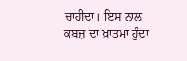ਚਾਹੀਦਾ। ਇਸ ਨਾਲ ਕਬਜ਼ ਦਾ ਖ਼ਾਤਮਾ ਹੁੰਦਾ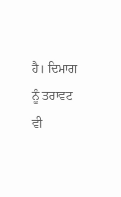ਹੈ। ਦਿਮਾਗ ਨੂੰ ਤਰਾਵਟ ਵੀ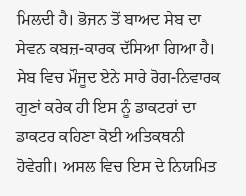ਮਿਲਦੀ ਹੈ। ਭੋਜਨ ਤੋਂ ਬਾਅਦ ਸੇਬ ਦਾ ਸੇਵਨ ਕਬਜ਼-ਕਾਰਕ ਦੱਸਿਆ ਗਿਆ ਹੈ।
ਸੇਬ ਵਿਚ ਮੌਜੂਦ ਏਨੇ ਸਾਰੇ ਰੋਗ-ਨਿਵਾਰਕ ਗੁਣਾਂ ਕਰੇਕ ਹੀ ਇਸ ਨੂੰ ਡਾਕਟਰਾਂ ਦਾ ਡਾਕਟਰ ਕਹਿਣਾ ਕੋਈ ਅਤਿਕਥਨੀ ਹੋਵੇਗੀ। ਅਸਲ ਵਿਚ ਇਸ ਦੇ ਨਿਯਮਿਤ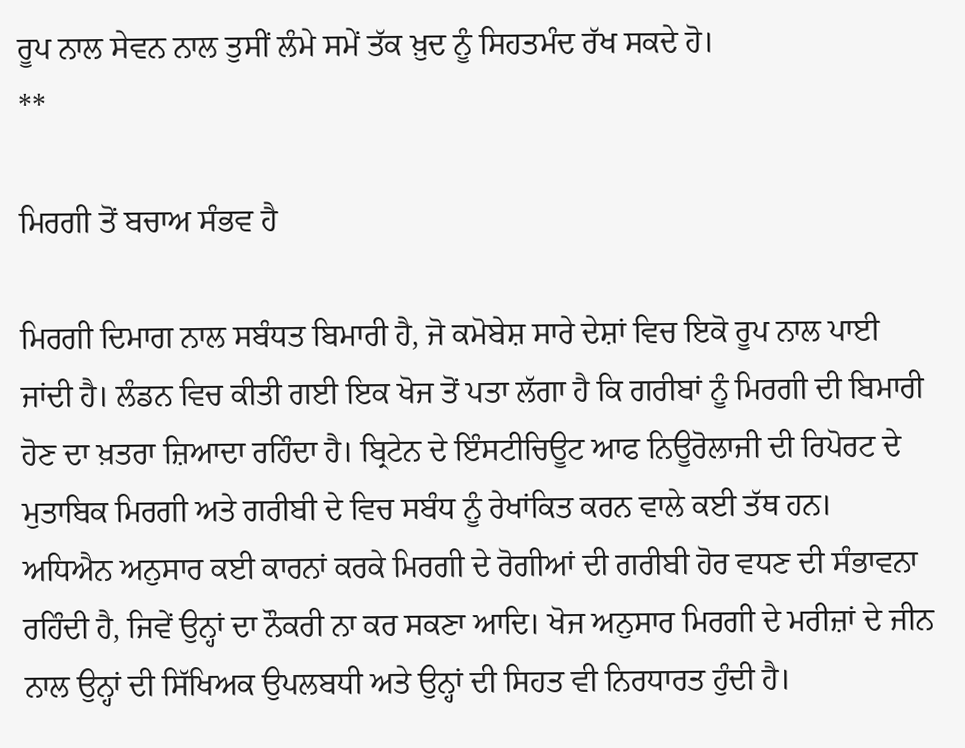ਰੂਪ ਨਾਲ ਸੇਵਨ ਨਾਲ ਤੁਸੀਂ ਲੰਮੇ ਸਮੇਂ ਤੱਕ ਖ਼ੁਦ ਨੂੰ ਸਿਹਤਮੰਦ ਰੱਖ ਸਕਦੇ ਹੋ।
**

ਮਿਰਗੀ ਤੋਂ ਬਚਾਅ ਸੰਭਵ ਹੈ

ਮਿਰਗੀ ਦਿਮਾਗ ਨਾਲ ਸਬੰਧਤ ਬਿਮਾਰੀ ਹੈ, ਜੋ ਕਮੋਬੇਸ਼ ਸਾਰੇ ਦੇਸ਼ਾਂ ਵਿਚ ਇਕੋ ਰੂਪ ਨਾਲ ਪਾਈ ਜਾਂਦੀ ਹੈ। ਲੰਡਨ ਵਿਚ ਕੀਤੀ ਗਈ ਇਕ ਖੋਜ ਤੋਂ ਪਤਾ ਲੱਗਾ ਹੈ ਕਿ ਗਰੀਬਾਂ ਨੂੰ ਮਿਰਗੀ ਦੀ ਬਿਮਾਰੀ ਹੋਣ ਦਾ ਖ਼ਤਰਾ ਜ਼ਿਆਦਾ ਰਹਿੰਦਾ ਹੈ। ਬ੍ਰਿਟੇਨ ਦੇ ਇੰਸਟੀਚਿਊਟ ਆਫ ਨਿਊਰੋਲਾਜੀ ਦੀ ਰਿਪੋਰਟ ਦੇ ਮੁਤਾਬਿਕ ਮਿਰਗੀ ਅਤੇ ਗਰੀਬੀ ਦੇ ਵਿਚ ਸਬੰਧ ਨੂੰ ਰੇਖਾਂਕਿਤ ਕਰਨ ਵਾਲੇ ਕਈ ਤੱਥ ਹਨ।
ਅਧਿਐਨ ਅਨੁਸਾਰ ਕਈ ਕਾਰਨਾਂ ਕਰਕੇ ਮਿਰਗੀ ਦੇ ਰੋਗੀਆਂ ਦੀ ਗਰੀਬੀ ਹੋਰ ਵਧਣ ਦੀ ਸੰਭਾਵਨਾ ਰਹਿੰਦੀ ਹੈ, ਜਿਵੇਂ ਉਨ੍ਹਾਂ ਦਾ ਨੌਕਰੀ ਨਾ ਕਰ ਸਕਣਾ ਆਦਿ। ਖੋਜ ਅਨੁਸਾਰ ਮਿਰਗੀ ਦੇ ਮਰੀਜ਼ਾਂ ਦੇ ਜੀਨ ਨਾਲ ਉਨ੍ਹਾਂ ਦੀ ਸਿੱਖਿਅਕ ਉਪਲਬਧੀ ਅਤੇ ਉਨ੍ਹਾਂ ਦੀ ਸਿਹਤ ਵੀ ਨਿਰਧਾਰਤ ਹੁੰਦੀ ਹੈ।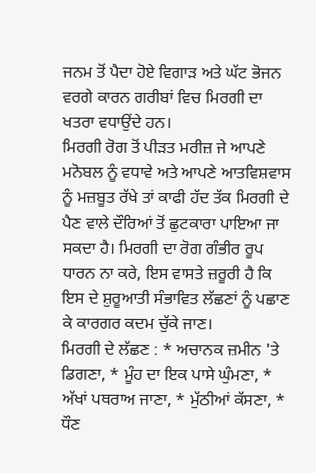ਜਨਮ ਤੋਂ ਪੈਦਾ ਹੋਏ ਵਿਗਾੜ ਅਤੇ ਘੱਟ ਭੋਜਨ ਵਰਗੇ ਕਾਰਨ ਗਰੀਬਾਂ ਵਿਚ ਮਿਰਗੀ ਦਾ ਖਤਰਾ ਵਧਾਉਂਦੇ ਹਨ।
ਮਿਰਗੀ ਰੋਗ ਤੋਂ ਪੀੜਤ ਮਰੀਜ਼ ਜੇ ਆਪਣੇ ਮਨੋਬਲ ਨੂੰ ਵਧਾਵੇ ਅਤੇ ਆਪਣੇ ਆਤਵਿਸ਼ਵਾਸ ਨੂੰ ਮਜ਼ਬੂਤ ਰੱਖੇ ਤਾਂ ਕਾਫੀ ਹੱਦ ਤੱਕ ਮਿਰਗੀ ਦੇ ਪੈਣ ਵਾਲੇ ਦੌਰਿਆਂ ਤੋਂ ਛੁਟਕਾਰਾ ਪਾਇਆ ਜਾ ਸਕਦਾ ਹੈ। ਮਿਰਗੀ ਦਾ ਰੋਗ ਗੰਭੀਰ ਰੂਪ ਧਾਰਨ ਨਾ ਕਰੇ, ਇਸ ਵਾਸਤੇ ਜ਼ਰੂਰੀ ਹੈ ਕਿ ਇਸ ਦੇ ਸ਼ੁਰੂਆਤੀ ਸੰਭਾਵਿਤ ਲੱਛਣਾਂ ਨੂੰ ਪਛਾਣ ਕੇ ਕਾਰਗਰ ਕਦਮ ਚੁੱਕੇ ਜਾਣ।
ਮਿਰਗੀ ਦੇ ਲੱਛਣ : * ਅਚਾਨਕ ਜ਼ਮੀਨ 'ਤੇ ਡਿਗਣਾ, * ਮੂੰਹ ਦਾ ਇਕ ਪਾਸੇ ਘੁੰਮਣਾ, * ਅੱਖਾਂ ਪਥਰਾਅ ਜਾਣਾ, * ਮੁੱਠੀਆਂ ਕੱਸਣਾ, * ਧੌਣ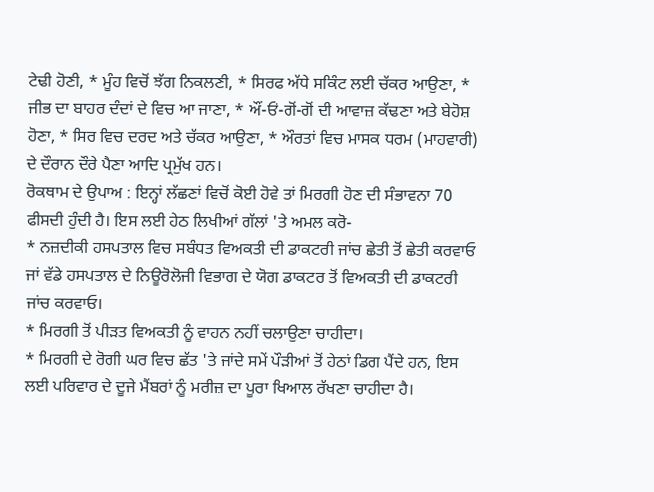ਟੇਢੀ ਹੋਣੀ, * ਮੂੰਹ ਵਿਚੋਂ ਝੱਗ ਨਿਕਲਣੀ, * ਸਿਰਫ ਅੱਧੇ ਸਕਿੰਟ ਲਈ ਚੱਕਰ ਆਉਣਾ, * ਜੀਭ ਦਾ ਬਾਹਰ ਦੰਦਾਂ ਦੇ ਵਿਚ ਆ ਜਾਣਾ, * ਔਂ-ਓਂ-ਗੋਂ-ਗੋਂ ਦੀ ਆਵਾਜ਼ ਕੱਢਣਾ ਅਤੇ ਬੇਹੋਸ਼ ਹੋਣਾ, * ਸਿਰ ਵਿਚ ਦਰਦ ਅਤੇ ਚੱਕਰ ਆਉਣਾ, * ਔਰਤਾਂ ਵਿਚ ਮਾਸਕ ਧਰਮ (ਮਾਹਵਾਰੀ) ਦੇ ਦੌਰਾਨ ਦੌਰੇ ਪੈਣਾ ਆਦਿ ਪ੍ਰਮੁੱਖ ਹਨ।
ਰੋਕਥਾਮ ਦੇ ਉਪਾਅ : ਇਨ੍ਹਾਂ ਲੱਛਣਾਂ ਵਿਚੋਂ ਕੋਈ ਹੋਵੇ ਤਾਂ ਮਿਰਗੀ ਹੋਣ ਦੀ ਸੰਭਾਵਨਾ 70 ਫੀਸਦੀ ਹੁੰਦੀ ਹੈ। ਇਸ ਲਈ ਹੇਠ ਲਿਖੀਆਂ ਗੱਲਾਂ 'ਤੇ ਅਮਲ ਕਰੋ-
* ਨਜ਼ਦੀਕੀ ਹਸਪਤਾਲ ਵਿਚ ਸਬੰਧਤ ਵਿਅਕਤੀ ਦੀ ਡਾਕਟਰੀ ਜਾਂਚ ਛੇਤੀ ਤੋਂ ਛੇਤੀ ਕਰਵਾਓ ਜਾਂ ਵੱਡੇ ਹਸਪਤਾਲ ਦੇ ਨਿਊਰੋਲੋਜੀ ਵਿਭਾਗ ਦੇ ਯੋਗ ਡਾਕਟਰ ਤੋਂ ਵਿਅਕਤੀ ਦੀ ਡਾਕਟਰੀ ਜਾਂਚ ਕਰਵਾਓ।
* ਮਿਰਗੀ ਤੋਂ ਪੀੜਤ ਵਿਅਕਤੀ ਨੂੰ ਵਾਹਨ ਨਹੀਂ ਚਲਾਉਣਾ ਚਾਹੀਦਾ।
* ਮਿਰਗੀ ਦੇ ਰੋਗੀ ਘਰ ਵਿਚ ਛੱਤ 'ਤੇ ਜਾਂਦੇ ਸਮੇਂ ਪੌੜੀਆਂ ਤੋਂ ਹੇਠਾਂ ਡਿਗ ਪੈਂਦੇ ਹਨ, ਇਸ ਲਈ ਪਰਿਵਾਰ ਦੇ ਦੂਜੇ ਮੈਂਬਰਾਂ ਨੂੰ ਮਰੀਜ਼ ਦਾ ਪੂਰਾ ਖਿਆਲ ਰੱਖਣਾ ਚਾਹੀਦਾ ਹੈ।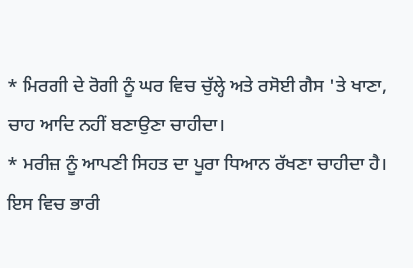* ਮਿਰਗੀ ਦੇ ਰੋਗੀ ਨੂੰ ਘਰ ਵਿਚ ਚੁੱਲ੍ਹੇ ਅਤੇ ਰਸੋਈ ਗੈਸ 'ਤੇ ਖਾਣਾ, ਚਾਹ ਆਦਿ ਨਹੀਂ ਬਣਾਉਣਾ ਚਾਹੀਦਾ।
* ਮਰੀਜ਼ ਨੂੰ ਆਪਣੀ ਸਿਹਤ ਦਾ ਪੂਰਾ ਧਿਆਨ ਰੱਖਣਾ ਚਾਹੀਦਾ ਹੈ। ਇਸ ਵਿਚ ਭਾਰੀ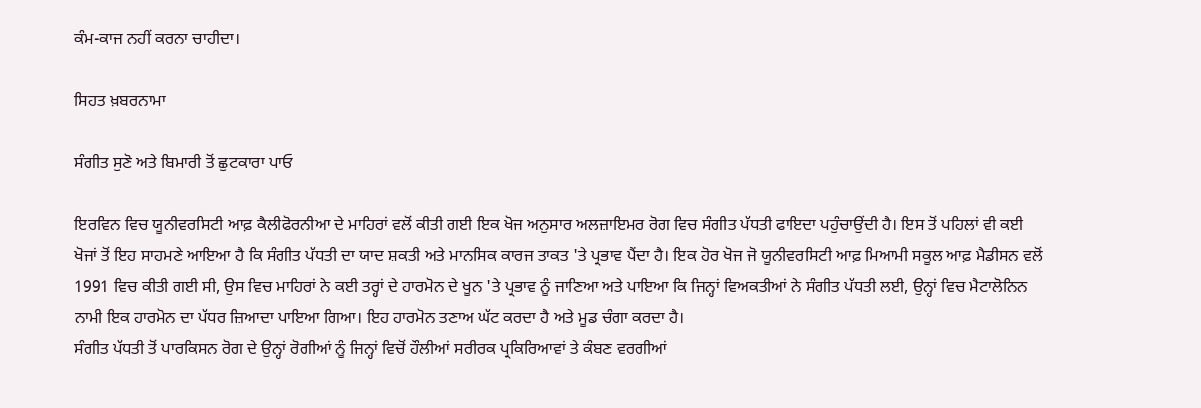ਕੰਮ-ਕਾਜ ਨਹੀਂ ਕਰਨਾ ਚਾਹੀਦਾ।

ਸਿਹਤ ਖ਼ਬਰਨਾਮਾ

ਸੰਗੀਤ ਸੁਣੋ ਅਤੇ ਬਿਮਾਰੀ ਤੋਂ ਛੁਟਕਾਰਾ ਪਾਓ

ਇਰਵਿਨ ਵਿਚ ਯੂਨੀਵਰਸਿਟੀ ਆਫ਼ ਕੈਲੀਫੋਰਨੀਆ ਦੇ ਮਾਹਿਰਾਂ ਵਲੋਂ ਕੀਤੀ ਗਈ ਇਕ ਖੋਜ ਅਨੁਸਾਰ ਅਲਜ਼ਾਇਮਰ ਰੋਗ ਵਿਚ ਸੰਗੀਤ ਪੱਧਤੀ ਫਾਇਦਾ ਪਹੁੰਚਾਉਂਦੀ ਹੈ। ਇਸ ਤੋਂ ਪਹਿਲਾਂ ਵੀ ਕਈ ਖੋਜਾਂ ਤੋਂ ਇਹ ਸਾਹਮਣੇ ਆਇਆ ਹੈ ਕਿ ਸੰਗੀਤ ਪੱਧਤੀ ਦਾ ਯਾਦ ਸ਼ਕਤੀ ਅਤੇ ਮਾਨਸਿਕ ਕਾਰਜ ਤਾਕਤ 'ਤੇ ਪ੍ਰਭਾਵ ਪੈਂਦਾ ਹੈ। ਇਕ ਹੋਰ ਖੋਜ ਜੋ ਯੂਨੀਵਰਸਿਟੀ ਆਫ਼ ਮਿਆਮੀ ਸਕੂਲ ਆਫ਼ ਮੈਡੀਸਨ ਵਲੋਂ 1991 ਵਿਚ ਕੀਤੀ ਗਈ ਸੀ, ਉਸ ਵਿਚ ਮਾਹਿਰਾਂ ਨੇ ਕਈ ਤਰ੍ਹਾਂ ਦੇ ਹਾਰਮੋਨ ਦੇ ਖੂਨ 'ਤੇ ਪ੍ਰਭਾਵ ਨੂੰ ਜਾਣਿਆ ਅਤੇ ਪਾਇਆ ਕਿ ਜਿਨ੍ਹਾਂ ਵਿਅਕਤੀਆਂ ਨੇ ਸੰਗੀਤ ਪੱਧਤੀ ਲਈ, ਉਨ੍ਹਾਂ ਵਿਚ ਮੈਟਾਲੋਨਿਨ ਨਾਮੀ ਇਕ ਹਾਰਮੋਨ ਦਾ ਪੱਧਰ ਜ਼ਿਆਦਾ ਪਾਇਆ ਗਿਆ। ਇਹ ਹਾਰਮੋਨ ਤਣਾਅ ਘੱਟ ਕਰਦਾ ਹੈ ਅਤੇ ਮੂਡ ਚੰਗਾ ਕਰਦਾ ਹੈ।
ਸੰਗੀਤ ਪੱਧਤੀ ਤੋਂ ਪਾਰਕਿਸਨ ਰੋਗ ਦੇ ਉਨ੍ਹਾਂ ਰੋਗੀਆਂ ਨੂੰ ਜਿਨ੍ਹਾਂ ਵਿਚੋਂ ਹੌਲੀਆਂ ਸਰੀਰਕ ਪ੍ਰਕਿਰਿਆਵਾਂ ਤੇ ਕੰਬਣ ਵਰਗੀਆਂ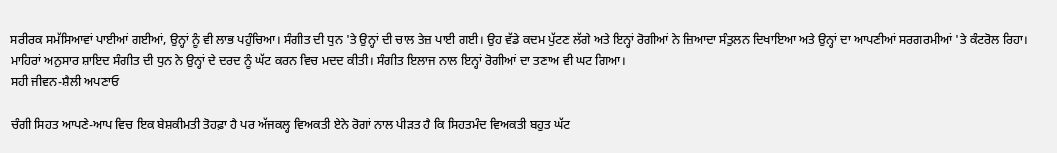ਸਰੀਰਕ ਸਮੱਸਿਆਵਾਂ ਪਾਈਆਂ ਗਈਆਂ, ਉਨ੍ਹਾਂ ਨੂੰ ਵੀ ਲਾਭ ਪਹੁੰਚਿਆ। ਸੰਗੀਤ ਦੀ ਧੁਨ 'ਤੇ ਉਨ੍ਹਾਂ ਦੀ ਚਾਲ ਤੇਜ਼ ਪਾਈ ਗਈ। ਉਹ ਵੱਡੇ ਕਦਮ ਪੁੱਟਣ ਲੱਗੇ ਅਤੇ ਇਨ੍ਹਾਂ ਰੋਗੀਆਂ ਨੇ ਜ਼ਿਆਦਾ ਸੰਤੁਲਨ ਦਿਖਾਇਆ ਅਤੇ ਉਨ੍ਹਾਂ ਦਾ ਆਪਣੀਆਂ ਸਰਗਰਮੀਆਂ 'ਤੇ ਕੰਟਰੋਲ ਰਿਹਾ। ਮਾਹਿਰਾਂ ਅਨੁਸਾਰ ਸ਼ਾਇਦ ਸੰਗੀਤ ਦੀ ਧੁਨ ਨੇ ਉਨ੍ਹਾਂ ਦੇ ਦਰਦ ਨੂੰ ਘੱਟ ਕਰਨ ਵਿਚ ਮਦਦ ਕੀਤੀ। ਸੰਗੀਤ ਇਲਾਜ ਨਾਲ ਇਨ੍ਹਾਂ ਰੋਗੀਆਂ ਦਾ ਤਣਾਅ ਵੀ ਘਟ ਗਿਆ।
ਸਹੀ ਜੀਵਨ-ਸ਼ੈਲੀ ਅਪਣਾਓ

ਚੰਗੀ ਸਿਹਤ ਆਪਣੇ-ਆਪ ਵਿਚ ਇਕ ਬੇਸ਼ਕੀਮਤੀ ਤੋਹਫ਼ਾ ਹੈ ਪਰ ਅੱਜਕਲ੍ਹ ਵਿਅਕਤੀ ਏਨੇ ਰੋਗਾਂ ਨਾਲ ਪੀੜਤ ਹੈ ਕਿ ਸਿਹਤਮੰਦ ਵਿਅਕਤੀ ਬਹੁਤ ਘੱਟ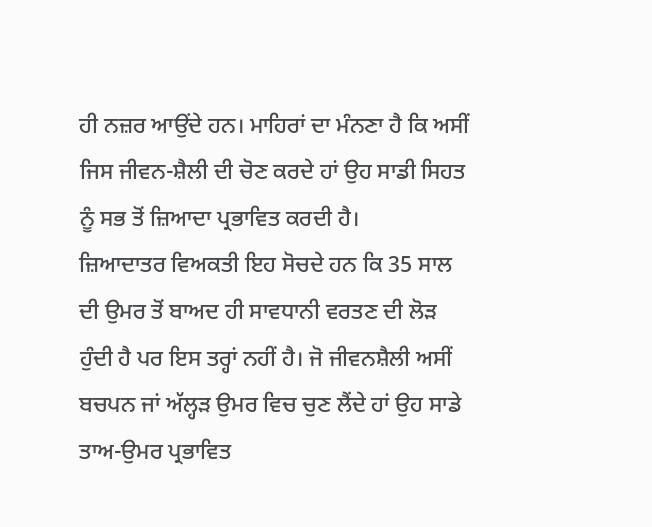ਹੀ ਨਜ਼ਰ ਆਉਂਦੇ ਹਨ। ਮਾਹਿਰਾਂ ਦਾ ਮੰਨਣਾ ਹੈ ਕਿ ਅਸੀਂ ਜਿਸ ਜੀਵਨ-ਸ਼ੈਲੀ ਦੀ ਚੋਣ ਕਰਦੇ ਹਾਂ ਉਹ ਸਾਡੀ ਸਿਹਤ ਨੂੰ ਸਭ ਤੋਂ ਜ਼ਿਆਦਾ ਪ੍ਰਭਾਵਿਤ ਕਰਦੀ ਹੈ।
ਜ਼ਿਆਦਾਤਰ ਵਿਅਕਤੀ ਇਹ ਸੋਚਦੇ ਹਨ ਕਿ 35 ਸਾਲ ਦੀ ਉਮਰ ਤੋਂ ਬਾਅਦ ਹੀ ਸਾਵਧਾਨੀ ਵਰਤਣ ਦੀ ਲੋੜ ਹੁੰਦੀ ਹੈ ਪਰ ਇਸ ਤਰ੍ਹਾਂ ਨਹੀਂ ਹੈ। ਜੋ ਜੀਵਨਸ਼ੈਲੀ ਅਸੀਂ ਬਚਪਨ ਜਾਂ ਅੱਲ੍ਹੜ ਉਮਰ ਵਿਚ ਚੁਣ ਲੈਂਦੇ ਹਾਂ ਉਹ ਸਾਡੇ ਤਾਅ-ਉਮਰ ਪ੍ਰਭਾਵਿਤ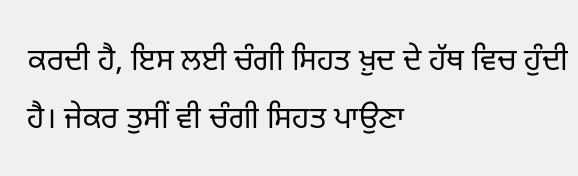ਕਰਦੀ ਹੈ, ਇਸ ਲਈ ਚੰਗੀ ਸਿਹਤ ਖ਼ੁਦ ਦੇ ਹੱਥ ਵਿਚ ਹੁੰਦੀ ਹੈ। ਜੇਕਰ ਤੁਸੀਂ ਵੀ ਚੰਗੀ ਸਿਹਤ ਪਾਉਣਾ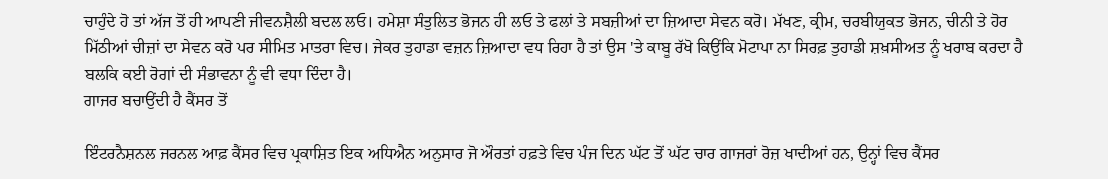ਚਾਹੁੰਦੇ ਹੋ ਤਾਂ ਅੱਜ ਤੋਂ ਹੀ ਆਪਣੀ ਜੀਵਨਸ਼ੈਲੀ ਬਦਲ ਲਓ। ਹਮੇਸ਼ਾ ਸੰਤੁਲਿਤ ਭੋਜਨ ਹੀ ਲਓ ਤੇ ਫਲਾਂ ਤੇ ਸਬਜ਼ੀਆਂ ਦਾ ਜ਼ਿਆਦਾ ਸੇਵਨ ਕਰੋ। ਮੱਖਣ, ਕ੍ਰੀਮ, ਚਰਬੀਯੁਕਤ ਭੋਜਨ, ਚੀਨੀ ਤੇ ਹੋਰ ਮਿੱਠੀਆਂ ਚੀਜ਼ਾਂ ਦਾ ਸੇਵਨ ਕਰੋ ਪਰ ਸੀਮਿਤ ਮਾਤਰਾ ਵਿਚ। ਜੇਕਰ ਤੁਹਾਡਾ ਵਜ਼ਨ ਜ਼ਿਆਦਾ ਵਧ ਰਿਹਾ ਹੈ ਤਾਂ ਉਸ 'ਤੇ ਕਾਬੂ ਰੱਖੋ ਕਿਉਂਕਿ ਮੋਟਾਪਾ ਨਾ ਸਿਰਫ਼ ਤੁਹਾਡੀ ਸ਼ਖ਼ਸੀਅਤ ਨੂੰ ਖਰਾਬ ਕਰਦਾ ਹੈ ਬਲਕਿ ਕਈ ਰੋਗਾਂ ਦੀ ਸੰਭਾਵਨਾ ਨੂੰ ਵੀ ਵਧਾ ਦਿੰਦਾ ਹੈ।
ਗਾਜਰ ਬਚਾਉਂਦੀ ਹੈ ਕੈਂਸਰ ਤੋਂ

ਇੰਟਰਨੈਸ਼ਨਲ ਜਰਨਲ ਆਫ਼ ਕੈਂਸਰ ਵਿਚ ਪ੍ਰਕਾਸ਼ਿਤ ਇਕ ਅਧਿਐਨ ਅਨੁਸਾਰ ਜੋ ਔਰਤਾਂ ਹਫ਼ਤੇ ਵਿਚ ਪੰਜ ਦਿਨ ਘੱਟ ਤੋਂ ਘੱਟ ਚਾਰ ਗਾਜਰਾਂ ਰੋਜ਼ ਖਾਦੀਆਂ ਹਨ, ਉਨ੍ਹਾਂ ਵਿਚ ਕੈਂਸਰ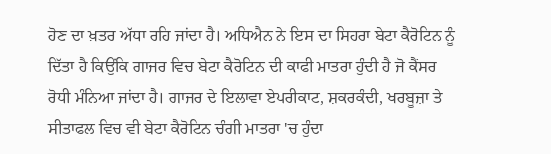ਹੋਣ ਦਾ ਖ਼ਤਰ ਅੱਧਾ ਰਹਿ ਜਾਂਦਾ ਹੈ। ਅਧਿਐਨ ਨੇ ਇਸ ਦਾ ਸਿਹਰਾ ਬੇਟਾ ਕੈਰੋਟਿਨ ਨੂੰ ਦਿੱਤਾ ਹੈ ਕਿਉਂਕਿ ਗਾਜਰ ਵਿਚ ਬੇਟਾ ਕੈਰੋਟਿਨ ਦੀ ਕਾਫੀ ਮਾਤਰਾ ਹੁੰਦੀ ਹੈ ਜੋ ਕੈਂਸਰ ਰੋਧੀ ਮੰਨਿਆ ਜਾਂਦਾ ਹੈ। ਗਾਜਰ ਦੇ ਇਲਾਵਾ ਏਪਰੀਕਾਟ, ਸ਼ਕਰਕੰਦੀ, ਖਰਬੂਜ਼ਾ ਤੇ ਸੀਤਾਫਲ ਵਿਚ ਵੀ ਬੇਟਾ ਕੈਰੋਟਿਨ ਚੰਗੀ ਮਾਤਰਾ 'ਚ ਹੁੰਦਾ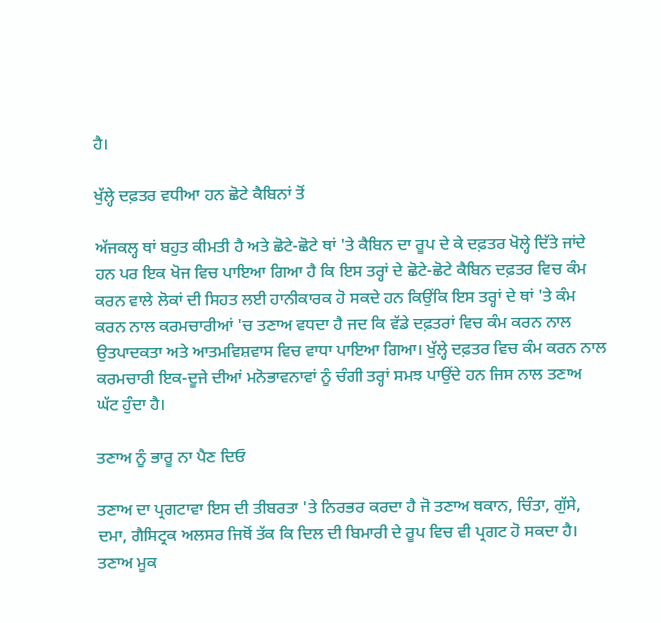ਹੈ।

ਖੁੱਲ੍ਹੇ ਦਫ਼ਤਰ ਵਧੀਆ ਹਨ ਛੋਟੇ ਕੈਬਿਨਾਂ ਤੋਂ

ਅੱਜਕਲ੍ਹ ਥਾਂ ਬਹੁਤ ਕੀਮਤੀ ਹੈ ਅਤੇ ਛੋਟੇ-ਛੋਟੇ ਥਾਂ 'ਤੇ ਕੈਬਿਨ ਦਾ ਰੂਪ ਦੇ ਕੇ ਦਫ਼ਤਰ ਖੋਲ੍ਹੇ ਦਿੱਤੇ ਜਾਂਦੇ ਹਨ ਪਰ ਇਕ ਖੋਜ ਵਿਚ ਪਾਇਆ ਗਿਆ ਹੈ ਕਿ ਇਸ ਤਰ੍ਹਾਂ ਦੇ ਛੋਟੇ-ਛੋਟੇ ਕੈਬਿਨ ਦਫ਼ਤਰ ਵਿਚ ਕੰਮ ਕਰਨ ਵਾਲੇ ਲੋਕਾਂ ਦੀ ਸਿਹਤ ਲਈ ਹਾਨੀਕਾਰਕ ਹੋ ਸਕਦੇ ਹਨ ਕਿਉਂਕਿ ਇਸ ਤਰ੍ਹਾਂ ਦੇ ਥਾਂ 'ਤੇ ਕੰਮ ਕਰਨ ਨਾਲ ਕਰਮਚਾਰੀਆਂ 'ਚ ਤਣਾਅ ਵਧਦਾ ਹੈ ਜਦ ਕਿ ਵੱਡੇ ਦਫ਼ਤਰਾਂ ਵਿਚ ਕੰਮ ਕਰਨ ਨਾਲ ਉਤਪਾਦਕਤਾ ਅਤੇ ਆਤਮਵਿਸ਼ਵਾਸ ਵਿਚ ਵਾਧਾ ਪਾਇਆ ਗਿਆ। ਖੁੱਲ੍ਹੇ ਦਫ਼ਤਰ ਵਿਚ ਕੰਮ ਕਰਨ ਨਾਲ ਕਰਮਚਾਰੀ ਇਕ-ਦੂਜੇ ਦੀਆਂ ਮਨੋਭਾਵਨਾਵਾਂ ਨੂੰ ਚੰਗੀ ਤਰ੍ਹਾਂ ਸਮਝ ਪਾਉਂਦੇ ਹਨ ਜਿਸ ਨਾਲ ਤਣਾਅ ਘੱਟ ਹੁੰਦਾ ਹੈ।

ਤਣਾਅ ਨੂੰ ਭਾਰੂ ਨਾ ਪੈਣ ਦਿਓ

ਤਣਾਅ ਦਾ ਪ੍ਰਗਟਾਵਾ ਇਸ ਦੀ ਤੀਬਰਤਾ 'ਤੇ ਨਿਰਭਰ ਕਰਦਾ ਹੈ ਜੋ ਤਣਾਅ ਥਕਾਨ, ਚਿੰਤਾ, ਗੁੱਸੇ, ਦਮਾ, ਗੈਸਿਟ੍ਰਕ ਅਲਸਰ ਜਿਥੋਂ ਤੱਕ ਕਿ ਦਿਲ ਦੀ ਬਿਮਾਰੀ ਦੇ ਰੂਪ ਵਿਚ ਵੀ ਪ੍ਰਗਟ ਹੋ ਸਕਦਾ ਹੈ। ਤਣਾਅ ਮੂਕ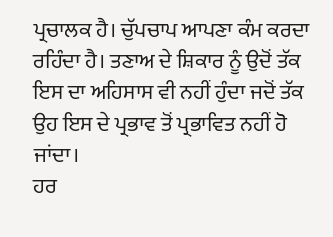ਪ੍ਰਚਾਲਕ ਹੈ। ਚੁੱਪਚਾਪ ਆਪਣਾ ਕੰਮ ਕਰਦਾ ਰਹਿੰਦਾ ਹੈ। ਤਣਾਅ ਦੇ ਸ਼ਿਕਾਰ ਨੂੰ ਉਦੋਂ ਤੱਕ ਇਸ ਦਾ ਅਹਿਸਾਸ ਵੀ ਨਹੀਂ ਹੁੰਦਾ ਜਦੋਂ ਤੱਕ ਉਹ ਇਸ ਦੇ ਪ੍ਰਭਾਵ ਤੋਂ ਪ੍ਰਭਾਵਿਤ ਨਹੀਂ ਹੋ ਜਾਂਦਾ।
ਹਰ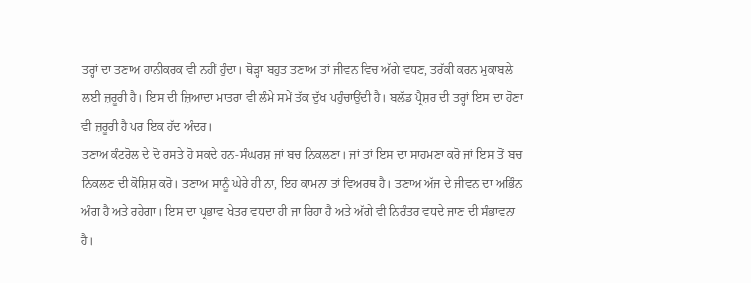ਤਰ੍ਹਾਂ ਦਾ ਤਣਾਅ ਹਾਨੀਕਰਕ ਵੀ ਨਹੀਂ ਹੁੰਦਾ। ਥੋੜ੍ਹਾ ਬਹੁਤ ਤਣਾਅ ਤਾਂ ਜੀਵਨ ਵਿਚ ਅੱਗੇ ਵਧਣ, ਤਰੱਕੀ ਕਰਨ ਮੁਕਾਬਲੇ ਲਈ ਜ਼ਰੂਰੀ ਹੈ। ਇਸ ਦੀ ਜ਼ਿਆਦਾ ਮਾਤਰਾ ਵੀ ਲੰਮੇ ਸਮੇਂ ਤੱਕ ਦੁੱਖ ਪਹੁੰਚਾਉਂਦੀ ਹੈ। ਬਲੱਡ ਪ੍ਰੈਸ਼ਰ ਦੀ ਤਰ੍ਹਾਂ ਇਸ ਦਾ ਹੋਣਾ ਵੀ ਜ਼ਰੂਰੀ ਹੈ ਪਰ ਇਕ ਹੱਦ ਅੰਦਰ।
ਤਣਾਅ ਕੰਟਰੋਲ ਦੇ ਦੋ ਰਸਤੇ ਹੋ ਸਕਦੇ ਹਨ-ਸੰਘਰਸ਼ ਜਾਂ ਬਚ ਨਿਕਲਣਾ। ਜਾਂ ਤਾਂ ਇਸ ਦਾ ਸਾਹਮਣਾ ਕਰੋ ਜਾਂ ਇਸ ਤੋਂ ਬਚ ਨਿਕਲਣ ਦੀ ਕੋਸ਼ਿਸ਼ ਕਰੋ। ਤਣਾਅ ਸਾਨੂੰ ਘੇਰੇ ਹੀ ਨਾ, ਇਹ ਕਾਮਨਾ ਤਾਂ ਵਿਅਰਥ ਹੈ। ਤਣਾਅ ਅੱਜ ਦੇ ਜੀਵਨ ਦਾ ਅਭਿੰਨ ਅੰਗ ਹੈ ਅਤੇ ਰਹੇਗਾ। ਇਸ ਦਾ ਪ੍ਰਭਾਵ ਖੇਤਰ ਵਧਦਾ ਹੀ ਜਾ ਰਿਹਾ ਹੈ ਅਤੇ ਅੱਗੇ ਵੀ ਨਿਰੰਤਰ ਵਧਦੇ ਜਾਣ ਦੀ ਸੰਭਾਵਨਾ ਹੈ।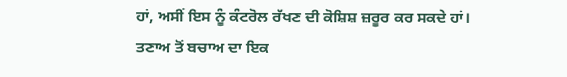ਹਾਂ, ਅਸੀਂ ਇਸ ਨੂੰ ਕੰਟਰੋਲ ਰੱਖਣ ਦੀ ਕੋਸ਼ਿਸ਼ ਜ਼ਰੂਰ ਕਰ ਸਕਦੇ ਹਾਂ।
ਤਣਾਅ ਤੋਂ ਬਚਾਅ ਦਾ ਇਕ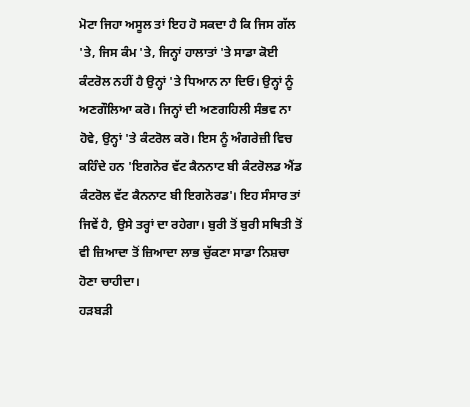ਮੋਟਾ ਜਿਹਾ ਅਸੂਲ ਤਾਂ ਇਹ ਹੋ ਸਕਦਾ ਹੈ ਕਿ ਜਿਸ ਗੱਲ 'ਤੇ, ਜਿਸ ਕੰਮ 'ਤੇ, ਜਿਨ੍ਹਾਂ ਹਾਲਾਤਾਂ 'ਤੇ ਸਾਡਾ ਕੋਈ ਕੰਟਰੋਲ ਨਹੀਂ ਹੈ ਉਨ੍ਹਾਂ 'ਤੇ ਧਿਆਨ ਨਾ ਦਿਓ। ਉਨ੍ਹਾਂ ਨੂੰ ਅਣਗੌਲਿਆ ਕਰੋ। ਜਿਨ੍ਹਾਂ ਦੀ ਅਣਗਹਿਲੀ ਸੰਭਵ ਨਾ ਹੋਵੇ, ਉਨ੍ਹਾਂ 'ਤੇ ਕੰਟਰੋਲ ਕਰੋ। ਇਸ ਨੂੰ ਅੰਗਰੇਜ਼ੀ ਵਿਚ ਕਹਿੰਦੇ ਹਨ 'ਇਗਨੋਰ ਵੱਟ ਕੈਨਨਾਟ ਬੀ ਕੰਟਰੋਲਡ ਐਂਡ ਕੰਟਰੋਲ ਵੱਟ ਕੈਨਨਾਟ ਬੀ ਇਗਨੋਰਡ'। ਇਹ ਸੰਸਾਰ ਤਾਂ ਜਿਵੇਂ ਹੈ, ਉਸੇ ਤਰ੍ਹਾਂ ਦਾ ਰਹੇਗਾ। ਬੁਰੀ ਤੋਂ ਬੁਰੀ ਸਥਿਤੀ ਤੋਂ ਵੀ ਜ਼ਿਆਦਾ ਤੋਂ ਜ਼ਿਆਦਾ ਲਾਭ ਚੁੱਕਣਾ ਸਾਡਾ ਨਿਸ਼ਚਾ ਹੋਣਾ ਚਾਹੀਦਾ।
ਹੜਬੜੀ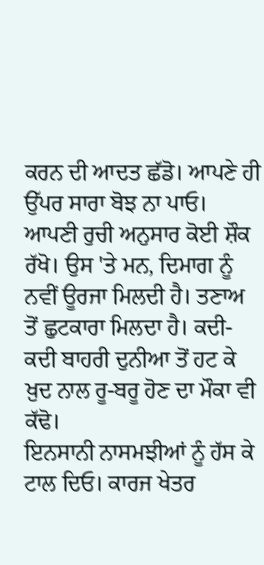ਕਰਨ ਦੀ ਆਦਤ ਛੱਡੋ। ਆਪਣੇ ਹੀ ਉੱਪਰ ਸਾਰਾ ਬੋਝ ਨਾ ਪਾਓ। ਆਪਣੀ ਰੁਚੀ ਅਨੁਸਾਰ ਕੋਈ ਸ਼ੌਕ ਰੱਖੋ। ਉਸ 'ਤੇ ਮਨ, ਦਿਮਾਗ ਨੂੰ ਨਵੀਂ ਊਰਜਾ ਮਿਲਦੀ ਹੈ। ਤਣਾਅ ਤੋਂ ਛੁਟਕਾਰਾ ਮਿਲਦਾ ਹੈ। ਕਦੀ-ਕਦੀ ਬਾਹਰੀ ਦੁਨੀਆ ਤੋਂ ਹਟ ਕੇ ਖ਼ੁਦ ਨਾਲ ਰੂ-ਬਰੂ ਹੋਣ ਦਾ ਮੌਕਾ ਵੀ ਕੱਢੋ।
ਇਨਸਾਨੀ ਨਾਸਮਝੀਆਂ ਨੂੰ ਹੱਸ ਕੇ ਟਾਲ ਦਿਓ। ਕਾਰਜ ਖੇਤਰ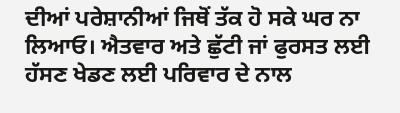ਦੀਆਂ ਪਰੇਸ਼ਾਨੀਆਂ ਜਿਥੋਂ ਤੱਕ ਹੋ ਸਕੇ ਘਰ ਨਾ ਲਿਆਓ। ਐਤਵਾਰ ਅਤੇ ਛੁੱਟੀ ਜਾਂ ਫੁਰਸਤ ਲਈ ਹੱਸਣ ਖੇਡਣ ਲਈ ਪਰਿਵਾਰ ਦੇ ਨਾਲ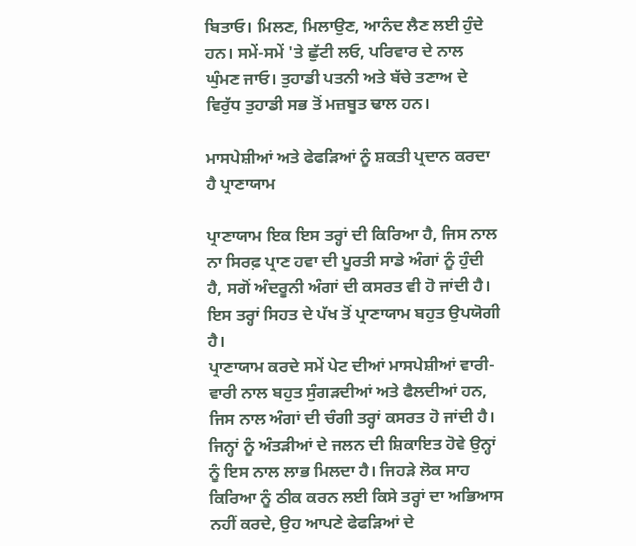ਬਿਤਾਓ। ਮਿਲਣ, ਮਿਲਾਉਣ, ਆਨੰਦ ਲੈਣ ਲਈ ਹੁੰਦੇ ਹਨ। ਸਮੇਂ-ਸਮੇਂ 'ਤੇ ਛੁੱਟੀ ਲਓ, ਪਰਿਵਾਰ ਦੇ ਨਾਲ ਘੁੰਮਣ ਜਾਓ। ਤੁਹਾਡੀ ਪਤਨੀ ਅਤੇ ਬੱਚੇ ਤਣਾਅ ਦੇ ਵਿਰੁੱਧ ਤੁਹਾਡੀ ਸਭ ਤੋਂ ਮਜ਼ਬੂਤ ਢਾਲ ਹਨ।

ਮਾਸਪੇਸ਼ੀਆਂ ਅਤੇ ਫੇਫੜਿਆਂ ਨੂੰ ਸ਼ਕਤੀ ਪ੍ਰਦਾਨ ਕਰਦਾ ਹੈ ਪ੍ਰਾਣਾਯਾਮ

ਪ੍ਰਾਣਾਯਾਮ ਇਕ ਇਸ ਤਰ੍ਹਾਂ ਦੀ ਕਿਰਿਆ ਹੈ, ਜਿਸ ਨਾਲ ਨਾ ਸਿਰਫ਼ ਪ੍ਰਾਣ ਹਵਾ ਦੀ ਪੂਰਤੀ ਸਾਡੇ ਅੰਗਾਂ ਨੂੰ ਹੁੰਦੀ ਹੈ, ਸਗੋਂ ਅੰਦਰੂਨੀ ਅੰਗਾਂ ਦੀ ਕਸਰਤ ਵੀ ਹੋ ਜਾਂਦੀ ਹੈ। ਇਸ ਤਰ੍ਹਾਂ ਸਿਹਤ ਦੇ ਪੱਖ ਤੋਂ ਪ੍ਰਾਣਾਯਾਮ ਬਹੁਤ ਉਪਯੋਗੀ ਹੈ।
ਪ੍ਰਾਣਾਯਾਮ ਕਰਦੇ ਸਮੇਂ ਪੇਟ ਦੀਆਂ ਮਾਸਪੇਸ਼ੀਆਂ ਵਾਰੀ-ਵਾਰੀ ਨਾਲ ਬਹੁਤ ਸੁੰਗੜਦੀਆਂ ਅਤੇ ਫੈਲਦੀਆਂ ਹਨ, ਜਿਸ ਨਾਲ ਅੰਗਾਂ ਦੀ ਚੰਗੀ ਤਰ੍ਹਾਂ ਕਸਰਤ ਹੋ ਜਾਂਦੀ ਹੈ। ਜਿਨ੍ਹਾਂ ਨੂੰ ਅੰਤੜੀਆਂ ਦੇ ਜਲਨ ਦੀ ਸ਼ਿਕਾਇਤ ਹੋਵੇ ਉਨ੍ਹਾਂ ਨੂੰ ਇਸ ਨਾਲ ਲਾਭ ਮਿਲਦਾ ਹੈ। ਜਿਹੜੇ ਲੋਕ ਸਾਹ ਕਿਰਿਆ ਨੂੰ ਠੀਕ ਕਰਨ ਲਈ ਕਿਸੇ ਤਰ੍ਹਾਂ ਦਾ ਅਭਿਆਸ ਨਹੀਂ ਕਰਦੇ, ਉਹ ਆਪਣੇ ਫੇਫੜਿਆਂ ਦੇ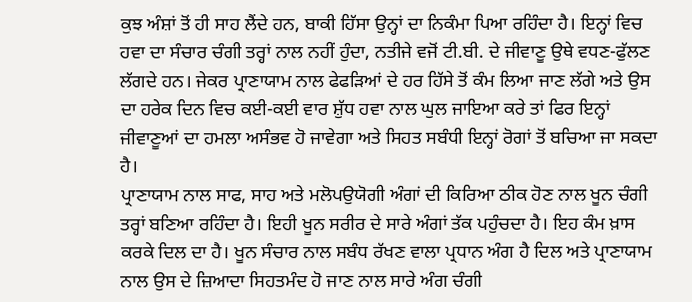ਕੁਝ ਅੰਸ਼ਾਂ ਤੋਂ ਹੀ ਸਾਹ ਲੈਂਦੇ ਹਨ, ਬਾਕੀ ਹਿੱਸਾ ਉਨ੍ਹਾਂ ਦਾ ਨਿਕੰਮਾ ਪਿਆ ਰਹਿੰਦਾ ਹੈ। ਇਨ੍ਹਾਂ ਵਿਚ ਹਵਾ ਦਾ ਸੰਚਾਰ ਚੰਗੀ ਤਰ੍ਹਾਂ ਨਾਲ ਨਹੀਂ ਹੁੰਦਾ, ਨਤੀਜੇ ਵਜੋਂ ਟੀ.ਬੀ. ਦੇ ਜੀਵਾਣੂ ਉਥੇ ਵਧਣ-ਫੁੱਲਣ ਲੱਗਦੇ ਹਨ। ਜੇਕਰ ਪ੍ਰਾਣਾਯਾਮ ਨਾਲ ਫੇਫੜਿਆਂ ਦੇ ਹਰ ਹਿੱਸੇ ਤੋਂ ਕੰਮ ਲਿਆ ਜਾਣ ਲੱਗੇ ਅਤੇ ਉਸ ਦਾ ਹਰੇਕ ਦਿਨ ਵਿਚ ਕਈ-ਕਈ ਵਾਰ ਸ਼ੁੱਧ ਹਵਾ ਨਾਲ ਘੁਲ ਜਾਇਆ ਕਰੇ ਤਾਂ ਫਿਰ ਇਨ੍ਹਾਂ ਜੀਵਾਣੂਆਂ ਦਾ ਹਮਲਾ ਅਸੰਭਵ ਹੋ ਜਾਵੇਗਾ ਅਤੇ ਸਿਹਤ ਸਬੰਧੀ ਇਨ੍ਹਾਂ ਰੋਗਾਂ ਤੋਂ ਬਚਿਆ ਜਾ ਸਕਦਾ ਹੈ।
ਪ੍ਰਾਣਾਯਾਮ ਨਾਲ ਸਾਫ, ਸਾਹ ਅਤੇ ਮਲੋਪਉਯੋਗੀ ਅੰਗਾਂ ਦੀ ਕਿਰਿਆ ਠੀਕ ਹੋਣ ਨਾਲ ਖੂਨ ਚੰਗੀ ਤਰ੍ਹਾਂ ਬਣਿਆ ਰਹਿੰਦਾ ਹੈ। ਇਹੀ ਖੂਨ ਸਰੀਰ ਦੇ ਸਾਰੇ ਅੰਗਾਂ ਤੱਕ ਪਹੁੰਚਦਾ ਹੈ। ਇਹ ਕੰਮ ਖ਼ਾਸ ਕਰਕੇ ਦਿਲ ਦਾ ਹੈ। ਖੂਨ ਸੰਚਾਰ ਨਾਲ ਸਬੰਧ ਰੱਖਣ ਵਾਲਾ ਪ੍ਰਧਾਨ ਅੰਗ ਹੈ ਦਿਲ ਅਤੇ ਪ੍ਰਾਣਾਯਾਮ ਨਾਲ ਉਸ ਦੇ ਜ਼ਿਆਦਾ ਸਿਹਤਮੰਦ ਹੋ ਜਾਣ ਨਾਲ ਸਾਰੇ ਅੰਗ ਚੰਗੀ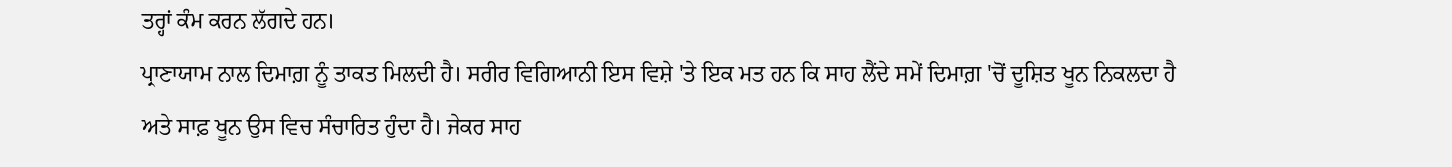ਤਰ੍ਹਾਂ ਕੰਮ ਕਰਨ ਲੱਗਦੇ ਹਨ।
ਪ੍ਰਾਣਾਯਾਮ ਨਾਲ ਦਿਮਾਗ਼ ਨੂੰ ਤਾਕਤ ਮਿਲਦੀ ਹੈ। ਸਰੀਰ ਵਿਗਿਆਨੀ ਇਸ ਵਿਸ਼ੇ 'ਤੇ ਇਕ ਮਤ ਹਨ ਕਿ ਸਾਹ ਲੈਂਦੇ ਸਮੇਂ ਦਿਮਾਗ਼ 'ਚੋਂ ਦੂਸ਼ਿਤ ਖੂਨ ਨਿਕਲਦਾ ਹੈ ਅਤੇ ਸਾਫ਼ ਖੂਨ ਉਸ ਵਿਚ ਸੰਚਾਰਿਤ ਹੁੰਦਾ ਹੈ। ਜੇਕਰ ਸਾਹ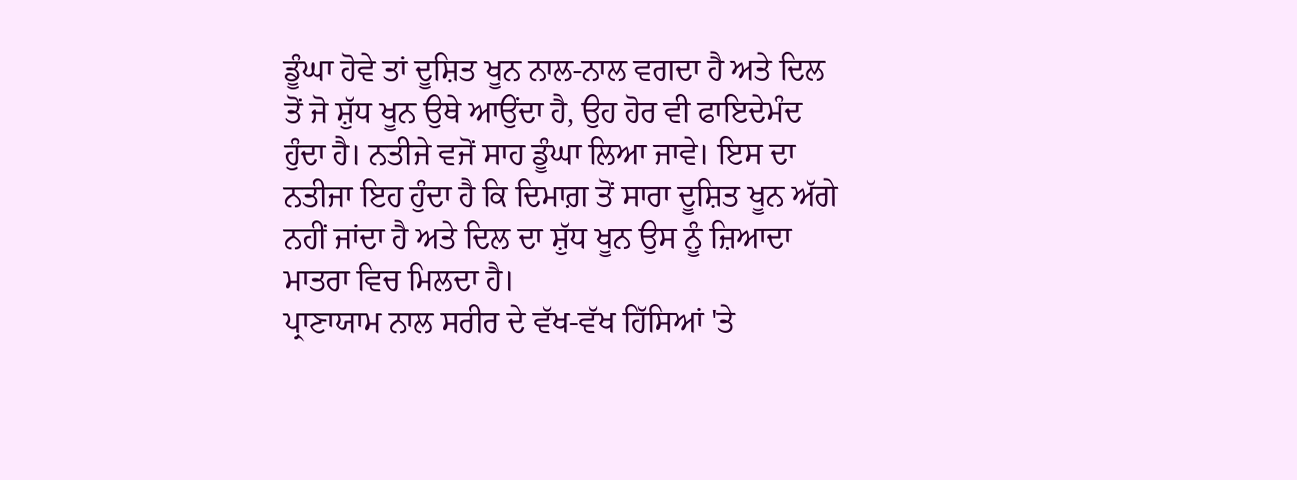ਡੂੰਘਾ ਹੋਵੇ ਤਾਂ ਦੂਸ਼ਿਤ ਖੂਨ ਨਾਲ-ਨਾਲ ਵਗਦਾ ਹੈ ਅਤੇ ਦਿਲ ਤੋਂ ਜੋ ਸ਼ੁੱਧ ਖੂਨ ਉਥੇ ਆਉਂਦਾ ਹੈ, ਉਹ ਹੋਰ ਵੀ ਫਾਇਦੇਮੰਦ ਹੁੰਦਾ ਹੈ। ਨਤੀਜੇ ਵਜੋਂ ਸਾਹ ਡੂੰਘਾ ਲਿਆ ਜਾਵੇ। ਇਸ ਦਾ ਨਤੀਜਾ ਇਹ ਹੁੰਦਾ ਹੈ ਕਿ ਦਿਮਾਗ਼ ਤੋਂ ਸਾਰਾ ਦੂਸ਼ਿਤ ਖੂਨ ਅੱਗੇ ਨਹੀਂ ਜਾਂਦਾ ਹੈ ਅਤੇ ਦਿਲ ਦਾ ਸ਼ੁੱਧ ਖੂਨ ਉਸ ਨੂੰ ਜ਼ਿਆਦਾ ਮਾਤਰਾ ਵਿਚ ਮਿਲਦਾ ਹੈ।
ਪ੍ਰਾਣਾਯਾਮ ਨਾਲ ਸਰੀਰ ਦੇ ਵੱਖ-ਵੱਖ ਹਿੱਸਿਆਂ 'ਤੇ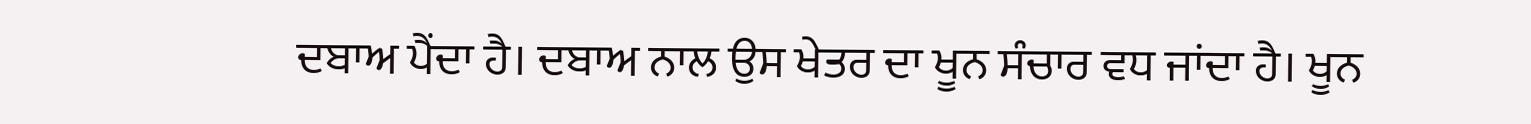ਦਬਾਅ ਪੈਂਦਾ ਹੈ। ਦਬਾਅ ਨਾਲ ਉਸ ਖੇਤਰ ਦਾ ਖੂਨ ਸੰਚਾਰ ਵਧ ਜਾਂਦਾ ਹੈ। ਖੂਨ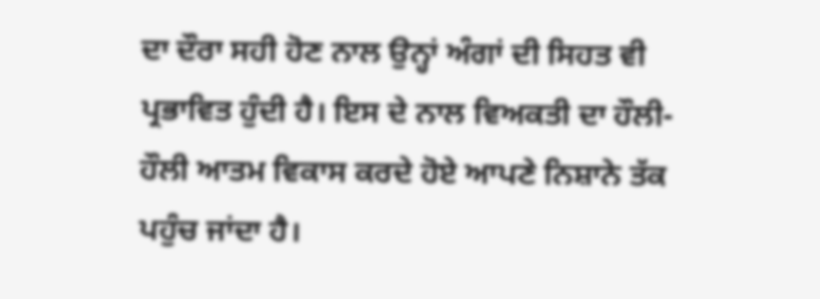ਦਾ ਦੌਰਾ ਸਹੀ ਹੋਣ ਨਾਲ ਉਨ੍ਹਾਂ ਅੰਗਾਂ ਦੀ ਸਿਹਤ ਵੀ ਪ੍ਰਭਾਵਿਤ ਹੁੰਦੀ ਹੈ। ਇਸ ਦੇ ਨਾਲ ਵਿਅਕਤੀ ਦਾ ਹੌਲੀ-ਹੌਲੀ ਆਤਮ ਵਿਕਾਸ ਕਰਦੇ ਹੋਏ ਆਪਣੇ ਨਿਸ਼ਾਨੇ ਤੱਕ ਪਹੁੰਚ ਜਾਂਦਾ ਹੈ।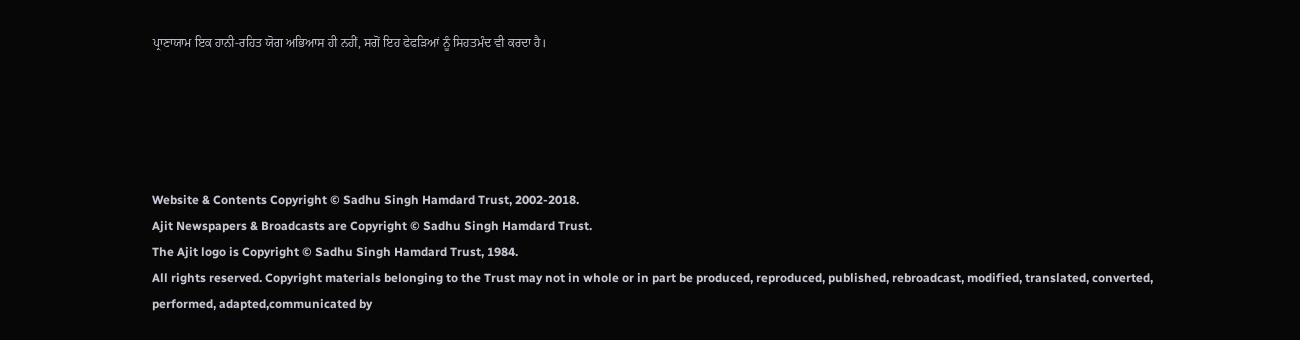ਪ੍ਰਾਣਾਯਾਮ ਇਕ ਹਾਨੀ-ਰਹਿਤ ਯੋਗ ਅਭਿਆਸ ਹੀ ਨਹੀਂ, ਸਗੋਂ ਇਹ ਫੇਫੜਿਆਂ ਨੂੰ ਸਿਹਤਮੰਦ ਵੀ ਕਰਦਾ ਹੈ।





Website & Contents Copyright © Sadhu Singh Hamdard Trust, 2002-2018.
Ajit Newspapers & Broadcasts are Copyright © Sadhu Singh Hamdard Trust.
The Ajit logo is Copyright © Sadhu Singh Hamdard Trust, 1984.
All rights reserved. Copyright materials belonging to the Trust may not in whole or in part be produced, reproduced, published, rebroadcast, modified, translated, converted, performed, adapted,communicated by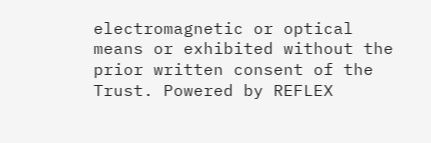electromagnetic or optical means or exhibited without the prior written consent of the Trust. Powered by REFLEX